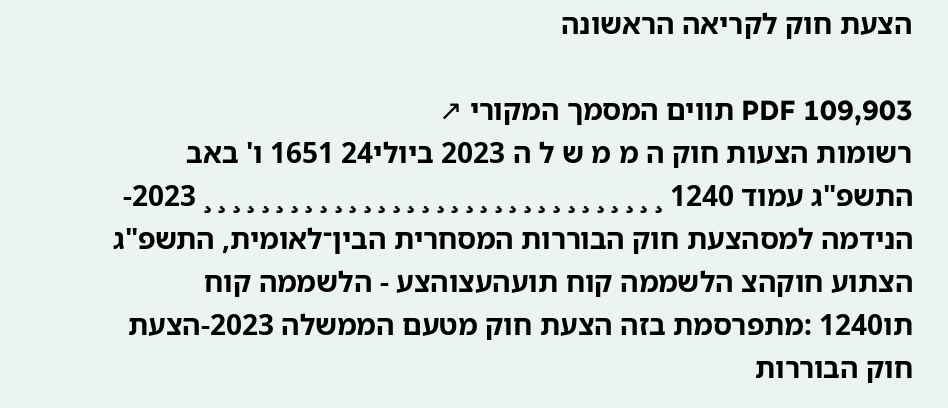הצעת חוק לקריאה הראשונה

PDF 109,903 תווים המסמך המקורי ↗
רשומות הצעות חוק ה מ מ ש ל ה 2023 ביולי24 1651 ו' באב התשפ"ג עמוד 1240 ¸ ¸ ¸ ¸ ¸ ¸ ¸ ¸ ¸ ¸ ¸ ¸ ¸ ¸ ¸ ¸ ¸ ¸ ¸ ¸ ¸ ¸ ¸ ¸ ¸ ¸ ¸ ¸ ¸ ¸ ¸ ¸ 2023-הנידמה למסהצעת חוק הבוררות המסחרית הבין־לאומית, התשפ"ג הצתוע חוקהצ הלשממה קוח תועהעצוהצע - הלשממה קוח תו1240 :מתפרסמת בזה הצעת חוק מטעם הממשלה 2023-הצעת חוק הבוררות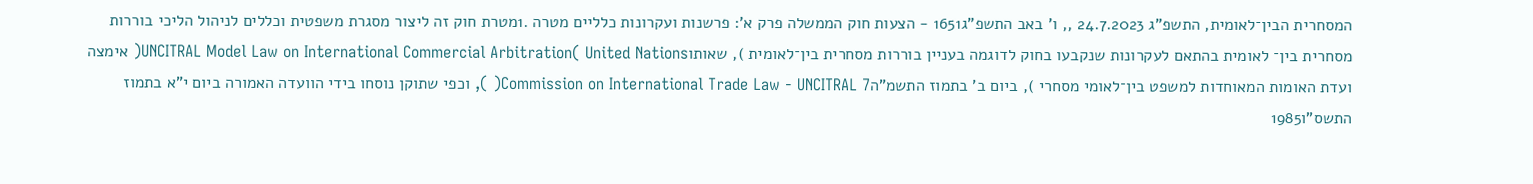המסחרית הבין־לאומית, התשפ"ג 24.7.2023 ,, ו' באב התשפ"ג1651 - הצעות חוק הממשלה פרק א': פרשנות ועקרונות כלליים מטרה .1מטרת חוק זה ליצור מסגרת משפטית וכללים לניהול הליכי בוררות מסחרית בין־ לאומית בהתאם לעקרונות שנקבעו בחוק לדוגמה בעניין בוררות מסחרית בין־לאומית ), שאותוUNCITRAL Model Law on International Commercial Arbitration( United Nations( אימצה ועדת האומות המאוחדות למשפט בין־לאומי מסחרי ), ביום ב' בתמוז התשמ"הCommission on International Trade Law - UNCITRAL 7( ), וכפי שתוקן נוסחו בידי הוועדה האמורה ביום י"א בתמוז התשס"ו1985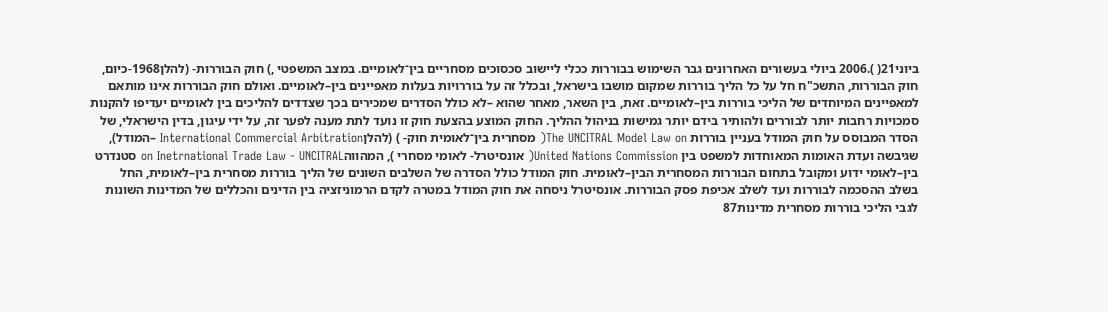ביוני21( ).2006 ביולי בעשורים האחרונים גבר השימוש בבוררות ככלי ליישוב סכסוכים מסחריים בין־לאומיים. במצב המשפטי ,) חוק הבוררות- (להלן1968-כיום, חוק הבוררות, התשכ"ח חל על כל הליך בוררות שמקום מושבו בישראל, ובכלל זה על בוררויות בעלות מאפיינים בין–לאומיים. ואולם חוק הבוררות אינו מותאם למאפיינים המיוחדים של הליכי בוררות בין–לאומיים. זאת, בין השאר, מאחר שהוא –לא כולל הסדרים שמכירים בכך שצדדים להליכים בין לאומיים יעדיפו להקנות סמכויות רחבות יותר לבוררים ולהותיר בידם יותר גמישות בניהול ההליך. החוק המוצע בהצעת חוק זו נועד לתת מענה לפער זה, על ידי עיגון, בדין הישראלי, של הסדר המבוסס על חוק המודל בעניין בוררות The UNCITRAL Model Law on( מסחרית בין־לאומית חוק- ) (להלןInternational Commercial Arbitration –המודל), שגיבשה ועדת האומות המאוחדות למשפט בין United Nations Commission( אונסיטרל- לאומי מסחרי ), המהווהon Inetrnational Trade Law - UNCITRAL סטנדרט בין–לאומי ידוע ומקובל בתחום הבוררות המסחרית הבין–לאומית. חוק המודל כולל הסדרה של השלבים השונים של הליך בוררות מסחרית בין–לאומית, החל בשלב ההסכמה לבוררות ועד לשלב אכיפת פסק הבוררות. אונסיטרל ניסחה את חוק המודל במטרה לקדם הרמוניזציה בין הדינים והכללים של המדינות השונות לגבי הליכי בוררות מסחרית מדינות87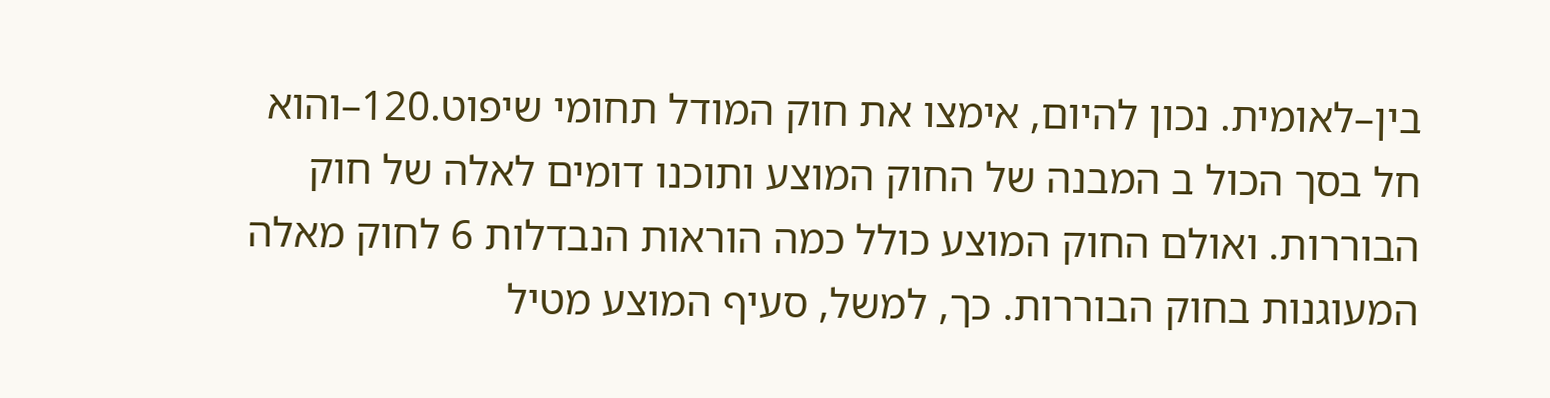בין–לאומית. נכון להיום, אימצו את חוק המודל תחומי שיפוט.120–והוא חל בסך הכול ב המבנה של החוק המוצע ותוכנו דומים לאלה של חוק הבוררות. ואולם החוק המוצע כולל כמה הוראות הנבדלות 6 לחוק מאלה המעוגנות בחוק הבוררות. כך, למשל, סעיף המוצע מטיל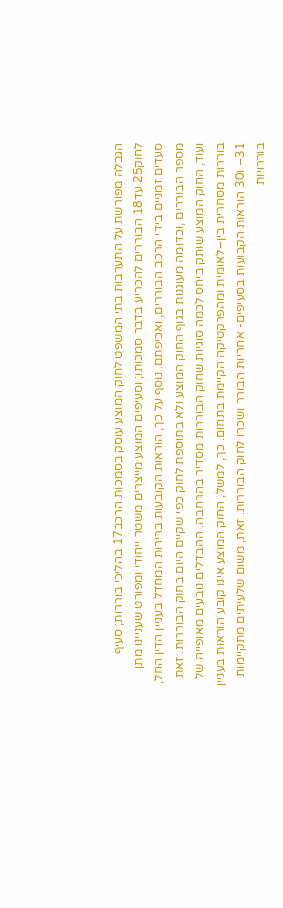הגבלה מפורשת על התערבות בתי המשפט לחוק המוצע עוסק בסמכות הרכב17 בהליכי בוררות; סעיף לחוק25 עד18 הבוררים להכריע בדבר סמכותו; וסעיפים המוצע מייצרים משטר ייחודי ומפורט שעניינו מתן סעדים זמניים בידי הרכב הבוררים, ואכיפתם. נוסף על כך, הוראות הקובעות ברירות המחדל בעניין הדין החל, מספר הבוררים ,וכדומה מעוגנות בגוף החוק המוצע ולא בתוספת לחוק כפי שקיים היום בחוק הבוררות. זאת ועוד, החוק המוצע שותק ביחס לכמה סוגיות שחוק הבוררות מסדיר בהרחבה. ההבדלים נובעים מאופייה של בוררות מסחרית בין–לאומית ומהפרקטיקה הקיימת בתחום. כך, למשל, החוק המוצע אינו קובע הוראות בעניין 31– ו30 הוראות הקבועות בסעיפים- אחריות הבורר ושכרו לחוק הבוררות. זאת, משום שלעיתים מתקיימות בוררויות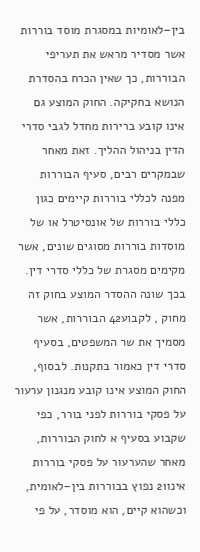בין–לאומיות במסגרת מוסד בוררות אשר מסדיר מראש את תעריפי הבוררות, כך שאין הכרח בהסדרת הנושא בחקיקה. החוק המוצע גם אינו קובע ברירות מחדל לגבי סדרי הדין בניהול ההליך. זאת מאחר שבמקרים רבים, סעיף הבוררות מפנה לכללי בוררות קיימים כגון כללי בוררות של אונסיטרל או של מוסדות בוררות מסוגים שונים, אשר מקימים מסגרת של כללי סדרי דין. בכך שונה ההסדר המוצע בחוק זה מחוק , לקבוע42 הבוררות, אשר מסמיך את שר המשפטים, בסעיף סדרי דין כאמור בתקנות. לבסוף, החוק המוצע אינו קובע מנגנון ערעור על פסקי בוררות לפני בורר, כפי שקבוע בסעיף א לחוק הבוררות, מאחר שהערעור על פסקי בוררות אינו21 נפוץ בבוררות בין–לאומית, וכשהוא קיים, הוא מוסדר, על פי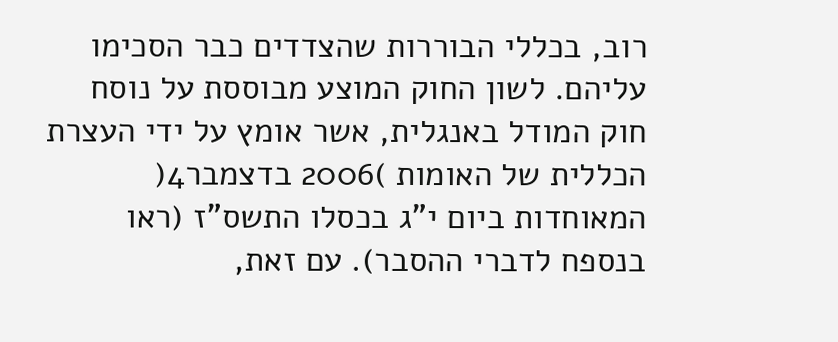רוב, בכללי הבוררות שהצדדים כבר הסכימו עליהם. לשון החוק המוצע מבוססת על נוסח חוק המודל באנגלית, אשר אומץ על ידי העצרת הכללית של האומות )2006 בדצמבר4( המאוחדות ביום י"ג בכסלו התשס"ז (ראו בנספח לדברי ההסבר). עם זאת,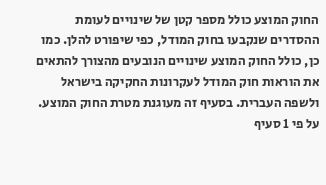החוק המוצע כולל מספר קטן של שינויים לעומת ההסדרים שנקבעו בחוק המודל, כפי שיפורט להלן. כמו כן, כולל החוק המוצע שינויים הנובעים מהצורך להתאים את הוראות חוק המודל לעקרונות החקיקה בישראל ולשפה העברית. בסעיף זה מעוגנת מטרת החוק המוצע. על פי 1 סעיף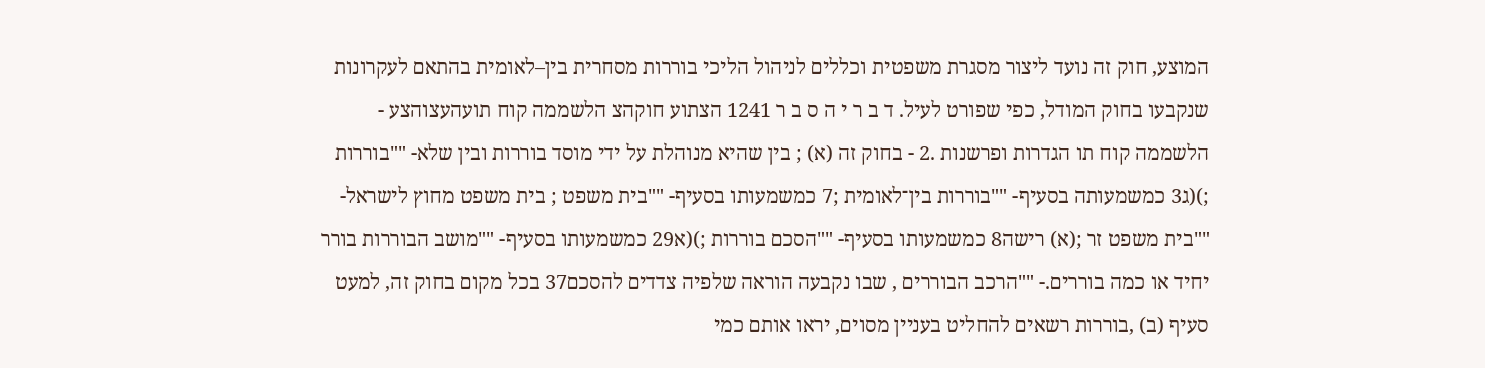המוצע, חוק זה נועד ליצור מסגרת משפטית וכללים לניהול הליכי בוררות מסחרית בין–לאומית בהתאם לעקרונות שנקבעו בחוק המודל, כפי שפורט לעיל. ד ב ר י ה ס ב ר 1241 הצתוע חוקהצ הלשממה קוח תועהעצוהצע - הלשממה קוח תו הגדרות ופרשנות .2 - בחוק זה (א) ; בין שהיא מנוהלת על ידי מוסד בוררות ובין שלא- ""בוררות ;)(ג3 כמשמעותה בסעיף- ""בוררות בין־לאומית ;7 כמשמעותו בסעיף- ""בית משפט ; בית משפט מחוץ לישראל- ""בית משפט זר ;(א) רישה8 כמשמעותו בסעיף- ""הסכם בוררות ;)(א29 כמשמעותו בסעיף- ""מושב הבוררות בורר יחיד או כמה בוררים.- ""הרכב הבוררים , שבו נקבעה הוראה שלפיה צדדים להסכם37 בכל מקום בחוק זה, למעט סעיף (ב) ,בוררות רשאים להחליט בעניין מסוים, יראו אותם כמי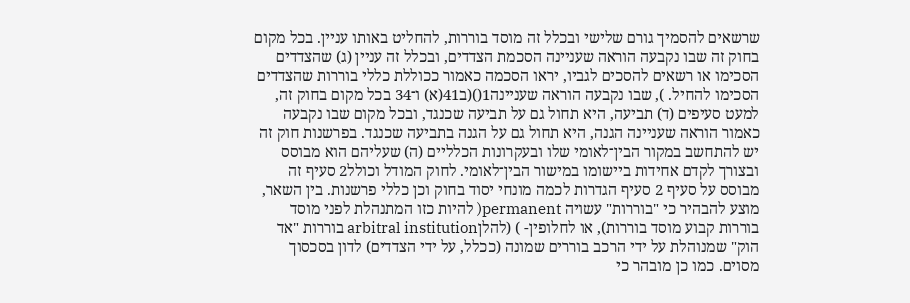שרשאים להסמיך גורם שלישי ובכלל זה מוסד בוררות, להחליט באותו עניין. בכל מקום בחוק זה שבו נקבעה הוראה שעניינה הסכמת הצדדים, ובכלל זה עניין (ג) שהצדדים הסכימו או רשאים להסכים לגביו, יראו הסכמה כאמור ככוללת כללי בוררות שהצדדים הסכימו להחיל. ), שבו נקבעה הוראה שעניינה1()(ב41(א) ו־34 בכל מקום בחוק זה, למעט סעיפים (ד) תביעה, היא תחול גם על תביעה שכנגד, ובכל מקום שבו נקבעה כאמור הוראה שעניינה הגנה, היא תחול גם על הגנה בתביעה שכנגד. בפרשנות חוק זה יש להתחשב במקור הבין־לאומי שלו ובעקרונות הכלליים (ה) שעליהם הוא מבוסס ובצורך לקדם אחידות ביישומו במישור הבין־לאומי. לחוק המודל וכולל2 סעיף זה מבוסס על סעיף 2 סעיף הגדרות לכמה מונחי יסוד בחוק וכן כללי פרשנות. בין השאר, מוצע להבהיר כי "בוררות" עשויה permanent( להיות כזו המתנהלת לפני מוסד בוררות קבוע מוסד בוררות), או לחלופין- ) (להלןarbitral institution בוררות "אד הוק" שמנוהלת על ידי הרכב בוררים שמונה (ככלל, על ידי הצדדים) לדון בסכסוך מסוים. כמו כן מובהר כי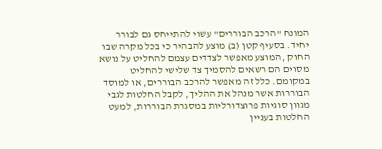המונח "הרכב הבוררים" עשוי להתייחס גם לבורר יחיד. בסעיף קטן (ב) מוצע להבהיר כי בכל מקרה שבו החוק ,המוצע מאפשר לצדדים עצמם להחליט על נושא מסוים הם רשאים להסמיך צד שלישי להחליט במקומם. כלל זה מאפשר להרכב הבוררים, או למוסד הבוררות אשר מנהל את ההליך, לקבל החלטות לגבי מגוון סוגיות פרוצדורליות במסגרת הבוררות, למעט החלטות בעניין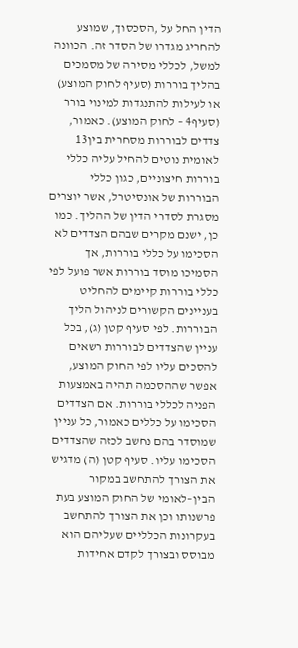הדין החל על ,הסכסוך, שמוצע להחריג מגדרו של הסדר זה. הכוונה למשל, לכללי מסירה של מסמכים בהליך בוררות (סעיף לחוק המוצע) או לעילות להתנגדות למינוי בורר (סעיף4 – לחוק המוצע). כאמור, צדדים לבוררות מסחרית בין13 לאומית נוטים להחיל עליה כללי בוררות חיצוניים, כגון כללי הבוררות של אונסיטרל, אשר יוצרים מסגרת לסדרי הדין של ההליך. כמו כן, ישנם מקרים שבהם הצדדים לא הסכימו על כללי בוררות, אך הסמיכו מוסד בוררות אשר פועל לפי כללי בוררות קיימים להחליט בעניינים הקשורים לניהול הליך הבוררות. לפי סעיף קטן (ג), בכל עניין שהצדדים לבוררות רשאים להסכים עליו לפי החוק המוצע, אפשר שההסכמה תהיה באמצעות הפניה לכללי בוררות. אם הצדדים הסכימו על כללים כאמור, כל עניין שמוסדר בהם נחשב לכזה שהצדדים הסכימו עליו. סעיף קטן (ה) מדגיש את הצורך להתחשב במקור הבין–לאומי של החוק המוצע בעת פרשנותו וכן את הצורך להתחשב בעקרונות הכלליים שעליהם הוא מבוסס ובצורך לקדם אחידות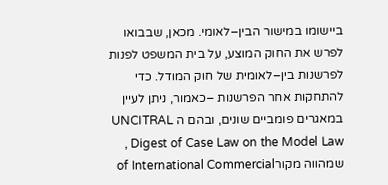ביישומו במישור הבין–לאומי. מכאן, שבבואו לפרש את החוק המוצע, על בית המשפט לפנות לפרשנות בין–לאומית של חוק המודל. כדי להתחקות אחר הפרשנות –כאמור, ניתן לעיין במאגרים פומביים שונים, ובהם ה UNCITRAL Digest of Case Law on the Model Law , שמהווה מקורof International Commercial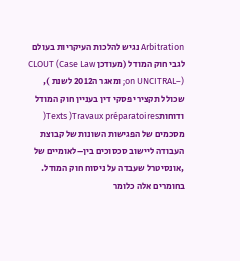Arbitration נגיש להלכות העיקריות בעולם לגבי חוק המודל (מעודכן CLOUT (Case Law on UNCITRAL–); ומאגר ה2012 לשנת ), שכולל תקצירי פסקי דין בעניין חוק המודל ודוחותTexts )Travaux préparatoires( מסכמים של הפגישות השונות של קבוצת העבודה ליישוב סכסוכים בין–לאומיים של ,אונסיטרל שעבדה על ניסוח חוק המודל. בחומרים אלה כלומר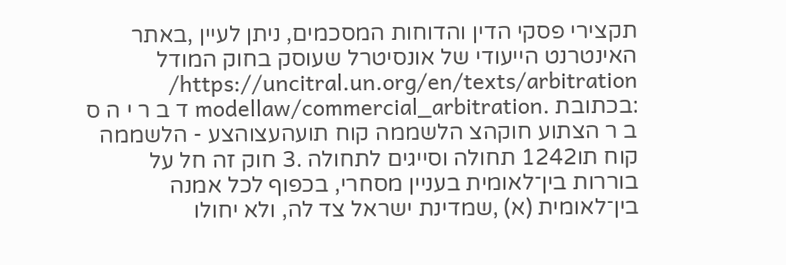תקצירי פסקי הדין והדוחות המסכמים, ניתן לעיין ,באתר האינטרנט הייעודי של אונסיטרל שעוסק בחוק המודל https://uncitral.un.org/en/texts/arbitration/ :בכתובת .modellaw/commercial_arbitration ד ב ר י ה ס ב ר הצתוע חוקהצ הלשממה קוח תועהעצוהצע - הלשממה קוח תו1242 תחולה וסייגים לתחולה .3 חוק זה חל על בוררות בין־לאומית בעניין מסחרי, בכפוף לכל אמנה בין־לאומית (א) ,שמדינת ישראל צד לה, ולא יחולו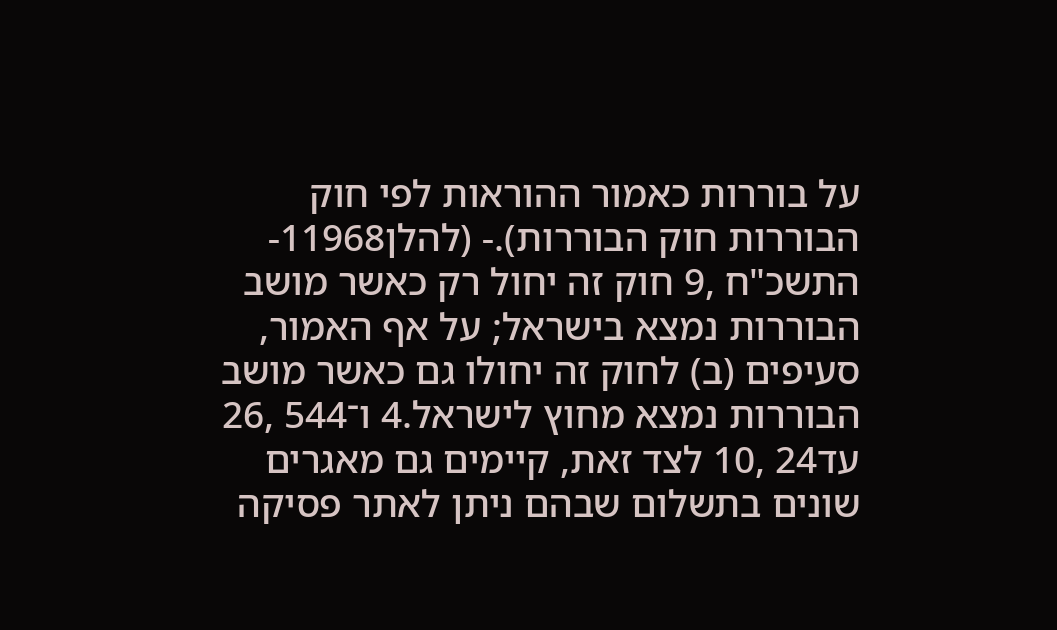על בוררות כאמור ההוראות לפי חוק הבוררות חוק הבוררות).- (להלן11968-התשכ"ח ,9 חוק זה יחול רק כאשר מושב הבוררות נמצא בישראל; על אף האמור, סעיפים (ב) לחוק זה יחולו גם כאשר מושב הבוררות נמצא מחוץ לישראל.4 ו־544 ,26 עד24 ,10 לצד זאת, קיימים גם מאגרים שונים בתשלום שבהם ניתן לאתר פסיקה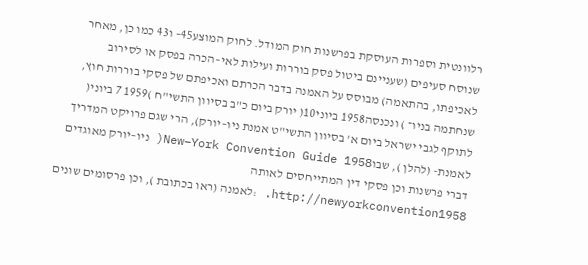רלוונטית וספרות העוסקת בפרשנות חוק המודל. לחוק המוצע45– ו43 כמו כן, מאחר שנוסח סעיפים (שעניינם ביטול פסק בוררות ועילות לאי–הכרה בפסק או לסירוב לאכיפתו, בהתאמה) מבוסס על האמנה בדבר הכרתם ואכיפתם של פסקי בוררות חוץ, שנחתמה בניו־ ) ונכנסה1958 ביוני10( יורק ביום כ"ב בסיוון התשי"ח )1959 7 ביוני( לתוקף לגבי ישראל ביום א' בסיוון התשי"ט אמנת ניו–יורק), הרי שגם פרויקט המדריך לאמנת- (להלן ), שבוNew–York Convention Guide 1958( ניו–יורק מאוגדים דברי פרשנות וכן פסקי דין המתייחסים לאותה http://newyorkconvention1958. :לאמנה (ראו בכתובת ), וכן פרסומים שונים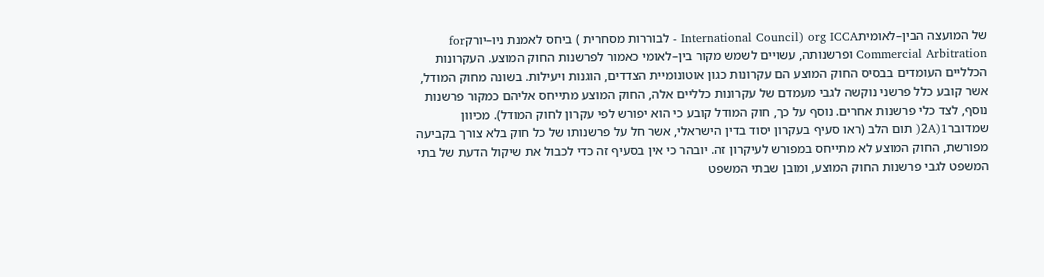של המועצה הבין–לאומיתorg ICCA (International Council - לבוררות מסחרית ) ביחס לאמנת ניו–יורקfor Commercial Arbitration ופרשנותה, עשויים לשמש מקור בין–לאומי כאמור לפרשנות החוק המוצע. העקרונות הכלליים העומדים בבסיס החוק המוצע הם עקרונות כגון אוטונומיית הצדדים, הוגנות ויעילות. בשונה מחוק המודל, אשר קובע כלל פרשני נוקשה לגבי מעמדם של עקרונות כלליים אלה, החוק המוצע מתייחס אליהם כמקור פרשנות נוסף, לצד כלי פרשנות אחרים. נוסף על כך, חוק המודל קובע כי הוא יפורש לפי עקרון לחוק המודל). מכיוון שמדובר2A)1( תום הלב (ראו סעיף בעקרון יסוד בדין הישראלי, אשר חל על פרשנותו של כל חוק בלא צורך בקביעה מפורשת, החוק המוצע לא מתייחס במפורש לעיקרון זה. יובהר כי אין בסעיף זה כדי לכבול את שיקול הדעת של בתי המשפט לגבי פרשנות החוק המוצע, ומובן שבתי המשפט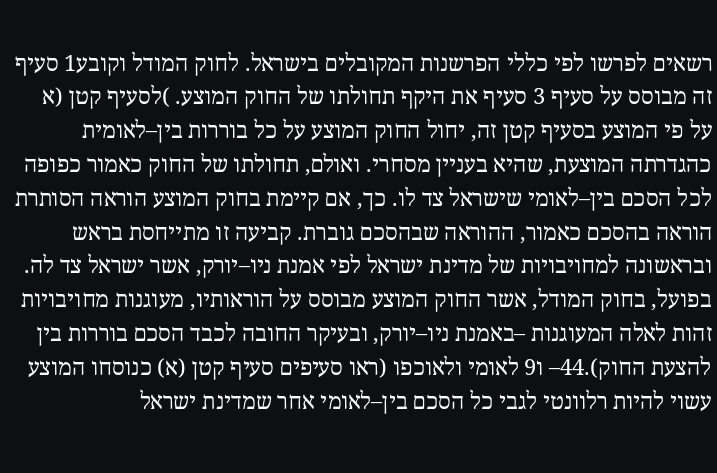רשאים לפרשו לפי כללי הפרשנות המקובלים בישראל. לחוק המודל וקובע1 סעיף זה מבוסס על סעיף 3 סעיף את היקף תחולתו של החוק המוצע. )לסעיף קטן (א על פי המוצע בסעיף קטן זה, יחול החוק המוצע על כל בוררות בין–לאומית כהגדרתה המוצעת, שהיא בעניין מסחרי. ואולם, תחולתו של החוק כאמור כפופה לכל הסכם בין–לאומי שישראל צד לו. כך, אם קיימת בחוק המוצע הוראה הסותרת הוראה בהסכם כאמור, ההוראה שבהסכם גוברת. קביעה זו מתייחסת בראש ובראשונה למחויבויות של מדינת ישראל לפי אמנת ניו–יורק, אשר ישראל צד לה. בפועל, בחוק המודל, אשר החוק המוצע מבוסס על הוראותיו, מעוגנות מחויבויות זהות לאלה המעוגנות –באמנת ניו–יורק, ובעיקר החובה לכבד הסכם בוררות בין להצעת החוק).44– ו9 לאומי ולאוכפו (ראו סעיפים סעיף קטן (א) כנוסחו המוצע עשוי להיות רלוונטי לגבי כל הסכם בין–לאומי אחר שמדינת ישראל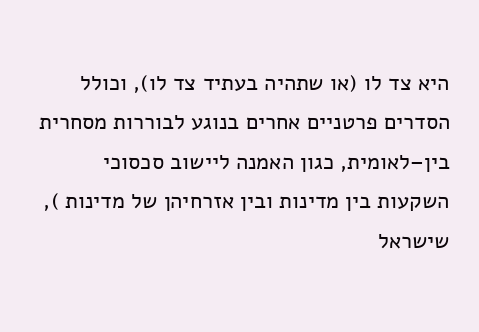היא צד לו (או שתהיה בעתיד צד לו), וכולל הסדרים פרטניים אחרים בנוגע לבוררות מסחרית בין–לאומית, כגון האמנה ליישוב סכסוכי השקעות בין מדינות ובין אזרחיהן של מדינות ), שישראל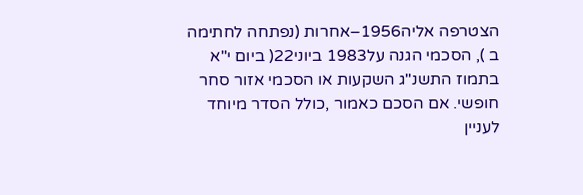הצטרפה אליה1956–אחרות (נפתחה לחתימה ב ), הסכמי הגנה על1983 ביוני22( ביום י"א בתמוז התשנ"ג השקעות או הסכמי אזור סחר חופשי. אם הסכם כאמור ,כולל הסדר מיוחד לעניין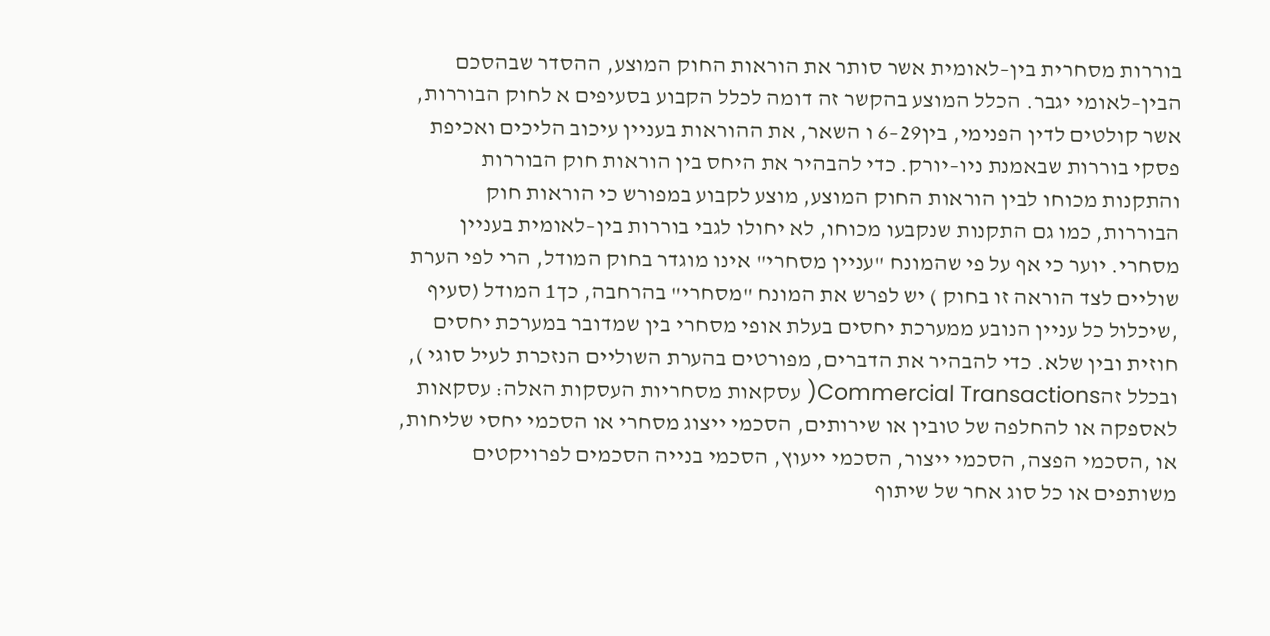בוררות מסחרית בין–לאומית אשר סותר את הוראות החוק המוצע, ההסדר שבהסכם הבין–לאומי יגבר. הכלל המוצע בהקשר זה דומה לכלל הקבוע בסעיפים א לחוק הבוררות, אשר קולטים לדין הפנימי, בין29–6 ו השאר, את ההוראות בעניין עיכוב הליכים ואכיפת פסקי בוררות שבאמנת ניו–יורק. כדי להבהיר את היחס בין הוראות חוק הבוררות והתקנות מכוחו לבין הוראות החוק המוצע, מוצע לקבוע במפורש כי הוראות חוק הבוררות, כמו גם התקנות שנקבעו מכוחו, לא יחולו לגבי בוררות בין–לאומית בעניין מסחרי. יוער כי אף על פי שהמונח "עניין מסחרי" אינו מוגדר בחוק המודל, הרי לפי הערת שוליים לצד הוראה זו בחוק ) יש לפרש את המונח "מסחרי" בהרחבה, כך1 המודל (סעיף ,שיכלול כל עניין הנובע ממערכת יחסים בעלת אופי מסחרי בין שמדובר במערכת יחסים חוזית ובין שלא. כדי להבהיר את הדברים, מפורטים בהערת השוליים הנזכרת לעיל סוגי ), ובכלל זהCommercial Transactions( עסקאות מסחריות העסקות האלה: עסקאות לאספקה או להחלפה של טובין או שירותים, הסכמי ייצוג מסחרי או הסכמי יחסי שליחות, או ,הסכמי הפצה, הסכמי ייצור, הסכמי ייעוץ, הסכמי בנייה הסכמים לפרויקטים משותפים או כל סוג אחר של שיתוף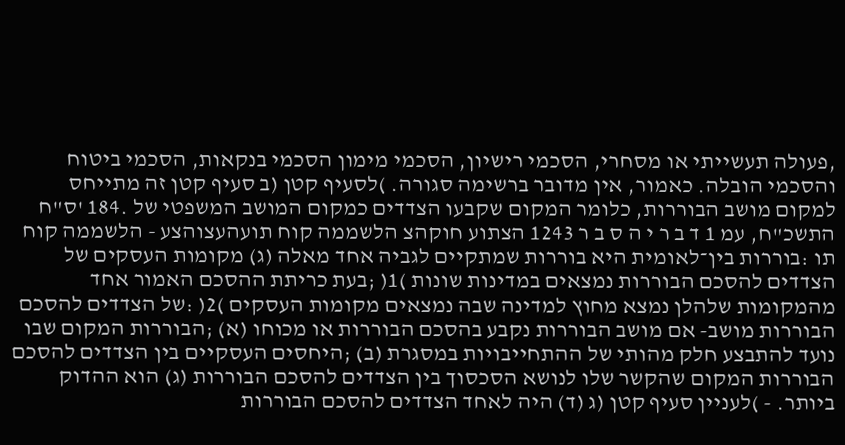,פעולה תעשייתי או מסחרי, הסכמי רישיון, הסכמי מימון הסכמי בנקאות, הסכמי ביטוח והסכמי הובלה. כאמור, אין מדובר ברשימה סגורה. )לסעיף קטן (ב סעיף קטן זה מתייחס למקום מושב הבוררות, כלומר המקום שקבעו הצדדים כמקום המושב המשפטי של .184 'ס"ח התשכ"ח, עמ 1 ד ב ר י ה ס ב ר 1243 הצתוע חוקהצ הלשממה קוח תועהעצוהצע - הלשממה קוח תו :בוררות בין־לאומית היא בוררות שמתקיים לגביה אחד מאלה (ג) מקומות העסקים של הצדדים להסכם הבוררות נמצאים במדינות שונות )1( ;בעת כריתת ההסכם האמור אחד מהמקומות שלהלן נמצא מחוץ למדינה שבה נמצאים מקומות העסקים )2( :של הצדדים להסכם הבוררות מושב- אם מושב הבוררות נקבע בהסכם הבוררות או מכוחו (א) ;הבוררות המקום שבו נועד להתבצע חלק מהותי של ההתחייבויות במסגרת (ב) ;היחסים העסקיים בין הצדדים להסכם הבוררות המקום שהקשר שלו לנושא הסכסוך בין הצדדים להסכם הבוררות (ג) הוא ההדוק ביותר. - )לעניין סעיף קטן (ג (ד) היה לאחד הצדדים להסכם הבוררות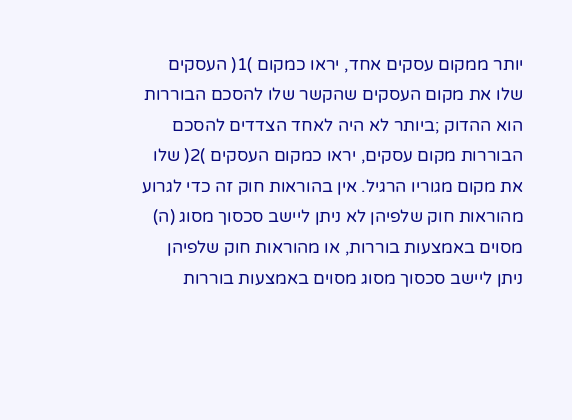יותר ממקום עסקים אחד, יראו כמקום )1( העסקים שלו את מקום העסקים שהקשר שלו להסכם הבוררות הוא ההדוק ;ביותר לא היה לאחד הצדדים להסכם הבוררות מקום עסקים, יראו כמקום העסקים )2( שלו את מקום מגוריו הרגיל. אין בהוראות חוק זה כדי לגרוע מהוראות חוק שלפיהן לא ניתן ליישב סכסוך מסוג (ה) מסוים באמצעות בוררות, או מהוראות חוק שלפיהן ניתן ליישב סכסוך מסוג מסוים באמצעות בוררות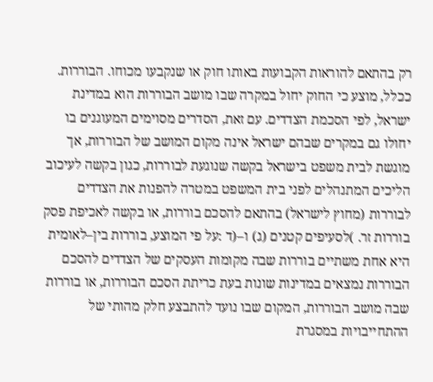רק בהתאם להוראות הקבועות באותו חוק או שנקבעו מכוחו. הבוררות. ככלל, מוצע כי החוק יחול במקרה שבו מושב הבוררות הוא במדינת ישראל, לפי הסכמת הצדדים. עם זאת, הסדרים מסוימים המעוגנים בו יחולו גם במקרים שבהם ישראל אינה מקום המושב של הבוררות, אך מוגשת לבית משפט בישראל בקשה שנוגעת לבוררות, כגון בקשה לעיכוב הליכים המתנהלים לפני בית המשפט במטרה להפנות את הצדדים לבוררות (מחוץ לישראל) בהתאם להסכם בוררות, או בקשה לאכיפת פסק בוררות זר. )לסעיפים קטנים (ג) ו–(ד :על פי המוצע, בוררות בין–לאומית היא אחת משתיים בוררות שבה מקומות העסקים של הצדדים להסכם הבוררות נמצאים במדינות שונות בעת כריתת הסכם הבוררות, או בוררות שבה מושב הבוררות, המקום שבו נועד להתבצע חלק מהותי של ההתחייבויות במסגרת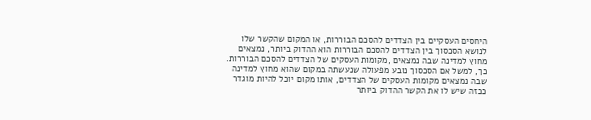היחסים העסקיים בין הצדדים להסכם הבוררות, או המקום שהקשר שלו לנושא הסכסוך בין הצדדים להסכם הבוררות הוא ההדוק ביותר, נמצאים מחוץ למדינה שבה נמצאים ,מקומות העסקים של הצדדים להסכם הבוררות. כך, למשל אם הסכסוך נובע מפעולה שנעשתה במקום שהוא מחוץ למדינה שבה נמצאים מקומות העסקים של הצדדים, אותו מקום יוכל להיות מוגדר ככזה שיש לו את הקשר ההדוק ביותר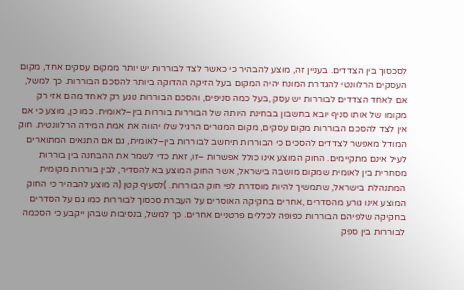לסכסוך בין הצדדים. בעניין זה, מוצע להבהיר כי כאשר לצד לבוררות יש יותר ממקום עסקים אחד, מקום העסקים הרלוונטי להגדרת המונח יהיה המקום בעל הזיקה ההדוקה ביותר להסכם הבוררות. כך למשל, אם לאחד הצדדים לבוררות יש עסק ,בעל כמה סניפים, והסכם הבוררות נוגע רק לאחד מהם אזי רק מקומו של אותו סניף יובא בחשבון בבחינת היותה של הבוררות בוררות בין–לאומית. כמו כן, מוצע כי אם אין לצד להסכם הבוררות מקום עסקים, מקום המגורים הרגיל שלו יהווה את אמת המידה הרלוונטית. חוק המודל מאפשר לצדדים להסכים כי הבוררות תיחשב לבוררות בין–לאומית, גם אם התנאים המתוארים לעיל אינם מתקיימים. החוק המוצע אינו כולל אפשרות –זו, זאת כדי לשמר את ההבחנה בין בוררות מסחרית בין לאומית שמקום מושבה בישראל, אשר החוק המוצע בא להסדיר, לבין בוררות מקומית המתנהלת בישראל, שתמשיך להיות מוסדרת לפי חוק הבוררות. )לסעיף קטן (ה מוצע להבהיר כי החוק המוצע אינו גורע מהסדרים ,אחרים בחקיקה האוסרים על העברת סכסוך לבוררות כמו גם על הסדרים בחקיקה שלפיהם הבוררות כפופה לכללים פרטניים אחרים. כך למשל, בנסיבות שבהן ייקבע כי הסכמה לבוררות בין ספק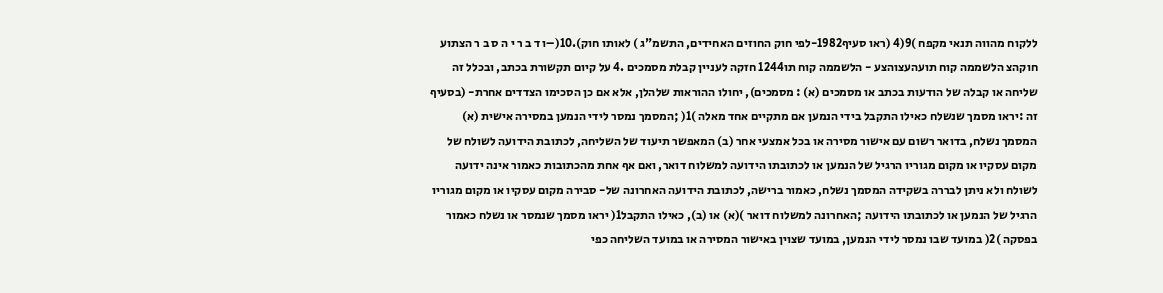ללקוח מהווה תנאי מקפח )9(4 (ראו סעיף1982-לפי חוק החוזים האחידים, התשמ"ג ) לאותו חוק).10(–ו ד ב ר י ה ס ב ר הצתוע חוקהצ הלשממה קוח תועהעצוהצע - הלשממה קוח תו1244 חזקה לעניין קבלת מסמכים .4 על קיום תקשורת בכתב, ובכלל זה שליחה או קבלה של הודעות בכתב או מסמכים (א) : מסמכים), יחולו ההוראות שלהלן, אלא אם כן הסכימו הצדדים אחרת- (בסעיף זה :יראו מסמך שנשלח כאילו התקבל בידי הנמען אם מתקיים אחד מאלה )1( ;המסמך נמסר לידי הנמען במסירה אישית (א) המסמך נשלח, בדואר רשום עם אישור מסירה או בכל אמצעי אחר (ב) המאפשר תיעוד של השליחה, לכתובת הידועה לשולח של מקום עסקיו או מקום מגוריו הרגיל של הנמען או לכתובתו הידועה למשלוח דואר, ואם אף אחת מהכתובות כאמור אינה ידועה לשולח ולא ניתן לבררה בשקידה המסמך נשלח, כאמור ברישה, לכתובת הידועה האחרונה של- סבירה מקום עסקיו או מקום מגוריו הרגיל של הנמען או לכתובתו הידועה ;האחרונה למשלוח דואר )(א) או (ב), כאילו התקבל1( יראו מסמך שנמסר או נשלח כאמור בפסקה )2( במועד שבו נמסר לידי הנמען, במועד שצוין באישור המסירה או במועד השליחה כפי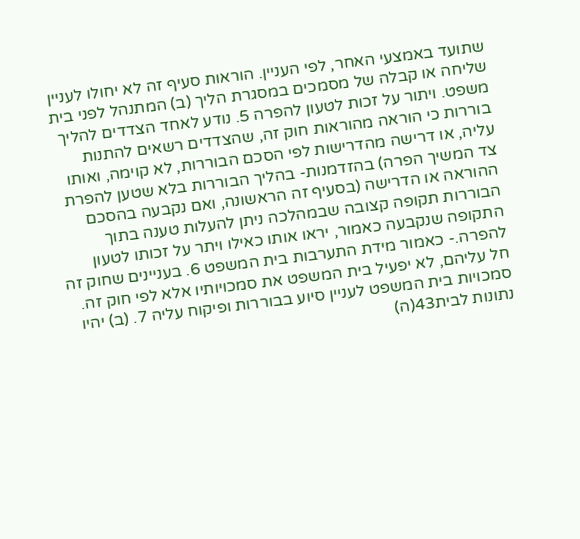שתועד באמצעי האחר, לפי העניין. הוראות סעיף זה לא יחולו לעניין שליחה או קבלה של מסמכים במסגרת הליך (ב) המתנהל לפני בית משפט. ויתור על זכות לטעון להפרה 5. נודע לאחד הצדדים להליך בוררות כי הוראה מהוראות חוק זה, שהצדדים רשאים להתנות עליה, או דרישה מהדרישות לפי הסכם הבוררות, לא קוימה, ואותו צד המשיך הפרה) בהזדמנות- בהליך הבוררות בלא שטען להפרת ההוראה או הדרישה (בסעיף זה הראשונה, ואם נקבעה בהסכם הבוררות תקופה קצובה שבמהלכה ניתן להעלות טענה בתוך התקופה שנקבעה כאמור, יראו אותו כאילו ויתר על זכותו לטעון להפרה.- כאמור מידת התערבות בית המשפט 6. בעניינים שחוק זה חל עליהם, לא יפעיל בית המשפט את סמכויותיו אלא לפי חוק זה. סמכויות בית המשפט לעניין סיוע בבוררות ופיקוח עליה 7. (ב) יהיו נתונות לבית43(ה)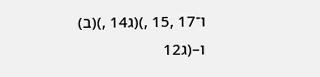ו־17 ,15 ,)(ג14 ,)(ב) ו–(ג12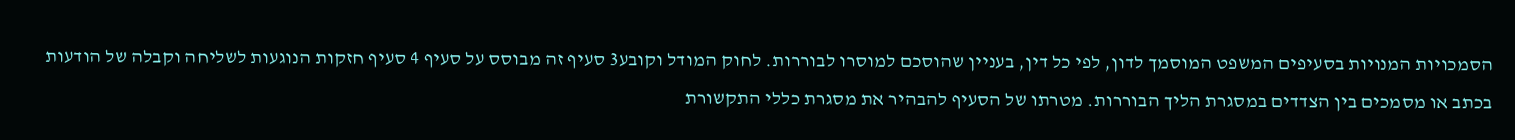הסמכויות המנויות בסעיפים המשפט המוסמך לדון, לפי כל דין, בעניין שהוסכם למוסרו לבוררות. לחוק המודל וקובע3 סעיף זה מבוסס על סעיף 4 סעיף חזקות הנוגעות לשליחה וקבלה של הודעות בכתב או מסמכים בין הצדדים במסגרת הליך הבוררות. מטרתו של הסעיף להבהיר את מסגרת כללי התקשורת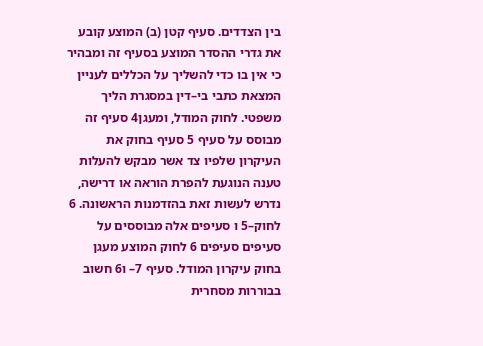בין הצדדים. סעיף קטן (ב) המוצע קובע את גדרי ההסדר המוצע בסעיף זה ומבהיר כי אין בו כדי להשליך על הכללים לעניין המצאת כתבי בי–דין במסגרת הליך משפטי. לחוק המודל, ומעגן4 סעיף זה מבוסס על סעיף 5 סעיף בחוק את העיקרון שלפיו צד אשר מבקש להעלות טענה הנוגעת להפרת הוראה או דרישה, נדרש לעשות זאת בהזדמנות הראשונה. 6 לחוק–5 ו סעיפים אלה מבוססים על סעיפים סעיפים 6 לחוק המוצע מעגן בחוק עיקרון המודל. סעיף 7– ו6 חשוב בבוררות מסחרית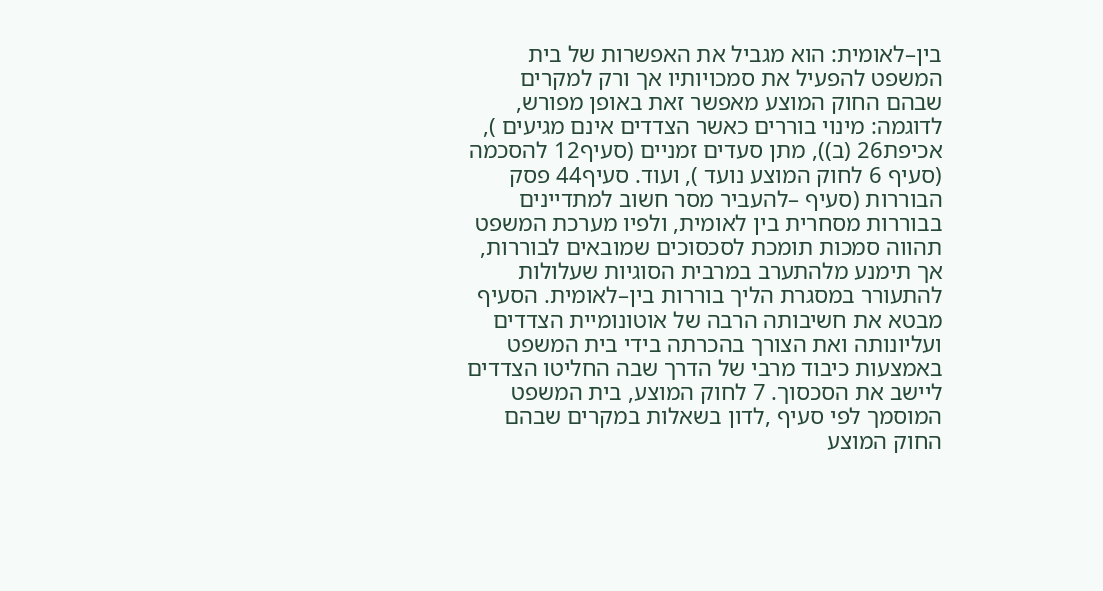בין–לאומית: הוא מגביל את האפשרות של בית המשפט להפעיל את סמכויותיו אך ורק למקרים שבהם החוק המוצע מאפשר זאת באופן מפורש, לדוגמה: מינוי בוררים כאשר הצדדים אינם מגיעים ), אכיפת26 (ב)), מתן סעדים זמניים (סעיף12 להסכמה (סעיף 6 לחוק המוצע נועד ), ועוד. סעיף44 פסק הבוררות (סעיף –להעביר מסר חשוב למתדיינים בבוררות מסחרית בין לאומית, ולפיו מערכת המשפט תהווה סמכות תומכת לסכסוכים שמובאים לבוררות, אך תימנע מלהתערב במרבית הסוגיות שעלולות להתעורר במסגרת הליך בוררות בין–לאומית. הסעיף מבטא את חשיבותה הרבה של אוטונומיית הצדדים ועליונותה ואת הצורך בהכרתה בידי בית המשפט באמצעות כיבוד מרבי של הדרך שבה החליטו הצדדים ליישב את הסכסוך. 7 לחוק המוצע, בית המשפט המוסמך לפי סעיף ,לדון בשאלות במקרים שבהם החוק המוצע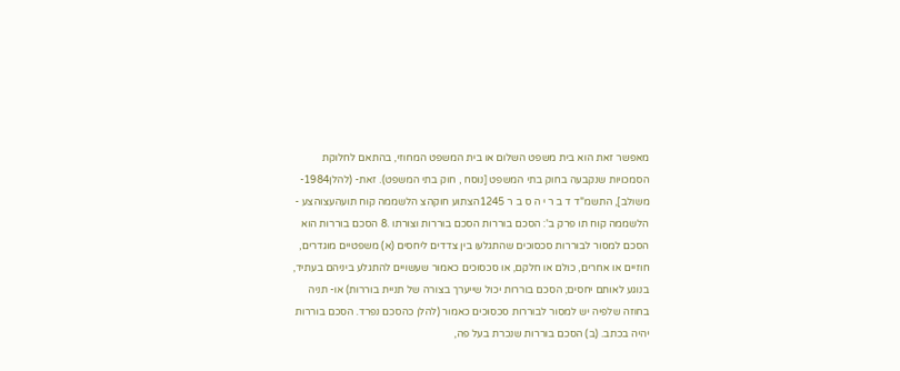מאפשר זאת הוא בית משפט השלום או בית המשפט המחוזי, בהתאם לחלוקת הסמכויות שנקבעה בחוק בתי המשפט [נוסח , חוק בתי המשפט). זאת- (להלן1984-משולב], התשמ"ד ד ב ר י ה ס ב ר 1245הצתוע חוקהצ הלשממה קוח תועהעצוהצע - הלשממה קוח תו פרק ב': הסכם בוררות הסכם בוררות וצורתו .8 הסכם בוררות הוא הסכם למסור לבוררות סכסוכים שהתגלעו בין צדדים ליחסים (א) משפטיים מוגדרים, חוזיים או אחרים, כולם או חלקם, או סכסוכים כאמור שעשויים להתגלע ביניהם בעתיד, בנוגע לאותם יחסים; הסכם בוררות יכול שייערך בצורה של תניית בוררות) או- תניה בחוזה שלפיה יש למסור לבוררות סכסוכים כאמור (להלן כהסכם נפרד. הסכם בוררות יהיה בכתב. (ב) הסכם בוררות שנכרת בעל פה,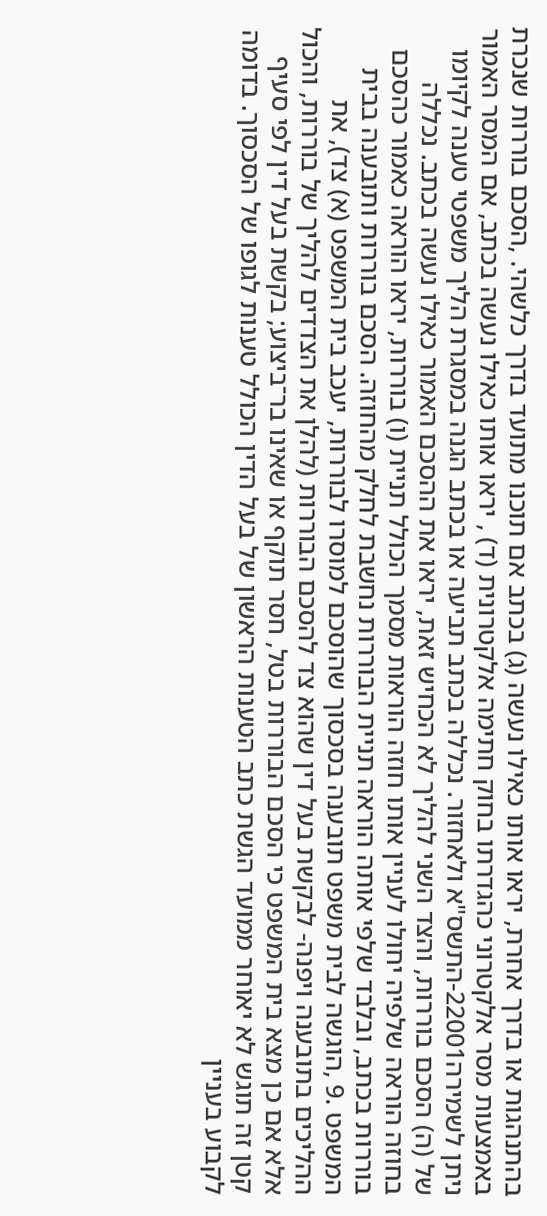בהתנהגות או בדרך אחרת, יראו אותו כאילו נעשה (ג) בכתב אם תוכנו מתועד בדרך כלשהי. ,הסכם בוררות שנכרת באמצעות מסר אלקטרוני כהגדרתו בחוק חתימה אלקטרונית (ד) , יראו אותו כאילו נעשה בכתב, אם המסר האמור ניתן לשמירה22001-התשס"א ולאחזור. נכללה בכתב תביעה או בכתב הגנה במסגרת הליך משפטי טענה לקיומו של (ה) הסכם בוררות, והצד השני להליך לא הכחיש זאת, יראו את ההסכם האמור כאילו נעשה בכתב. נכללה בחוזה הוראה שלפיה יחולו לעניין אותו חוזה הוראות מסמך הכולל תניית (ו) בוררות, יראו הוראה כאמור כהסכם בוררות בכתב, ובלבד שלפי אותה הוראה תניית הבוררות נחשבת לחלק מהחוזה. הסכם בוררות ותובענה בבית המשפט .9 ,הוגשה לבית משפט תובענה בסכסוך שהוסכם למוסרו לבוררות, יעכב בית המשפט (א) צד), את ההליכים בתובענה ויפנה- לבקשת בעל דין שהוא צד להסכם הבוררות (להלן את הצדדים להליך של בוררות, והכול אלא אם כן מצא בית המשפט כי הסכם הבוררות בטל, חסר תוקף או שאינו בר־ביצוע; בקשת בעל דין לפי סעיף קטן זה תוגש לא יאוחר ממועד הגשת כתב הטענות הראשון של בעל הדין הכולל טענות לגופו של הסכסוך. בדומה לקבוע בעניין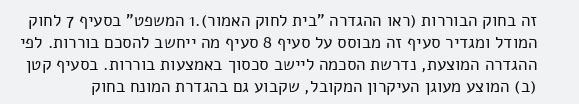זה בחוק הבוררות (ראו ההגדרה "בית לחוק האמור).1 המשפט" בסעיף 7 לחוק המודל ומגדיר סעיף זה מבוסס על סעיף 8 סעיף מה ייחשב להסכם בוררות. לפי ההגדרה המוצעת, נדרשת הסכמה ליישב סכסוך באמצעות בוררות. בסעיף קטן (ב) המוצע מעוגן העיקרון המקובל, שקבוע גם בהגדרת המונח בחוק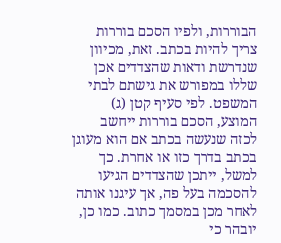הבוררות, ולפיו הסכם בוררות צריך להיות בכתב. זאת, מכיוון שנדרשת ודאות שהצדדים אכן שללו במפורש את גישתם לבתי המשפט. לפי סעיף קטן (ג) המוצע, הסכם בוררות ייחשב לכזה שנעשה בכתב אם הוא מעוגן בכתב בדרך כזו או אחרת. כך למשל, ייתכן שהצדדים הגיעו להסכמה בעל פה, אך עיגנו אותה לאחר מכן במסמך כתוב. כמו כן, יובהר כי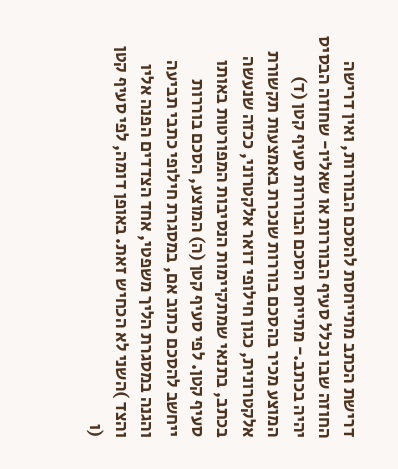דרישת הכתב מתייחסת להסכם הבוררות, ואין דרישה החוזה שבו נכלל סעיף הבוררות או שאליו- שחוזה הבסיס יהיה בכתב.- מתייחס הסכם הבוררות סעיף קטן (ד) המוצע מכיר בהסכם בוררות שנכרת באמצעות תקשורת אלקטרונית, כגון חילופי דואר אלקטרוני, ככזה שנעשה בכתב, בתנאי שמתקיימות הנסיבות המפורטות באותו סעיף קטן. לפי סעיף קטן (ה) המוצע, הסכם בוררות ייחשב להסכם כתוב אם, במסגרת חילופי כתבי תביעה והגנה במסגרת הליך משפטי, אחד הצדדים הפנה אליו והצד )השני לא הכחיש זאת. באופן דומה, לפי סעיף קטן (ו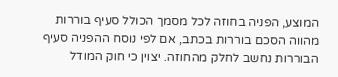המוצע, הפניה בחוזה לכל מסמך הכולל סעיף בוררות מהווה הסכם בוררות בכתב, אם לפי נוסח ההפניה סעיף הבוררות נחשב לחלק מהחוזה. יצוין כי חוק המודל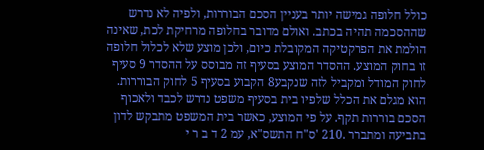כולל חלופה גמישה יותר בעניין הסכם הבוררות, ולפיה לא נדרש שההסכמה תהיה בכתב. ואולם מדובר בחלופה מרחיקת לכת, שאינה הולמת את הפרקטיקה המקובלת כיום, ולכן מוצע שלא לכלול חלופה זו בחוק המוצע. ההסדר המוצע בסעיף זה מבוסס על ההסדר 9 סעיף לחוק המודל ומקביל לזה שנקבע8 הקבוע בסעיף 5 לחוק הבוררות. הוא מגלם את הכלל שלפיו בית בסעיף משפט נדרש לכבד ולאכוף הסכם בוררות תקף. על פי המוצע, כאשר בית המשפט מתבקש לדון בתביעה ומתברר .210 'ס"ח התשס"א, עמ 2 ד ב ר י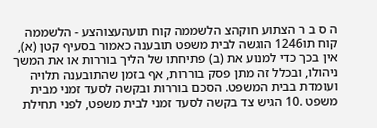ה ס ב ר הצתוע חוקהצ הלשממה קוח תועהעצוהצע - הלשממה קוח תו1246 הוגשה לבית משפט תובענה כאמור בסעיף קטן (א), אין בכך כדי למנוע את (ב) פתיחתו של הליך בוררות או את המשך ניהולו, ובכלל זה מתן פסק בוררות, אף בזמן שהתובענה תלויה ועומדת בבית המשפט. הסכם בוררות ובקשה לסעד זמני מבית משפט .10 הגיש צד בקשה לסעד זמני לבית משפט, לפני תחילת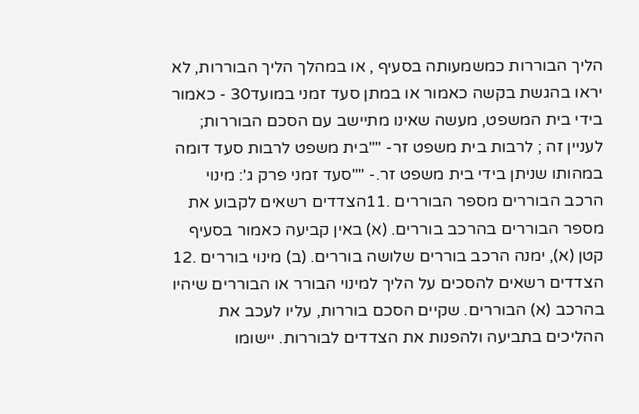הליך הבוררות כמשמעותה בסעיף , או במהלך הליך הבוררות, לא יראו בהגשת בקשה כאמור או במתן סעד זמני במועד30 - כאמור בידי בית המשפט, מעשה שאינו מתיישב עם הסכם הבוררות; לעניין זה ; לרבות בית משפט זר- ""בית משפט לרבות סעד דומה במהותו שניתן בידי בית משפט זר.- ""סעד זמני פרק ג': מינוי הרכב הבוררים מספר הבוררים .11הצדדים רשאים לקבוע את מספר הבוררים בהרכב בוררים. (א) באין קביעה כאמור בסעיף קטן (א), ימנה הרכב בוררים שלושה בוררים. (ב) מינוי בוררים .12 הצדדים רשאים להסכים על הליך למינוי הבורר או הבוררים שיהיו בהרכב (א) הבוררים. שקיים הסכם בוררות, עליו לעכב את ההליכים בתביעה ולהפנות את הצדדים לבוררות. יישומו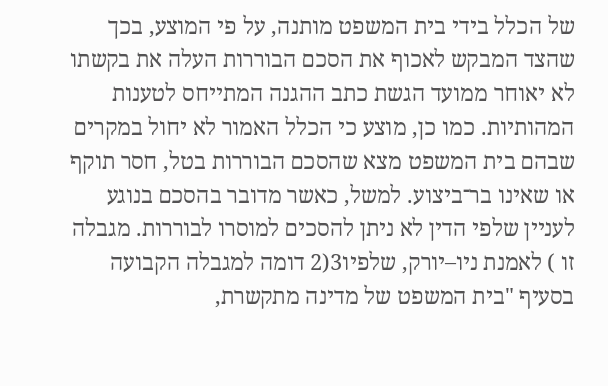של הכלל בידי בית המשפט מותנה, על פי המוצע, בכך שהצד המבקש לאכוף את הסכם הבוררות העלה את בקשתו לא יאוחר ממועד הגשת כתב ההגנה המתייחס לטענות המהותיות. כמו כן, מוצע כי הכלל האמור לא יחול במקרים שבהם בית המשפט מצא שהסכם הבוררות בטל, חסר תוקף או שאינו בר־ביצוע. למשל, כאשר מדובר בהסכם בנוגע לעניין שלפי הדין לא ניתן להסכים למוסרו לבוררות. מגבלה זו ) לאמנת ניו–יורק, שלפיו3(2 דומה למגבלה הקבועה בסעיף "בית המשפט של מדינה מתקשרת,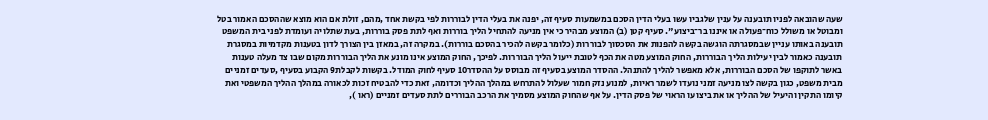שעה שהובאה לפניו תובענה על ענין שלגביו עשו בעלי הדין הסכם במשמעות סעיף זה, יפנה את בעלי הדין לבוררות לפי בקשת אחד ,מהם, זולת אם הוא מוצא שההסכם האמור בטל ומבוטל או משולל כוח־פעולה או איננו בר־ביצוע". סעיף קטן (ב) המוצע מבהיר כי אין מניעה להתחיל הליך בוררות ואף לתת פסק בוררות, בעת שתלויה ועומדת לפני בית המשפט תובענה באותו עניין שבמסגרתה הוגשה בקשה להפנות את הסכסוך לבוררות (כלומר בקשה להכיר בהסכם בוררות). במקרה זה, במאזן בין הצורך לדון בטענות מקדמיות במסגרת תובענה כאמור לבין יעילות הליך הבוררות, החוק המוצע מטה את הכף לטובת ייעול הליך הבוררות. לפיכך, החוק המוצע אינו מונע את הליך הבוררות מקום שבו צד מעלה טענות באשר לתוקפו של הסכם הבוררות, אלא מאפשר להליך להתנהל. ההסדר המוצע בסעיף זה מבוסס על ההסדר10 סעיף לחוק המודל. בקשות לקבלת9 הקבוע בסעיף ,סעדים זמניים מבית משפט, כגון בקשה לצו מניעה זמני נועדו לשמר ראיות, למנוע נזק חמור שעלול להתרחש במהלך ההליך וכדומה, זאת כדי להבטיח זכות לכאורה במהלך ההליך המשפטי ואת קיומו התקין והיעיל של ההליך או את ביצועו הראוי של פסק הדין. על אף שהחוק המוצע מסמיך את הרכב הבוררים לתת סעדים זמניים (ראו ),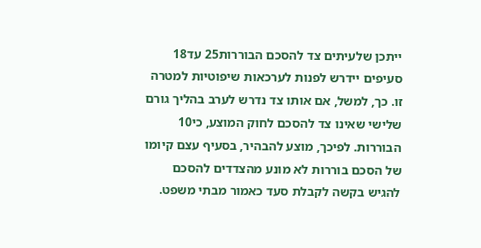ייתכן שלעיתים צד להסכם הבוררות25 עד18 סעיפים יידרש לפנות לערכאות שיפוטיות למטרה זו. כך, למשל, אם אותו צד נדרש לערב בהליך גורם שלישי שאינו צד להסכם לחוק המוצע, כי10 הבוררות. לפיכך, מוצע להבהיר, בסעיף עצם קיומו של הסכם בוררות לא מונע מהצדדים להסכם להגיש בקשה לקבלת סעד כאמור מבתי משפט.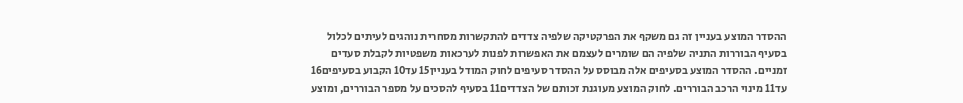ההסדר המוצע בעניין זה גם משקף את הפרקטיקה שלפיה צדדים להתקשרות מסחרית נוהגים לעיתים לכלול בסעיף הבוררות התניה שלפיה הם שומרים לעצמם את האפשרות לפנות לערכאות משפטיות לקבלת סעדים זמניים. ההסדר המוצע בסעיפים אלה מבוסס על ההסדר סעיפים לחוק המודל בעניין15 עד10 הקבוע בסעיפים16 עד11 מינוי הרכב הבוררים. לחוק המוצע מעוגנת זכותם של הצדדים11 בסעיף להסכים על מספר הבוררים, ומוצע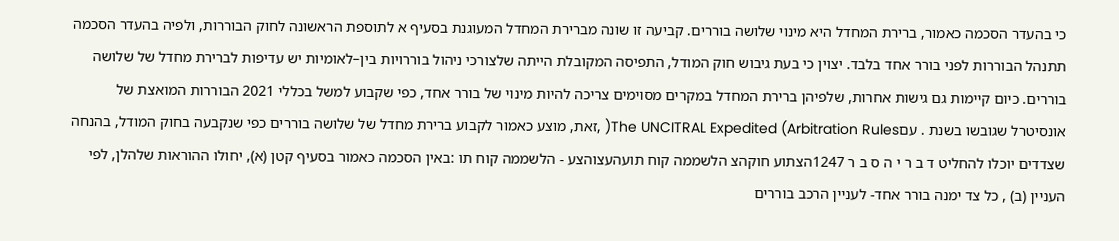כי בהעדר הסכמה כאמור, ברירת המחדל היא מינוי שלושה בוררים. קביעה זו שונה מברירת המחדל המעוגנת בסעיף א לתוספת הראשונה לחוק הבוררות, ולפיה בהעדר הסכמה תתנהל הבוררות לפני בורר אחד בלבד. יצוין כי בעת גיבוש חוק המודל, התפיסה המקובלת הייתה שלצורכי ניהול בוררויות בין–לאומיות יש עדיפות לברירת מחדל של שלושה בוררים. כיום קיימות גם גישות אחרות, שלפיהן ברירת המחדל במקרים מסוימים צריכה להיות מינוי של בורר אחד, כפי שקבוע למשל בכללי 2021 הבוררות המואצת של אונסיטרל שגובשו בשנת . עםThe UNCITRAL Expedited (Arbitration Rules( ,זאת, מוצע כאמור לקבוע ברירת מחדל של שלושה בוררים כפי שנקבעה בחוק המודל, בהנחה שצדדים יוכלו להחליט ד ב ר י ה ס ב ר 1247הצתוע חוקהצ הלשממה קוח תועהעצוהצע - הלשממה קוח תו :באין הסכמה כאמור בסעיף קטן (א), יחולו ההוראות שלהלן, לפי העניין (ב) , כל צד ימנה בורר אחד- לעניין הרכב בוררים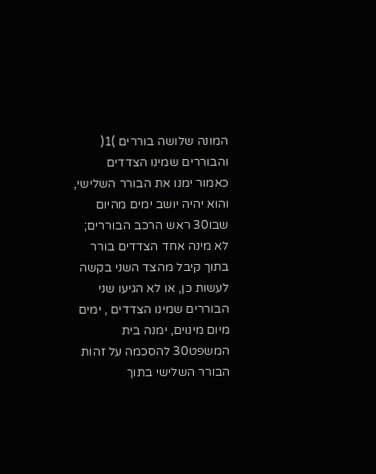המונה שלושה בוררים )1( והבוררים שמינו הצדדים כאמור ימנו את הבורר השלישי, והוא יהיה יושב ימים מהיום שבו30 ראש הרכב הבוררים; לא מינה אחד הצדדים בורר בתוך קיבל מהצד השני בקשה לעשות כן, או לא הגיעו שני הבוררים שמינו הצדדים , ימים מיום מינוים, ימנה בית המשפט30 להסכמה על זהות הבורר השלישי בתוך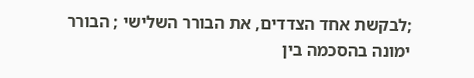;לבקשת אחד הצדדים, את הבורר השלישי ; הבורר ימונה בהסכמה בין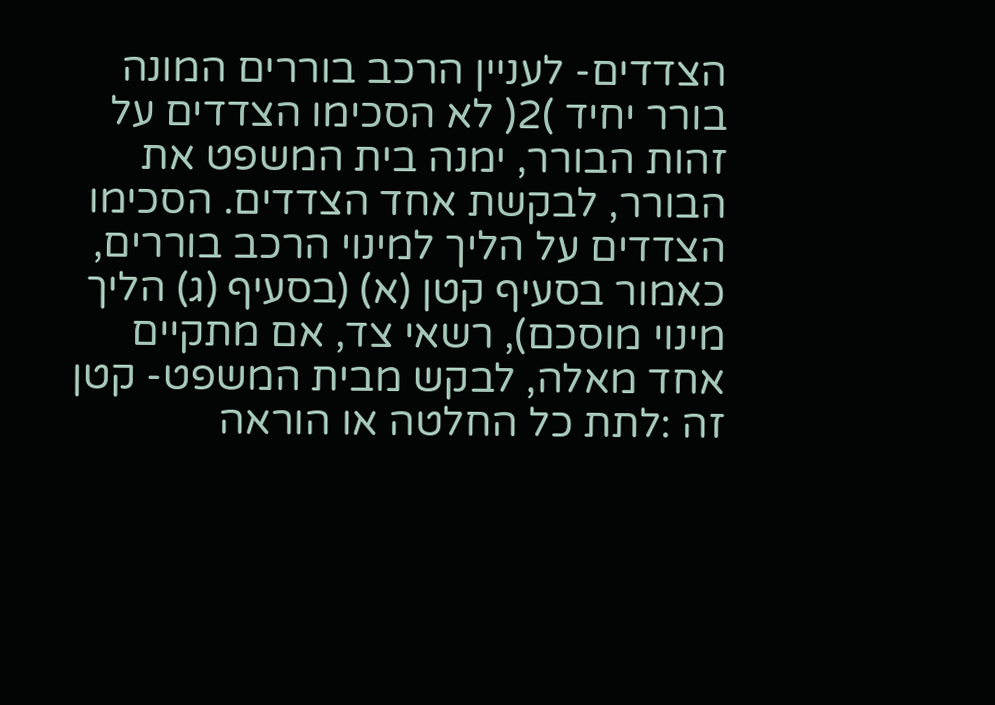הצדדים- לעניין הרכב בוררים המונה בורר יחיד )2( לא הסכימו הצדדים על זהות הבורר, ימנה בית המשפט את הבורר, לבקשת אחד הצדדים. הסכימו הצדדים על הליך למינוי הרכב בוררים, כאמור בסעיף קטן (א) (בסעיף (ג) הליך מינוי מוסכם), רשאי צד, אם מתקיים אחד מאלה, לבקש מבית המשפט- קטן זה :לתת כל החלטה או הוראה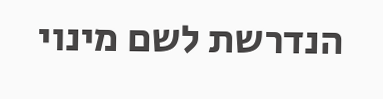הנדרשת לשם מינוי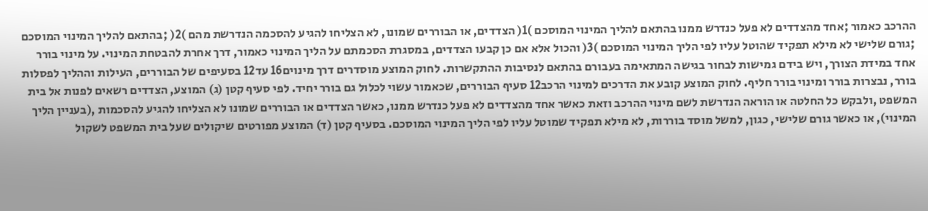ההרכב כאמור ;אחד מהצדדים לא פעל כנדרש ממנו בהתאם להליך המינוי המוסכם )1( הצדדים, או הבוררים שמונו, לא הצליחו להגיע להסכמה הנדרשת מהם )2( ;בהתאם להליך המינוי המוסכם ;גורם שלישי לא מילא תפקיד שהוטל עליו לפי הליך המינוי המוסכם )3( והכול אלא אם כן קבעו הצדדים, במסגרת הסכמתם על הליך המינוי כאמור, דרך אחרת להבטחת המינוי. על מינוי בורר אחד במידת הצורך, ויש בידם גמישות לבחור בגישה המתאימה בעבורם בהתאם לנסיבות ההתקשרות. לחוק המוצע מוסדרים דרך מינוים16 עד12 בסעיפים של הבוררים, העילות וההליך לפסלות בורר, נבצרות בורר ומינוי בורר חליף. לחוק המוצע קובע את הדרכים למינוי הרכב12 סעיף הבוררים, שכאמור עשוי לכלול גם בורר יחיד. לפי סעיף קטן (ג) המוצע, הצדדים רשאים לפנות אל בית המשפט ,ולבקש כל החלטה או הוראה הנדרשת לשם מינוי ההרכב וזאת כאשר אחד מהצדדים לא פעל כנדרש ממנו, כאשר הצדדים או הבוררים שמונו לא הצליחו להגיע להסכמות ,(בעניין הליך המינוי), או כאשר גורם שלישי, כגון, למשל מוסד בוררות, לא מילא תפקיד שמוטל עליו לפי הליך המינוי המוסכם. בסעיף קטן (ד) המוצע מפורטים שיקולים שעל בית המשפט לשקול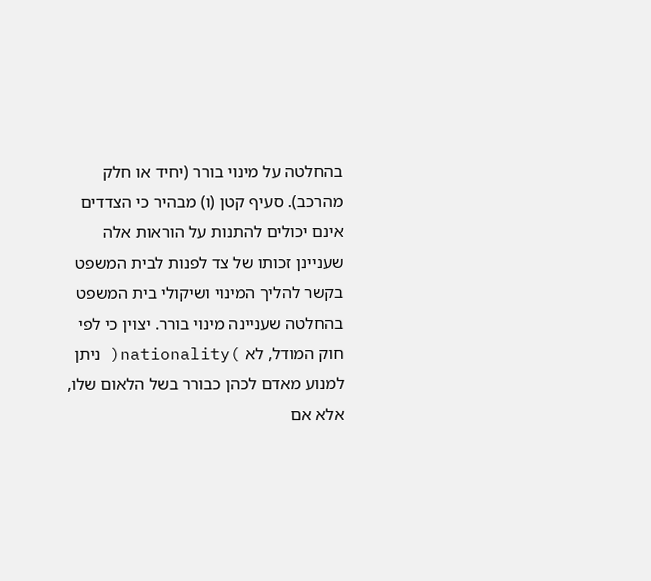בהחלטה על מינוי בורר (יחיד או חלק מהרכב). סעיף קטן (ו) מבהיר כי הצדדים אינם יכולים להתנות על הוראות אלה שעניינן זכותו של צד לפנות לבית המשפט בקשר להליך המינוי ושיקולי בית המשפט בהחלטה שעניינה מינוי בורר. יצוין כי לפי חוק המודל, לא )nationality( ניתן למנוע מאדם לכהן כבורר בשל הלאום שלו, אלא אם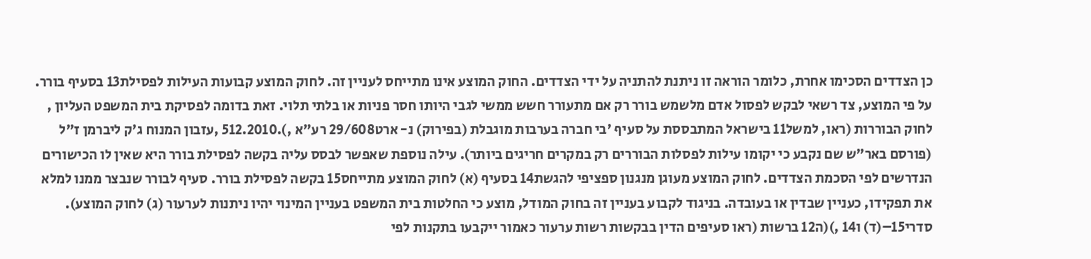כן הצדדים הסכימו אחרת, כלומר הוראה זו ניתנת להתניה על ידי הצדדים. החוק המוצע אינו מתייחס לעניין זה. לחוק המוצע קבועות העילות לפסילת13 בסעיף בורר. על פי המוצע, צד רשאי לבקש לפסול אדם מלשמש בורר רק אם מתעורר חשש ממשי לגבי היותו חסר פניות או בלתי תלוי. זאת בדומה לפסיקת בית המשפט העליון , לחוק הבוררות (ראו, למשל11 בישראל המתבססת על סעיף 'בי חברה בערבות מוגבלת (בפירוק) נ- ארט29/608 רע"א ,).512.2010 ,עזבון המנוח ג'ק ליברמן ז"ל (פורסם באר"ש שם נקבע כי יקומו עילות לפסלות הבוררים רק במקרים חריגים ביותר). עילה נוספת שאפשר לבסס עליה בקשה לפסילת בורר היא שאין לו הכישורים הנדרשים לפי הסכמת הצדדים. לחוק המוצע מעוגן מנגנון ספציפי להגשת14 בסעיף (א) לחוק המוצע מתייחס15 בקשה לפסילת בורר. סעיף לבורר שנבצר ממנו למלא את תפקידו, כעניין שבדין או בעובדה. בניגוד לקבוע בעניין זה בחוק המודל, מוצע כי החלטות בית המשפט בעניין המינוי יהיו ניתנות לערעור (ג) לחוק המוצע). סדרי15–(ד) ו14 ,)(ה12 ברשות (ראו סעיפים הדין בבקשות רשות ערעור כאמור ייקבעו בתקנות לפי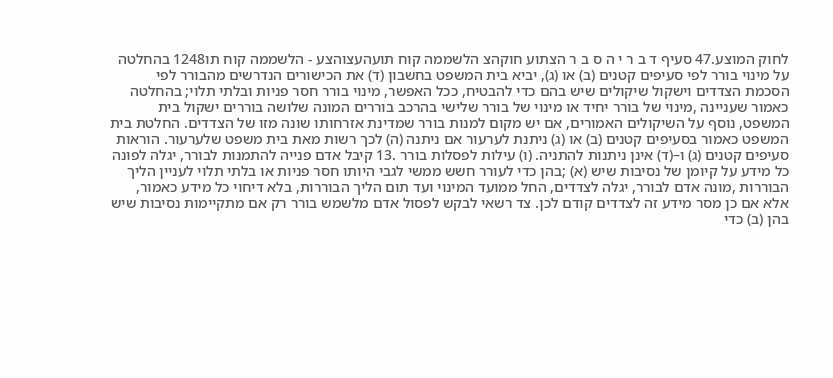לחוק המוצע.47 סעיף ד ב ר י ה ס ב ר הצתוע חוקהצ הלשממה קוח תועהעצוהצע - הלשממה קוח תו1248 בהחלטה על מינוי בורר לפי סעיפים קטנים (ב) או (ג), יביא בית המשפט בחשבון (ד) את הכישורים הנדרשים מהבורר לפי הסכמת הצדדים וישקול שיקולים שיש בהם כדי להבטיח, ככל האפשר, מינוי בורר חסר פניות ובלתי תלוי; בהחלטה כאמור שעניינה ,מינוי של בורר יחיד או מינוי של בורר שלישי בהרכב בוררים המונה שלושה בוררים ישקול בית המשפט, נוסף על השיקולים האמורים, אם יש מקום למנות בורר שמדינת אזרחותו שונה מזו של הצדדים. החלטת בית המשפט כאמור בסעיפים קטנים (ב) או (ג) ניתנת לערעור אם ניתנה (ה) לכך רשות מאת בית משפט שלערעור. הוראות סעיפים קטנים (ג) ו–(ד) אינן ניתנות להתניה. (ו) עילות לפסלות בורר .13 קיבל אדם פנייה להתמנות לבורר, יגלה לפונה כל מידע על קיומן של נסיבות שיש (א) ;בהן כדי לעורר חשש ממשי לגבי היותו חסר פניות או בלתי תלוי לעניין הליך הבוררות ,מונה אדם לבורר, יגלה לצדדים, החל ממועד המינוי ועד תום הליך הבוררות, בלא דיחוי כל מידע כאמור, אלא אם כן מסר מידע זה לצדדים קודם לכן. צד רשאי לבקש לפסול אדם מלשמש בורר רק אם מתקיימות נסיבות שיש בהן (ב) כדי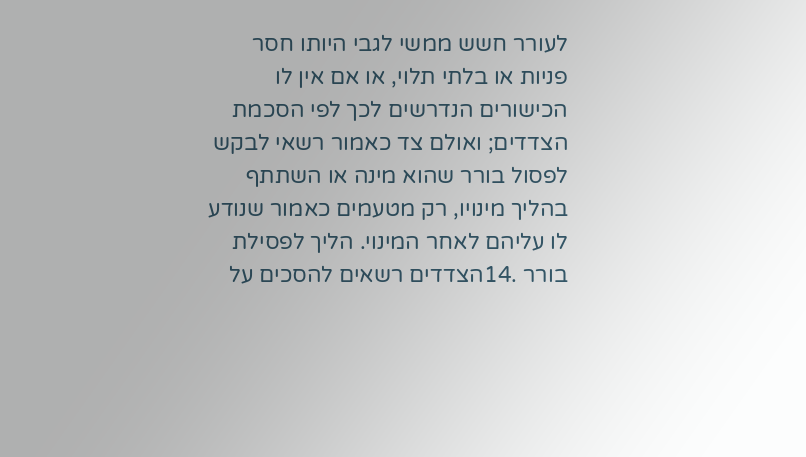לעורר חשש ממשי לגבי היותו חסר פניות או בלתי תלוי, או אם אין לו הכישורים הנדרשים לכך לפי הסכמת הצדדים; ואולם צד כאמור רשאי לבקש לפסול בורר שהוא מינה או השתתף בהליך מינויו, רק מטעמים כאמור שנודע לו עליהם לאחר המינוי. הליך לפסילת בורר .14הצדדים רשאים להסכים על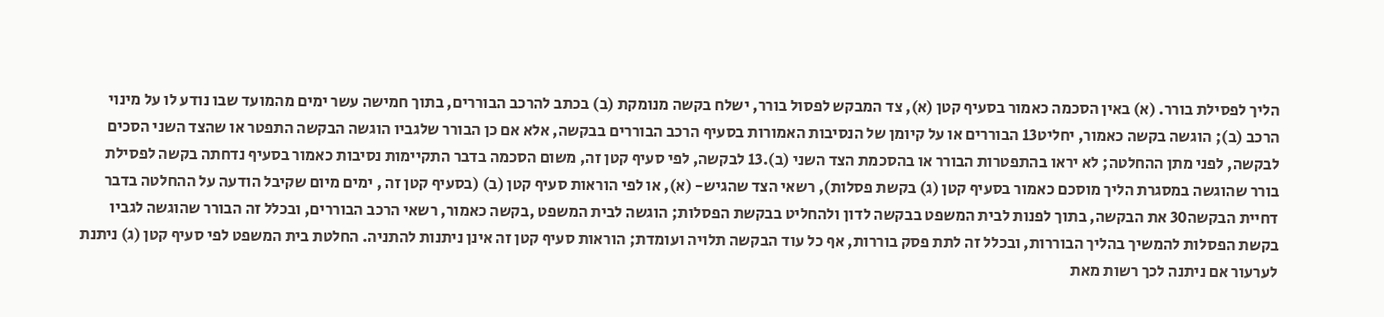הליך לפסילת בורר. (א) באין הסכמה כאמור בסעיף קטן (א), צד המבקש לפסול בורר, ישלח בקשה מנומקת (ב) בכתב להרכב הבוררים, בתוך חמישה עשר ימים מהמועד שבו נודע לו על מינוי הרכב (ב); הוגשה בקשה כאמור, יחליט13 הבוררים או על קיומן של הנסיבות האמורות בסעיף הרכב הבוררים בבקשה, אלא אם כן הבורר שלגביו הוגשה הבקשה התפטר או שהצד השני הסכים לבקשה, לפני מתן ההחלטה; לא יראו בהתפטרות הבורר או בהסכמת הצד השני (ב).13 לבקשה, לפי סעיף קטן זה, משום הסכמה בדבר התקיימות נסיבות כאמור בסעיף נדחתה בקשה לפסילת בורר שהוגשה במסגרת הליך מוסכם כאמור בסעיף קטן (ג) בקשת פסלות), רשאי הצד שהגיש- (א), או לפי הוראות סעיף קטן (ב) (בסעיף קטן זה , ימים מיום שקיבל הודעה על ההחלטה בדבר דחיית הבקשה30 את הבקשה, בתוך לפנות לבית המשפט בבקשה לדון ולהחליט בבקשת הפסלות; הוגשה לבית המשפט ,בקשה כאמור, רשאי הרכב הבוררים, ובכלל זה הבורר שהוגשה לגביו בקשת הפסלות להמשיך בהליך הבוררות, ובכלל זה לתת פסק בוררות, אף כל עוד הבקשה תלויה ועומדת; הוראות סעיף קטן זה אינן ניתנות להתניה. החלטת בית המשפט לפי סעיף קטן (ג) ניתנת לערעור אם ניתנה לכך רשות מאת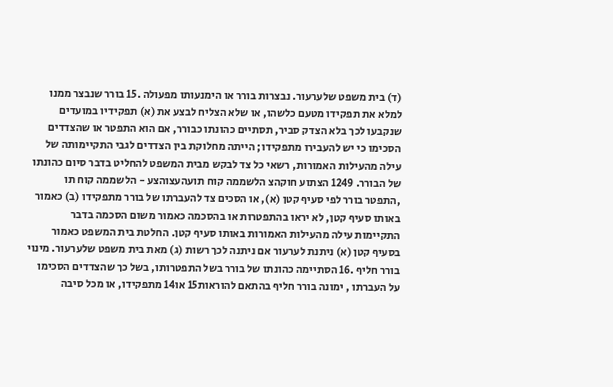(ד) בית משפט שלערעור. נבצרות בורר או הימנעותו מפעולה .15 בורר שנבצר ממנו למלא את תפקידו מטעם כלשהו, או שלא הצליח לבצע את (א) תפקידיו במועדים שנקבעו לכך בלא הצדק סביר, תסתיים כהונתו כבורר, אם הוא התפטר או שהצדדים הסכימו כי יש להעבירו מתפקידו; הייתה מחלוקת בין הצדדים לגבי התקיימותה של עילה מהעילות האמורות, רשאי כל צד לבקש מבית המשפט להחליט בדבר סיום כהונתו של הבורר. 1249 הצתוע חוקהצ הלשממה קוח תועהעצוהצע - הלשממה קוח תו ,התפטר בורר לפי סעיף קטן (א), או הסכים צד להעברתו של בורר מתפקידו (ב) כאמור באותו סעיף קטן, לא יראו בהתפטרות או בהסכמה כאמור משום הסכמה בדבר התקיימות עילה מהעילות האמורות באותו סעיף קטן. החלטת בית המשפט כאמור בסעיף קטן (א) ניתנת לערעור אם ניתנה לכך רשות (ג) מאת בית משפט שלערעור. מינוי בורר חליף .16 הסתיימה כהונתו של בורר בשל התפטרותו, בשל כך שהצדדים הסכימו על העברתו , ימונה בורר חליף בהתאם להוראות15 או14 מתפקידו, או מכל סיבה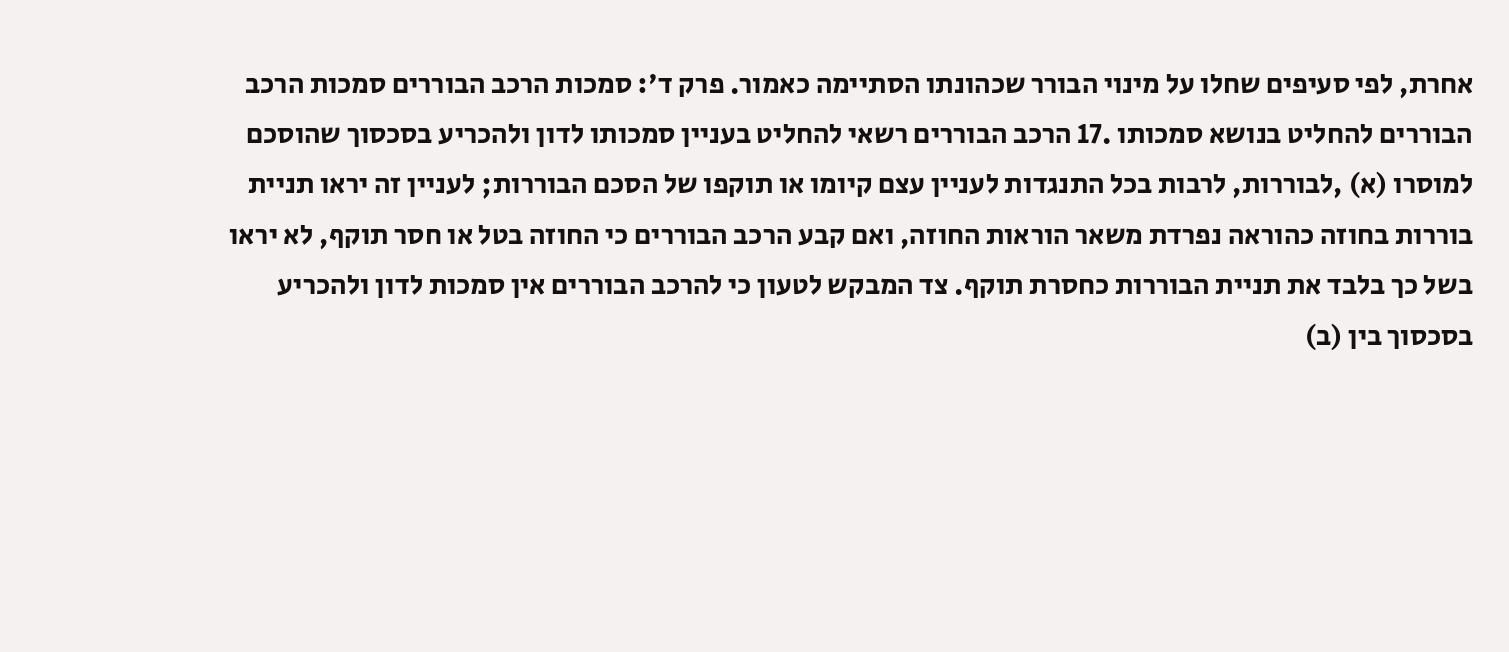אחרת, לפי סעיפים שחלו על מינוי הבורר שכהונתו הסתיימה כאמור. פרק ד': סמכות הרכב הבוררים סמכות הרכב הבוררים להחליט בנושא סמכותו .17 הרכב הבוררים רשאי להחליט בעניין סמכותו לדון ולהכריע בסכסוך שהוסכם למוסרו (א) ,לבוררות, לרבות בכל התנגדות לעניין עצם קיומו או תוקפו של הסכם הבוררות; לעניין זה יראו תניית בוררות בחוזה כהוראה נפרדת משאר הוראות החוזה, ואם קבע הרכב הבוררים כי החוזה בטל או חסר תוקף, לא יראו בשל כך בלבד את תניית הבוררות כחסרת תוקף. צד המבקש לטעון כי להרכב הבוררים אין סמכות לדון ולהכריע בסכסוך בין (ב)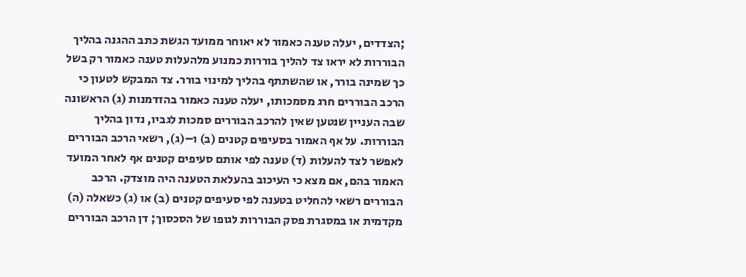;הצדדים, יעלה טענה כאמור לא יאוחר ממועד הגשת כתב ההגנה בהליך הבוררות לא יראו צד להליך בוררות כמנוע מלהעלות טענה כאמור רק בשל כך שמינה בורר, או שהשתתף בהליך למינוי בורר. צד המבקש לטעון כי הרכב הבוררים חרג מסמכותו, יעלה טענה כאמור בהזדמנות (ג) הראשונה שבה העניין שנטען שאין להרכב הבוררים סמכות לגביו, נדון בהליך הבוררות. על אף האמור בסעיפים קטנים (ב) ו–(ג), רשאי הרכב הבוררים לאפשר לצד להעלות (ד) טענה לפי אותם סעיפים קטנים אף לאחר המועד האמור בהם, אם מצא כי העיכוב בהעלאת הטענה היה מוצדק. הרכב הבוררים רשאי להחליט בטענה לפי סעיפים קטנים (ב) או (ג) כשאלה (ה) מקדמית או במסגרת פסק הבוררות לגופו של הסכסוך; דן הרכב הבוררים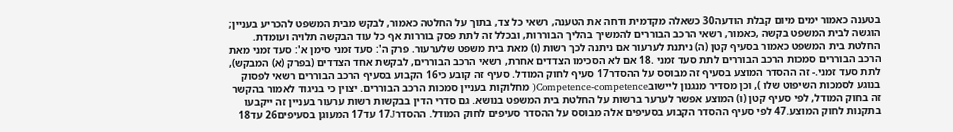בטענה כאמור ימים מיום קבלת הודעה30 כשאלה מקדמית ודחה את הטענה, רשאי כל צד, בתוך על החלטה כאמור, לבקש מבית המשפט להכריע בעניין; הוגשה לבית המשפט בקשה ,כאמור, רשאי הרכב הבוררים להמשיך בהליך הבוררות, ובכלל זה לתת פסק בוררות אף כל עוד הבקשה תלויה ועומדת. החלטת בית המשפט כאמור בסעיף קטן (ה) ניתנת לערעור אם ניתנה לכך רשות (ו) מאת בית משפט שלערעור. פרק ה': סעד זמני סימן א': סעד זמני מאת הרכב הבוררים סמכות הרכב הבוררים לתת סעד זמני .18 אם לא הסכימו הצדדים אחרת, רשאי הרכב הבוררים, לבקשת אחד הצדדים (בפרק (א) המבקש), לתת סעד זמני.- זה ההסדר המוצע בסעיף זה מבוסס על ההסדר17 סעיף לחוק המודל. סעיף זה קובע כי16 הקבוע בסעיף הרכב הבוררים רשאי לפסוק בנוגע לסמכות השיפוט שלו ), וכן מסדיר מנגנון ליישובCompetence-competence( מחלוקות בעניין סמכות הרכב הבוררים. יצוין כי בניגוד לאמור בהקשר זה בחוק המודל, לפי סעיף קטן (ו) המוצע אפשר לערער ברשות על החלטת בית המשפט בנושא. גם סדרי הדין בבקשות רשות ערעור בעניין זה ייקבעו בתקנות לחוק המוצע.47 לפי סעיף ההסדר הקבוע בסעיפים אלה מבוסס על ההסדר סעיפים לחוק המודל. ההסדר17J עד17 המעוגן בסעיפים26 עד18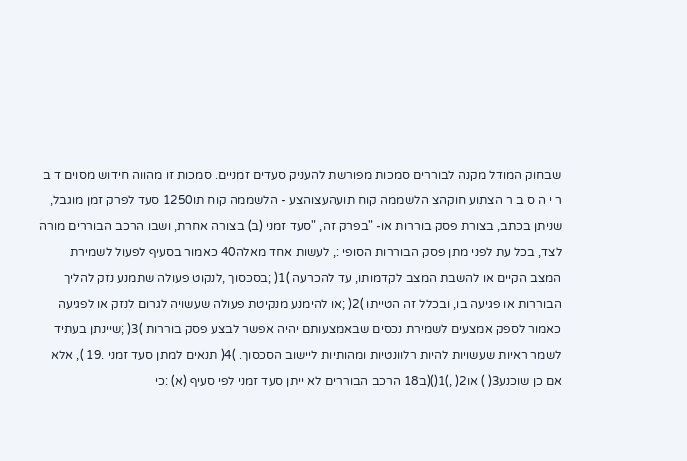שבחוק המודל מקנה לבוררים סמכות מפורשת להעניק סעדים זמניים. סמכות זו מהווה חידוש מסוים ד ב ר י ה ס ב ר הצתוע חוקהצ הלשממה קוח תועהעצוהצע - הלשממה קוח תו1250 סעד לפרק זמן מוגבל, שניתן בכתב, בצורת פסק בוררות או- "בפרק זה, "סעד זמני (ב) בצורה אחרת, ושבו הרכב הבוררים מורה לצד, בכל עת לפני מתן פסק הבוררות הסופי :, לעשות אחד מאלה40 כאמור בסעיף לפעול לשמירת המצב הקיים או להשבת המצב לקדמותו, עד להכרעה )1( ;בסכסוך ,לנקוט פעולה שתמנע נזק להליך הבוררות או פגיעה בו, ובכלל זה הטייתו )2( ;או להימנע מנקיטת פעולה שעשויה לגרום לנזק או לפגיעה כאמור לספק אמצעים לשמירת נכסים שבאמצעותם יהיה אפשר לבצע פסק בוררות )3( ;שיינתן בעתיד לשמר ראיות שעשויות להיות רלוונטיות ומהותיות ליישוב הסכסוך. )4( תנאים למתן סעד זמני .19 ), אלא אם כן שוכנע3( ) או2( ,)1()(ב18 הרכב הבוררים לא ייתן סעד זמני לפי סעיף (א) :כי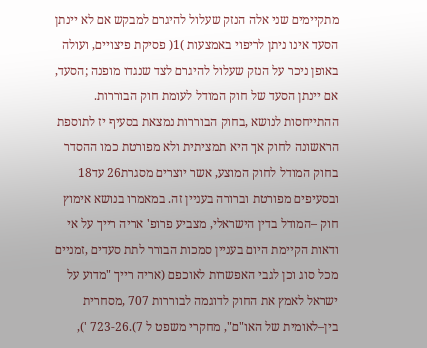מתקיימים שני אלה הנזק שעלול להיגרם למבקש אם לא יינתן הסעד אינו ניתן לריפוי באמצעות )1( פסיקת פיצויים, ועולה באופן ניכר על הנזק שעלול להיגרם לצד שנגדו מופנה ;הסעד, אם יינתן הסעד של חוק המודל לעומת חוק הבוררות. ההתייחסות לנושא ,בחוק הבוררות נמצאת בסעיף יז לתוספת הראשונה לחוק אך היא תמציתית ולא מפורטת כמו ההסדר בחוק המודל לחוק המוצע, אשר יוצרים מסגרת26 עד18 ובסעיפים מפורטת וברורה בעניין זה. במאמרו בנושא אימוץ חוק –המודל בדין הישראלי, מצביע פרופ' אריה רייך על אי ודאות הקיימת היום בעניין סמכות הבורר לתת סעדים ,זמניים מכל סוג וכן לגבי האפשרות לאוכפם (אריה רייך "מדוע על ישראל לאמץ את החוק לדוגמה לבוררות 707 ,מסחרית בין–לאומית של האו"ם", מחקרי משפט ל 7).26‑723 '),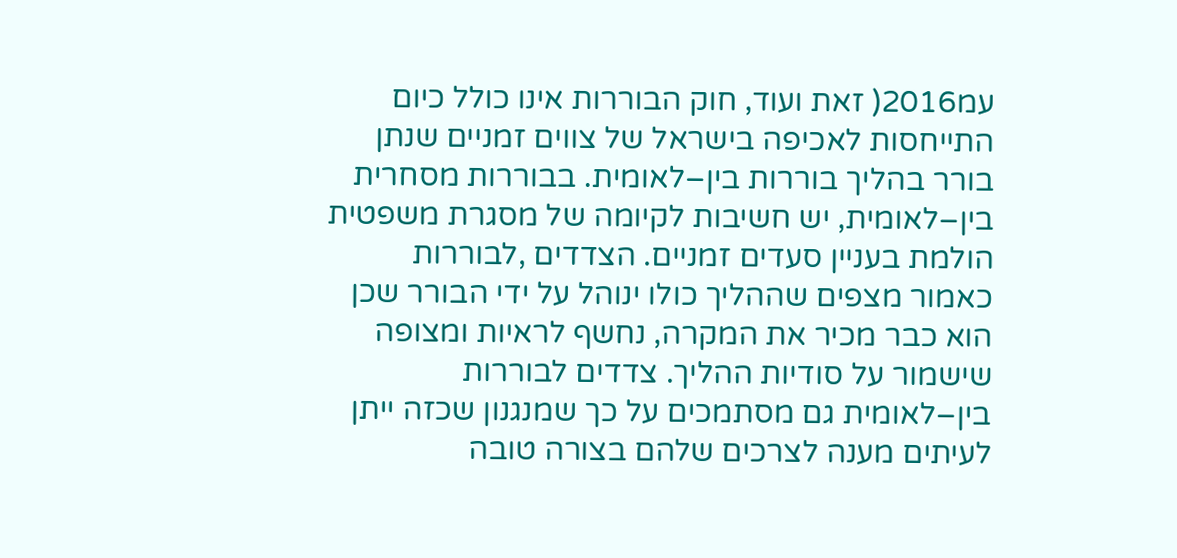עמ2016( זאת ועוד, חוק הבוררות אינו כולל כיום התייחסות לאכיפה בישראל של צווים זמניים שנתן בורר בהליך בוררות בין–לאומית. בבוררות מסחרית בין–לאומית, יש חשיבות לקיומה של מסגרת משפטית הולמת בעניין סעדים זמניים. הצדדים ,לבוררות כאמור מצפים שההליך כולו ינוהל על ידי הבורר שכן הוא כבר מכיר את המקרה, נחשף לראיות ומצופה שישמור על סודיות ההליך. צדדים לבוררות בין–לאומית גם מסתמכים על כך שמנגנון שכזה ייתן לעיתים מענה לצרכים שלהם בצורה טובה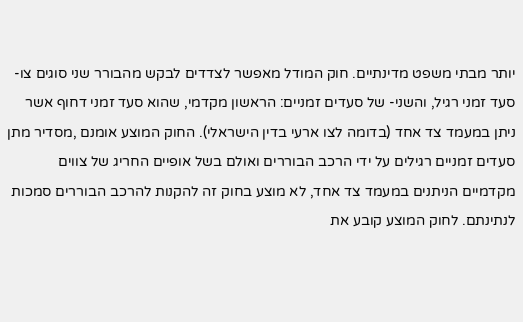יותר מבתי משפט מדינתיים. חוק המודל מאפשר לצדדים לבקש מהבורר שני סוגים צו- סעד זמני רגיל, והשני- של סעדים זמניים: הראשון מקדמי, שהוא סעד זמני דחוף אשר ניתן במעמד צד אחד (בדומה לצו ארעי בדין הישראלי). החוק המוצע אומנם ,מסדיר מתן סעדים זמניים רגילים על ידי הרכב הבוררים ואולם בשל אופיים החריג של צווים מקדמיים הניתנים במעמד צד אחד, לא מוצע בחוק זה להקנות להרכב הבוררים סמכות לנתינתם. לחוק המוצע קובע את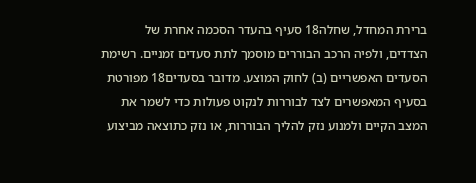ברירת המחדל, שחלה18 סעיף בהעדר הסכמה אחרת של הצדדים, ולפיה הרכב הבוררים מוסמך לתת סעדים זמניים. רשימת הסעדים האפשריים (ב) לחוק המוצע. מדובר בסעדים18 מפורטת בסעיף המאפשרים לצד לבוררות לנקוט פעולות כדי לשמר את המצב הקיים ולמנוע נזק להליך הבוררות, או נזק כתוצאה מביצוע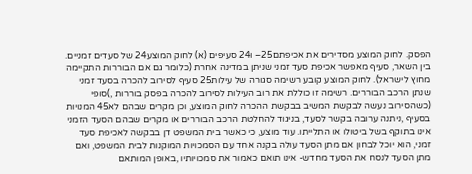הפסק. לחוק המוצע מסדירים את אכיפתם25– ו24 סעיפים (א) לחוק המוצע24 של סעדים זמניים. בין השאר, סעיף מאפשר אכיפת סעד זמני שניתן במדינה אחרת (כלומר גם אם הבוררות התקיימה מחוץ לישראל). לחוק המוצע קובע רשימה סגורה של עילות25 סעיף לסירוב להכרה בסעד זמני שנתן הרכב הבוררים. רשימה זו כוללת את רוב העילות לסירוב להכרה בפסק בוררות ,)סופי (כשהסירוב נעשה לבקשת המשיב בבקשת ההכרה לחוק המוצע, וכן מקרים שבהם לא45 המנויות בסעיף ,ניתנה ערובה בקשר לסעד, בניגוד להחלטת הרכב הבוררים או מקרים שבהם הסעד הזמני אינו בתוקף בשל ביטולו או התלייתו. עוד מוצע, כי כאשר בית המשפט דן בבקשה לאכיפת סעד זמני, הוא יוכל לבחון אם מתן הסעד עולה בקנה אחד עם הסמכויות המוקנות לבית המשפט, ואם מתן הסעד לנסח את הסעד מחדש- אינו תואם כאמור את סמכויותיו ,באופן המותאם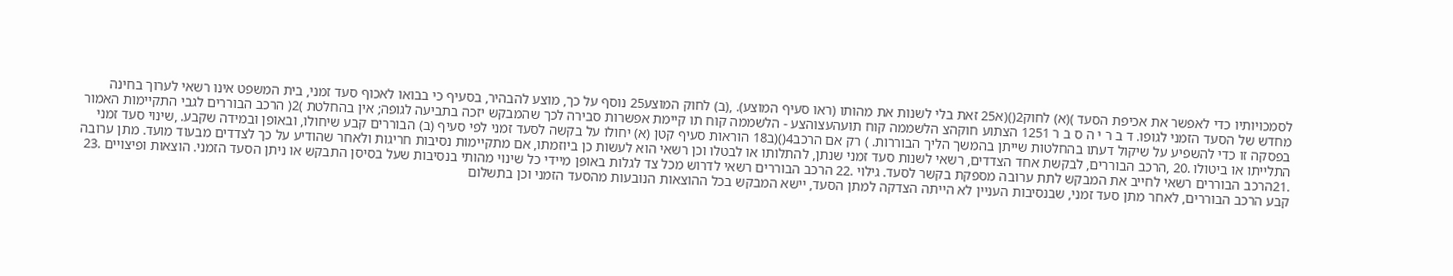לסמכויותיו כדי לאפשר את אכיפת הסעד )(א) לחוק2()(א25 זאת בלי לשנות את מהותו (ראו סעיף המוצע). ,(ב) לחוק המוצע25 נוסף על כך, מוצע להבהיר, בסעיף כי בבואו לאכוף סעד זמני, בית המשפט אינו רשאי לערוך בחינה מחדש של הסעד הזמני לגופו. ד ב ר י ה ס ב ר 1251 הצתוע חוקהצ הלשממה קוח תועהעצוהצע - הלשממה קוח תו קיימת אפשרות סבירה לכך שהמבקש יזכה בתביעה לגופה; אין בהחלטת )2( הרכב הבוררים לגבי התקיימות האמור בפסקה זו כדי להשפיע על שיקול דעתו בהחלטות שייתן בהמשך הליך הבוררות. ) רק אם הרכב4()(ב18 הוראות סעיף קטן (א) יחולו על בקשה לסעד זמני לפי סעיף (ב) הבוררים קבע שיחולו, ובאופן ובמידה שקבע. ,שינוי סעד זמני התלייתו או ביטולו .20 ,הרכב הבוררים, לבקשת אחד הצדדים, רשאי לשנות סעד זמני שנתן, להתלותו או לבטלו וכן רשאי הוא לעשות כן ביוזמתו, אם מתקיימות נסיבות חריגות ולאחר שהודיע על כך לצדדים מבעוד מועד. מתן ערובה .21הרכב הבוררים רשאי לחייב את המבקש לתת ערובה מספקת בקשר לסעד. גילוי .22 הרכב הבוררים רשאי לדרוש מכל צד לגלות באופן מיידי כל שינוי מהותי בנסיבות שעל בסיסן התבקש או ניתן הסעד הזמני. הוצאות ופיצויים .23 קבע הרכב הבוררים, לאחר מתן סעד זמני, שבנסיבות העניין לא הייתה הצדקה למתן הסעד, יישא המבקש בכל ההוצאות הנובעות מהסעד הזמני וכן בתשלום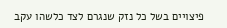פיצויים בשל כל נזק שנגרם לצד כלשהו עקב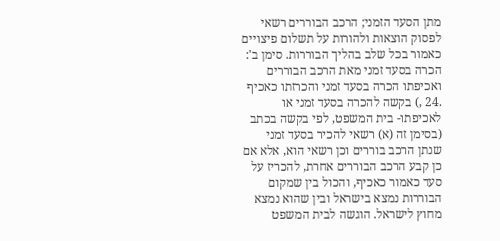מתן הסעד הזמני; הרכב הבוררים רשאי לפסוק הוצאות ולהורות על תשלום פיצויים כאמור בכל שלב בהליך הבוררות. סימן ב': הכרה בסעד זמני מאת הרכב הבוררים ואכיפתו הכרה בסעד זמני והכרזתו כאכיף .24 ,) בקשה להכרה בסעד זמני או לאכיפתו- בית המשפט, לפי בקשה בכתב (בסימן זה (א) רשאי להכיר בסעד זמני שנתן הרכב בוררים וכן רשאי הוא, אלא אם כן קבע הרכב הבוררים אחרת, להכריז על סעד כאמור כאכיף, והכול בין שמקום הבוררות נמצא בישראל ובין שהוא נמצא מחוץ לישראל. הוגשה לבית המשפט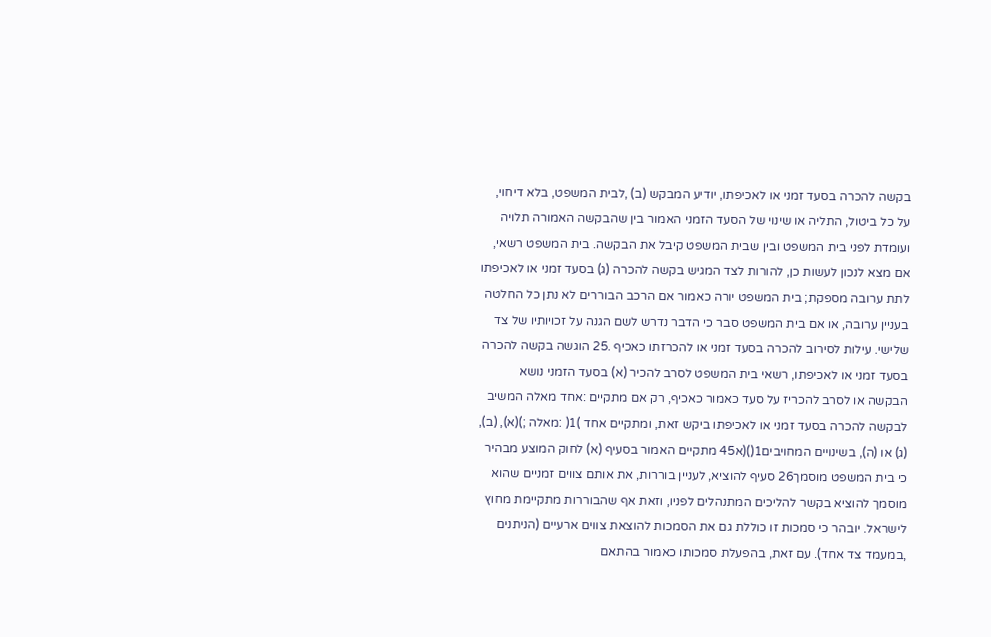בקשה להכרה בסעד זמני או לאכיפתו, יודיע המבקש (ב) ,לבית המשפט, בלא דיחוי, על כל ביטול, התליה או שינוי של הסעד הזמני האמור בין שהבקשה האמורה תלויה ועומדת לפני בית המשפט ובין שבית המשפט קיבל את הבקשה. בית המשפט רשאי, אם מצא לנכון לעשות כן, להורות לצד המגיש בקשה להכרה (ג) בסעד זמני או לאכיפתו לתת ערובה מספקת; בית המשפט יורה כאמור אם הרכב הבוררים לא נתן כל החלטה בעניין ערובה, או אם בית המשפט סבר כי הדבר נדרש לשם הגנה על זכויותיו של צד שלישי. עילות לסירוב להכרה בסעד זמני או להכרזתו כאכיף .25 הוגשה בקשה להכרה בסעד זמני או לאכיפתו, רשאי בית המשפט לסרב להכיר (א) בסעד הזמני נושא הבקשה או לסרב להכריז על סעד כאמור כאכיף, רק אם מתקיים :אחד מאלה המשיב לבקשה להכרה בסעד זמני או לאכיפתו ביקש זאת, ומתקיים אחד )1( :מאלה ;)(א), (ב), (ג) או (ה), בשינויים המחויבים1()(א45 מתקיים האמור בסעיף (א) לחוק המוצע מבהיר כי בית המשפט מוסמך26 סעיף להוציא, לעניין בוררות, את אותם צווים זמניים שהוא מוסמך להוציא בקשר להליכים המתנהלים לפניו, וזאת אף שהבוררות מתקיימת מחוץ לישראל. יובהר כי סמכות זו כוללת גם את הסמכות להוצאת צווים ארעיים (הניתנים ,במעמד צד אחד). עם זאת, בהפעלת סמכותו כאמור בהתאם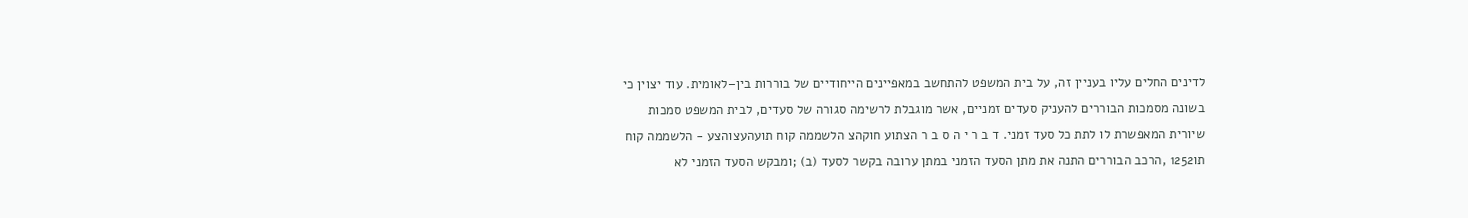לדינים החלים עליו בעניין זה, על בית המשפט להתחשב במאפיינים הייחודיים של בוררות בין–לאומית. עוד יצוין כי בשונה מסמכות הבוררים להעניק סעדים זמניים, אשר מוגבלת לרשימה סגורה של סעדים, לבית המשפט סמכות שיורית המאפשרת לו לתת כל סעד זמני. ד ב ר י ה ס ב ר הצתוע חוקהצ הלשממה קוח תועהעצוהצע - הלשממה קוח תו1252 ,הרכב הבוררים התנה את מתן הסעד הזמני במתן ערובה בקשר לסעד (ב) ;ומבקש הסעד הזמני לא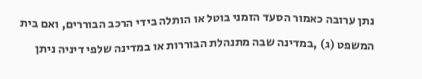נתן ערובה כאמור הסעד הזמני בוטל או הותלה בידי הרכב הבוררים, ואם בית המשפט (ג) ,במדינה שבה מתנהלת הבוררות או במדינה שלפי דיניה ניתן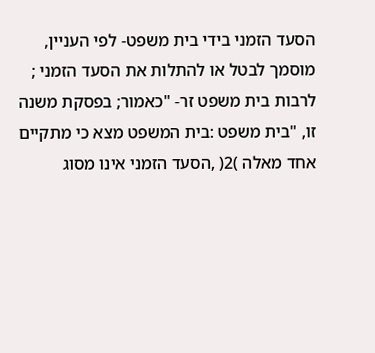הסעד הזמני בידי בית משפט- לפי העניין, מוסמך לבטל או להתלות את הסעד הזמני ; לרבות בית משפט זר- "כאמור; בפסקת משנה זו, "בית משפט :בית המשפט מצא כי מתקיים אחד מאלה )2( ,הסעד הזמני אינו מסוג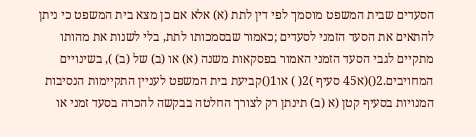הסעדים שבית המשפט מוסמך לפי דין לתת (א) אלא אם כן מצא בית המשפט כי ניתן להתאים את הסעד הזמני לסעדים ;כאמור שבסמכותו לתת, בלי לשנות את מהותו מתקיים לגבי הסעד הזמני האמור בפסקאות משנה (א) או (ב) של (ב) ), בשינויים המחויבים.2()(א45 סעיף )2( ) או1()קביעת בית המשפט לעניין התקיימות הנסיבות המנויות בסעיף קטן (א (ב) תינתן רק לצורך החלטה בבקשה להכרה בסעד זמני או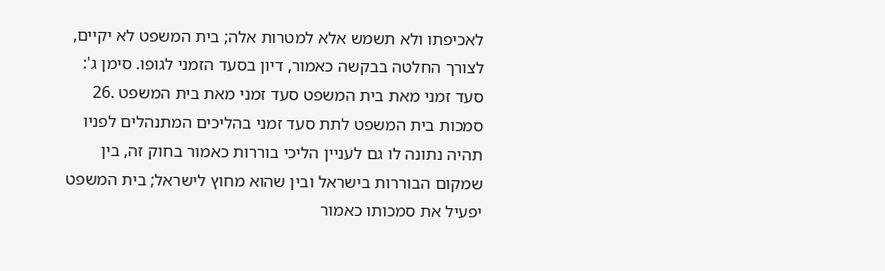לאכיפתו ולא תשמש אלא למטרות אלה; בית המשפט לא יקיים, לצורך החלטה בבקשה כאמור, דיון בסעד הזמני לגופו. סימן ג': סעד זמני מאת בית המשפט סעד זמני מאת בית המשפט .26 סמכות בית המשפט לתת סעד זמני בהליכים המתנהלים לפניו תהיה נתונה לו גם לעניין הליכי בוררות כאמור בחוק זה, בין שמקום הבוררות בישראל ובין שהוא מחוץ לישראל; בית המשפט יפעיל את סמכותו כאמור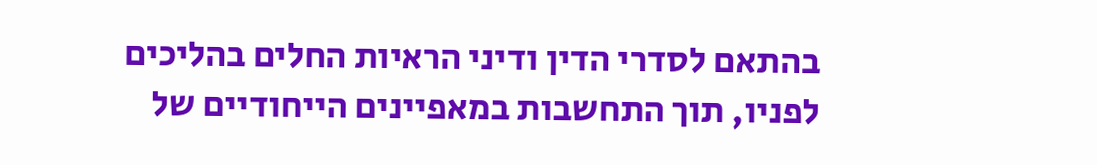בהתאם לסדרי הדין ודיני הראיות החלים בהליכים לפניו, תוך התחשבות במאפיינים הייחודיים של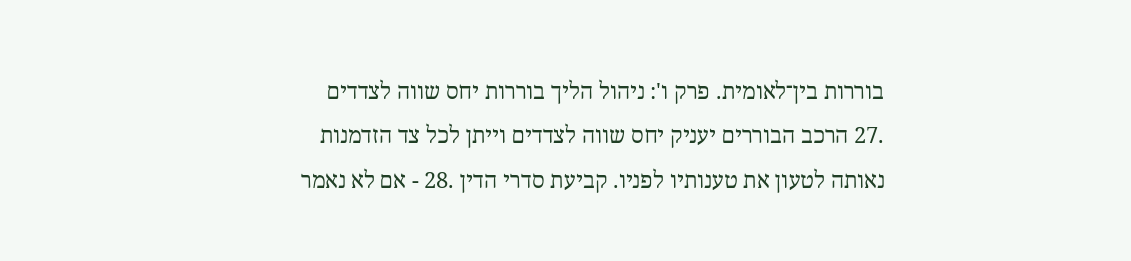בוררות בין־לאומית. פרק ו': ניהול הליך בוררות יחס שווה לצדדים .27 הרכב הבוררים יעניק יחס שווה לצדדים וייתן לכל צד הזדמנות נאותה לטעון את טענותיו לפניו. קביעת סדרי הדין .28 - אם לא נאמר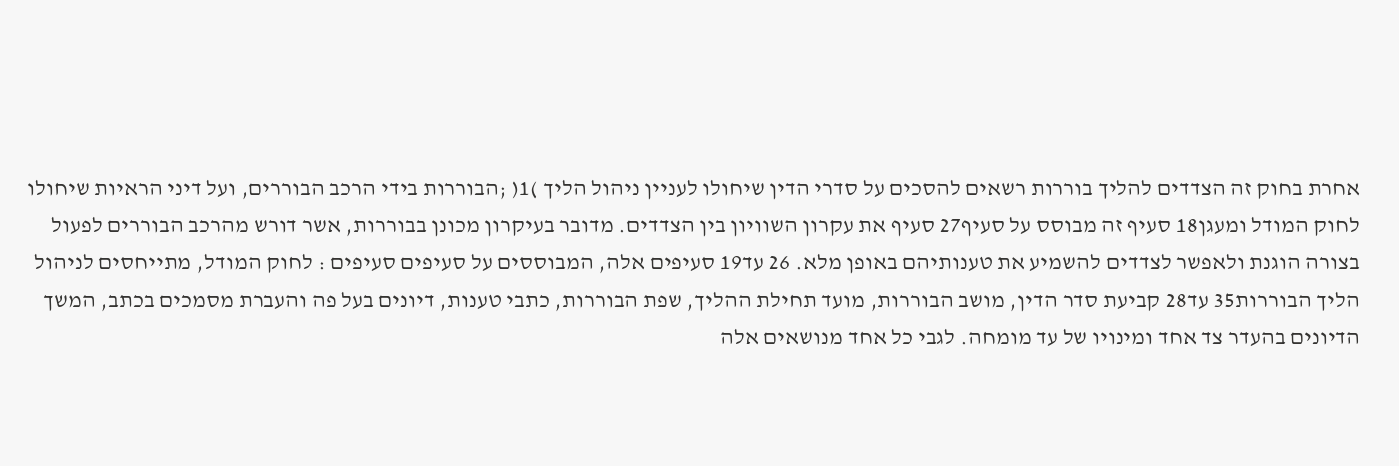אחרת בחוק זה הצדדים להליך בוררות רשאים להסכים על סדרי הדין שיחולו לעניין ניהול הליך )1( ;הבוררות בידי הרכב הבוררים, ועל דיני הראיות שיחולו לחוק המודל ומעגן18 סעיף זה מבוסס על סעיף27 סעיף את עקרון השוויון בין הצדדים. מדובר בעיקרון מכונן בבוררות, אשר דורש מהרכב הבוררים לפעול בצורה הוגנת ולאפשר לצדדים להשמיע את טענותיהם באופן מלא. 26 עד19 סעיפים אלה, המבוססים על סעיפים סעיפים : לחוק המודל, מתייחסים לניהול הליך הבוררות35 עד28 קביעת סדר הדין, מושב הבוררות, מועד תחילת ההליך, שפת הבוררות, כתבי טענות, דיונים בעל פה והעברת מסמכים בכתב, המשך הדיונים בהעדר צד אחד ומינויו של עד מומחה. לגבי כל אחד מנושאים אלה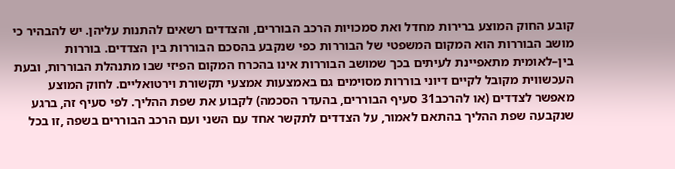קובע החוק המוצע ברירות מחדל ואת סמכויות הרכב הבוררים, והצדדים רשאים להתנות עליהן. יש להבהיר כי מושב הבוררות הוא המקום המשפטי של הבוררות כפי שנקבע בהסכם הבוררות בין הצדדים. בוררות בין–לאומית מתאפיינת לעיתים בכך שמושב הבוררות אינו בהכרח המקום הפיזי שבו מתנהלת הבוררות, ובעת העכשווית מקובל לקיים דיוני בוררות מסוימים גם באמצעות אמצעי תקשורת וירטואליים. לחוק המוצע מאפשר לצדדים (או להרכב31 סעיף הבוררים, בהעדר הסכמה) לקבוע את שפת ההליך. לפי סעיף זה, ברגע שנקבעה שפת ההליך בהתאם לאמור, על הצדדים לתקשר אחד עם השני ועם הרכב הבוררים בשפה ,זו בכל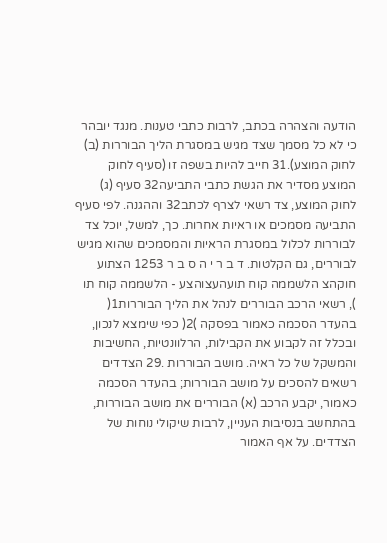הודעה והצהרה בכתב, לרבות כתבי טענות. מנגד יובהר כי לא כל מסמך שצד מגיש במסגרת הליך הבוררות (ב) לחוק המוצע).31 חייב להיות בשפה זו (סעיף לחוק המוצע מסדיר את הגשת כתבי התביעה32 סעיף (ג) לחוק המוצע, צד רשאי לצרף לכתב32 וההגנה. לפי סעיף התביעה מסמכים או ראיות אחרות. כך, למשל, יוכל צד לבוררות לכלול במסגרת הראיות והמסמכים שהוא מגיש לבוררים, גם הקלטות. ד ב ר י ה ס ב ר 1253 הצתוע חוקהצ הלשממה קוח תועהעצוהצע - הלשממה קוח תו ), רשאי הרכב הבוררים לנהל את הליך הבוררות1( בהעדר הסכמה כאמור בפסקה )2( כפי שימצא לנכון, ובכלל זה לקבוע את הקבילות, הרלוונטיות, החשיבות והמשקל של כל ראיה. מושב הבוררות .29 הצדדים רשאים להסכים על מושב הבוררות; בהעדר הסכמה כאמור, יקבע הרכב (א) הבוררים את מושב הבוררות, בהתחשב בנסיבות העניין, לרבות שיקולי נוחות של הצדדים. על אף האמור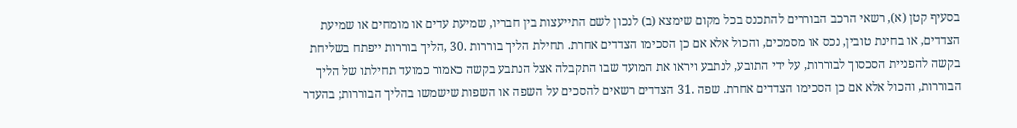בסעיף קטן (א), רשאי הרכב הבוררים להתכנס בכל מקום שימצא (ב) לנכון לשם התייעצות בין חבריו, שמיעת עדים או מומחים או שמיעת הצדדים, או בחינת טובין, נכס או מסמכים, והכול אלא אם כן הסכימו הצדדים אחרת. תחילת הליך בוררות .30 ,הליך בוררות ייפתח בשליחת בקשה להפניית הסכסוך לבוררות, על ידי התובע, לנתבע ויראו את המועד שבו התקבלה אצל הנתבע בקשה כאמור כמועד תחילתו של הליך הבוררות, והכול אלא אם כן הסכימו הצדדים אחרת. שפה .31 הצדדים רשאים להסכים על השפה או השפות שישמשו בהליך הבוררות; בהעדר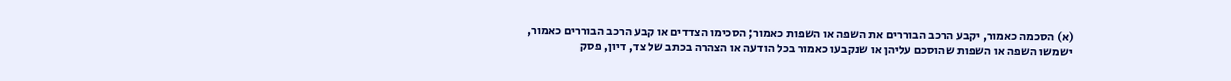(א) הסכמה כאמור, יקבע הרכב הבוררים את השפה או השפות כאמור; הסכימו הצדדים או קבע הרכב הבוררים כאמור, ישמשו השפה או השפות שהוסכם עליהן או שנקבעו כאמור בכל הודעה או הצהרה בכתב של צד, דיון, פסק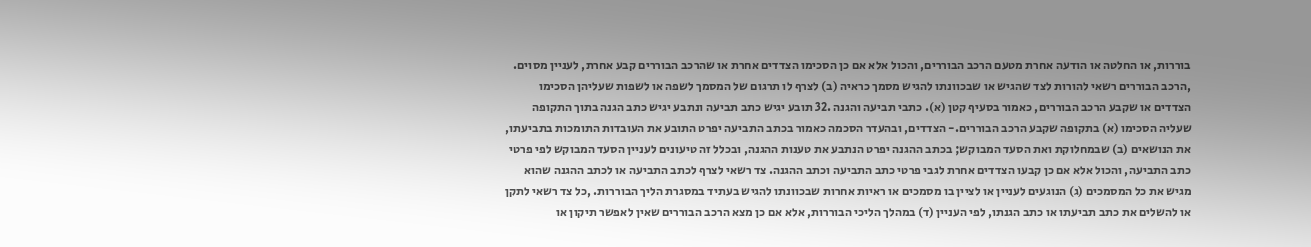בוררות, או החלטה או הודעה אחרת מטעם הרכב הבוררים, והכול אלא אם כן הסכימו הצדדים אחרת או שהרכב הבוררים קבע אחרת, לעניין מסוים. ,הרכב הבוררים רשאי להורות לצד שהגיש או שבכוונתו להגיש מסמך כראיה (ב) לצרף לו תרגום של המסמך לשפה או לשפות שעליהן הסכימו הצדדים או שקבע הרכב הבוררים, כאמור בסעיף קטן (א). כתבי תביעה והגנה .32 תובע יגיש כתב תביעה ונתבע יגיש כתב הגנה בתוך התקופה שעליה הסכימו (א) בתקופה שקבע הרכב הבוררים.- הצדדים, ובהעדר הסכמה כאמור בכתב התביעה יפרט התובע את העובדות התומכות בתביעתו, את הנושאים (ב) שבמחלוקת ואת הסעד המבוקש; בכתב ההגנה יפרט הנתבע את טענות ההגנה, ובכלל זה טיעונים לעניין הסעד המבוקש לפי פרטי כתב התביעה, והכול אלא אם כן קבעו הצדדים אחרת לגבי פרטי כתב התביעה וכתב ההגנה. צד רשאי לצרף לכתב התביעה או לכתב ההגנה שהוא מגיש את כל המסמכים (ג) הנוגעים לעניין או לציין בו מסמכים או ראיות אחרות שבכוונתו להגיש בעתיד במסגרת הליך הבוררות. ,כל צד רשאי לתקן או להשלים את כתב תביעתו או כתב הגנתו, לפי העניין (ד) במהלך הליכי הבוררות, אלא אם כן מצא הרכב הבוררים שאין לאפשר תיקון או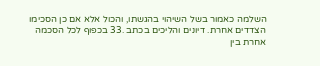השלמה כאמור בשל השיהוי בהגשתו, והכול אלא אם כן הסכימו הצדדים אחרת. דיונים והליכים בכתב .33 בכפוף לכל הסכמה אחרת בין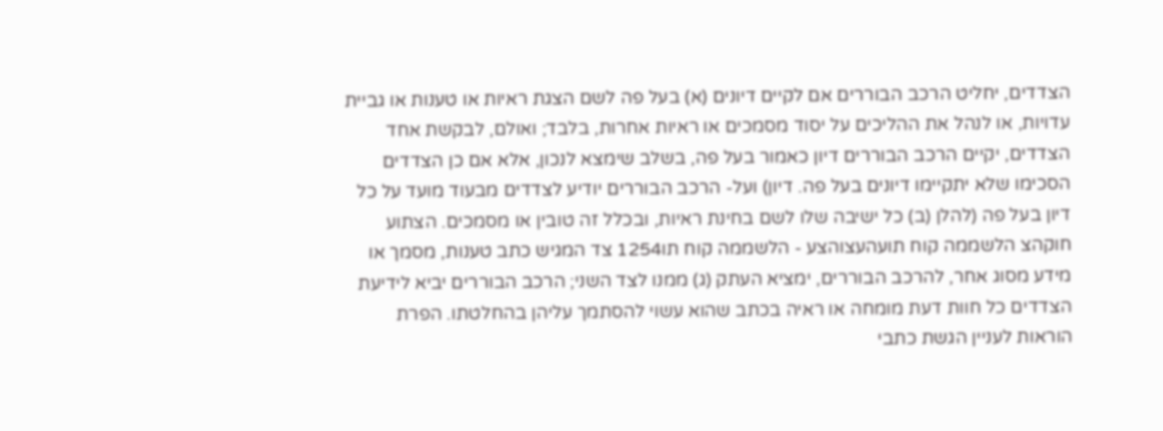הצדדים, יחליט הרכב הבוררים אם לקיים דיונים (א) בעל פה לשם הצגת ראיות או טענות או גביית עדויות, או לנהל את ההליכים על יסוד מסמכים או ראיות אחרות, בלבד; ואולם, לבקשת אחד הצדדים, יקיים הרכב הבוררים דיון כאמור בעל פה, בשלב שימצא לנכון, אלא אם כן הצדדים הסכימו שלא יתקיימו דיונים בעל פה. דיון) ועל- הרכב הבוררים יודיע לצדדים מבעוד מועד על כל דיון בעל פה (להלן (ב) כל ישיבה שלו לשם בחינת ראיות, ובכלל זה טובין או מסמכים. הצתוע חוקהצ הלשממה קוח תועהעצוהצע - הלשממה קוח תו1254 צד המגיש כתב טענות, מסמך או מידע מסוג אחר, להרכב הבוררים, ימציא העתק (ג) ממנו לצד השני; הרכב הבוררים יביא לידיעת הצדדים כל חוות דעת מומחה או ראיה בכתב שהוא עשוי להסתמך עליהן בהחלטתו. הפרת הוראות לעניין הגשת כתבי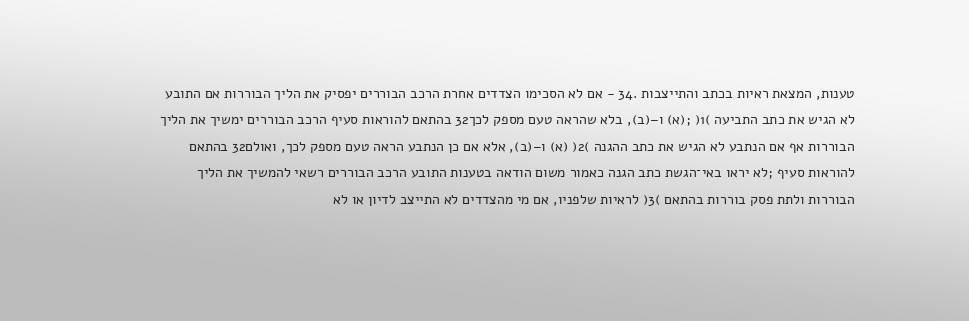טענות, המצאת ראיות בכתב והתייצבות .34 - אם לא הסכימו הצדדים אחרת הרכב הבוררים יפסיק את הליך הבוררות אם התובע לא הגיש את כתב התביעה )1( ;(א) ו–(ב), בלא שהראה טעם מספק לכך32 בהתאם להוראות סעיף הרכב הבוררים ימשיך את הליך הבוררות אף אם הנתבע לא הגיש את כתב ההגנה )2( (א) ו–(ב), אלא אם כן הנתבע הראה טעם מספק לכך, ואולם32 בהתאם להוראות סעיף ;לא יראו באי־הגשת כתב הגנה כאמור משום הודאה בטענות התובע הרכב הבוררים רשאי להמשיך את הליך הבוררות ולתת פסק בוררות בהתאם )3( לראיות שלפניו, אם מי מהצדדים לא התייצב לדיון או לא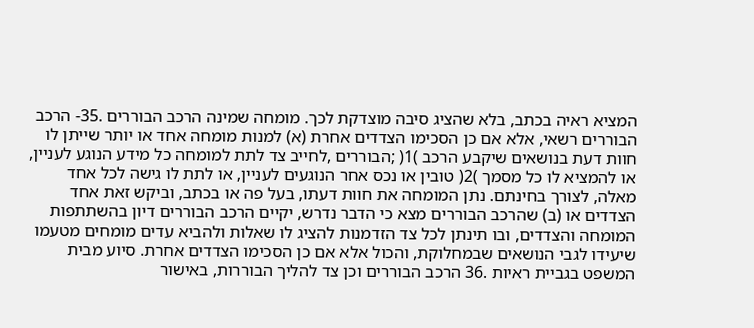המציא ראיה בכתב, בלא שהציג סיבה מוצדקת לכך. מומחה שמינה הרכב הבוררים .35- הרכב הבוררים רשאי, אלא אם כן הסכימו הצדדים אחרת (א) למנות מומחה אחד או יותר שייתן לו חוות דעת בנושאים שיקבע הרכב )1( ;הבוררים ,לחייב צד לתת למומחה כל מידע הנוגע לעניין, או להמציא לו כל מסמך )2( טובין או נכס אחר הנוגעים לעניין, או לתת לו גישה לכל אחד מאלה, לצורך בחינתם. נתן המומחה את חוות דעתו, בעל פה או בכתב, וביקש זאת אחד הצדדים או (ב) שהרכב הבוררים מצא כי הדבר נדרש, יקיים הרכב הבוררים דיון בהשתתפות המומחה והצדדים, ובו תינתן לכל צד הזדמנות להציג לו שאלות ולהביא עדים מומחים מטעמו שיעידו לגבי הנושאים שבמחלוקת, והכול אלא אם כן הסכימו הצדדים אחרת. סיוע מבית המשפט בגביית ראיות .36 הרכב הבוררים וכן צד להליך הבוררות, באישור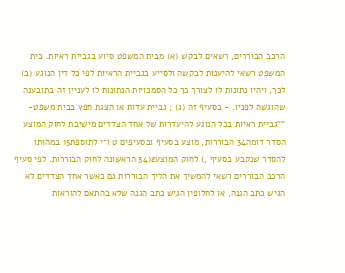הרכב הבוררים, רשאים לבקש (א) מבית המשפט סיוע בגביית ראיות. בית המשפט רשאי להיענות לבקשה ולסייע בגביית הראיות לפי כל דין הנוגע (ב) לכך, ויהיו נתונות לו לצורך כך כל הסמכויות הנתונות לו לעניין זה בתובענה שהוגשה לפניו. - בסעיף זה (ג) ; גביית עדות או הצגת חפץ בבית משפט- ""גביית ראיות בכל הנוגע להיעדרות של אחד הצדדים מישיבת לחוק המוצע הסדר דומה34 הבוררות, מוצע בסעיף ובסעיפים ט ו־י לתוספת15 במהותו להסדר שנקבע בסעיף ,) לחוק המוצע2(34 הראשונה לחוק הבוררות. לפי סעיף הרכב הבוררים רשאי להמשיך את הליך הבוררות גם כאשר אחד הצדדים לא הגיש כתב הגנה, או לחלופין הגיש כתב הגנה שלא בהתאם להוראות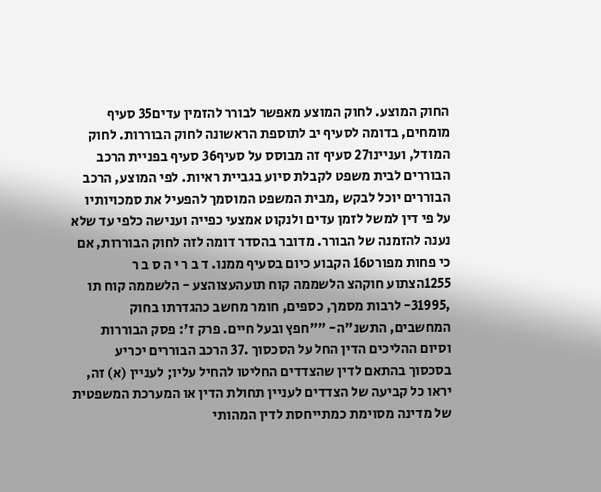החוק המוצע. לחוק המוצע מאפשר לבורר להזמין עדים35 סעיף מומחים, בדומה לסעיף יב לתוספת הראשונה לחוק הבוררות. לחוק המודל, ועניינו27 סעיף זה מבוסס על סעיף36 סעיף בפניית הרכב הבוררים לבית משפט לקבלת סיוע בגביית ראיות. לפי המוצע, הרכב הבוררים יוכל לבקש ,מבית המשפט המוסמך להפעיל את סמכויותיו על פי דין למשל לזמן עדים ולנקוט אמצעי כפייה וענישה כלפי עד שלא נענה להזמנה של הבורר. מדובר בהסדר דומה לזה לחוק הבוררות, אם כי פחות מפורט16 הקבוע כיום בסעיף ממנו. ד ב ר י ה ס ב ר 1255הצתוע חוקהצ הלשממה קוח תועהעצוהצע - הלשממה קוח תו ,31995- לרבות מסמך, כספים, חומר מחשב כהגדרתו בחוק המחשבים, התשנ"ה- ""חפץ ובעל חיים. פרק ז': פסק הבוררות וסיום ההליכים הדין החל על הסכסוך .37 הרכב הבוררים יכריע בסכסוך בהתאם לדין שהצדדים החליטו להחיל עליו; לעניין (א) זה, יראו כל קביעה של הצדדים לעניין תחולת הדין או המערכת המשפטית של מדינה מסוימת כמתייחסת לדין המהותי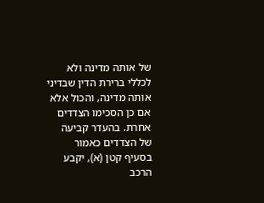של אותה מדינה ולא לכללי ברירת הדין שבדיני אותה מדינה, והכול אלא אם כן הסכימו הצדדים אחרת. בהעדר קביעה של הצדדים כאמור בסעיף קטן (א), יקבע הרכב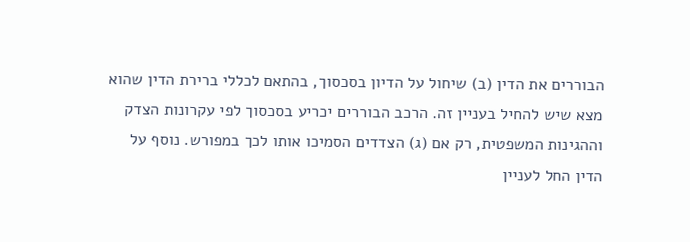הבוררים את הדין (ב) שיחול על הדיון בסכסוך, בהתאם לכללי ברירת הדין שהוא מצא שיש להחיל בעניין זה. הרכב הבוררים יכריע בסכסוך לפי עקרונות הצדק וההגינות המשפטית, רק אם (ג) הצדדים הסמיכו אותו לכך במפורש. נוסף על הדין החל לעניין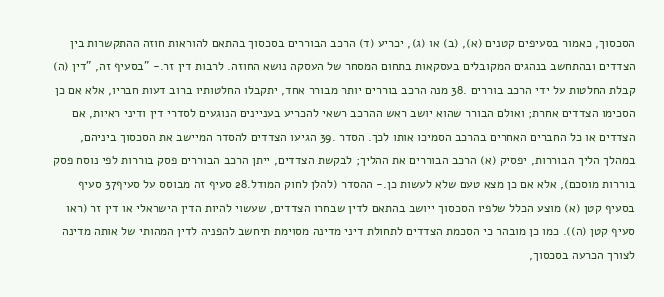הסכסוך, כאמור בסעיפים קטנים (א), (ב) או (ג), יכריע (ד) הרכב הבוררים בסכסוך בהתאם להוראות חוזה ההתקשרות בין הצדדים ובהתחשב בנהגים המקובלים בעסקאות בתחום המסחר של העסקה נושא החוזה. לרבות דין זר.- "בסעיף זה, "דין (ה) קבלת החלטות על ידי הרכב בוררים .38 מנה הרכב בוררים יותר מבורר אחד, יתקבלו החלטותיו ברוב דעות חבריו, אלא אם כן הסכימו הצדדים אחרת; ואולם הבורר שהוא יושב ראש ההרכב רשאי להכריע בעניינים הנוגעים לסדרי דין ודיני ראיות, אם הצדדים או כל החברים האחרים בהרכב הסמיכו אותו לכך. הסדר .39 הגיעו הצדדים להסדר המיישב את הסכסוך ביניהם, במהלך הליך הבוררות, יפסיק (א) הרכב הבוררים את ההליך; לבקשת הצדדים, ייתן הרכב הבוררים פסק בוררות לפי נוסח פסק בוררות מוסכם), אלא אם כן מצא טעם שלא לעשות כן.- ההסדר (להלן לחוק המודל.28 סעיף זה מבוסס על סעיף37 סעיף בסעיף קטן (א) מוצע הכלל שלפיו הסכסוך ייושב בהתאם לדין שבחרו הצדדים, שעשוי להיות הדין הישראלי או דין זר (ראו סעיף קטן (ה)). כמו כן מובהר כי הסכמת הצדדים לתחולת דיני מדינה מסוימת תיחשב להפניה לדין המהותי של אותה מדינה לצורך הכרעה בסכסוך,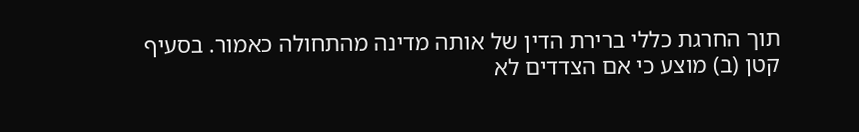תוך החרגת כללי ברירת הדין של אותה מדינה מהתחולה כאמור. בסעיף קטן (ב) מוצע כי אם הצדדים לא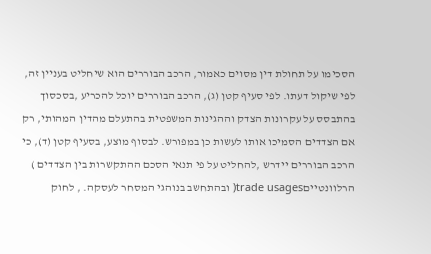הסכימו על תחולת דין מסוים כאמור, הרכב הבוררים הוא שיחליט בעניין זה, לפי שיקול דעתו. לפי סעיף קטן (ג), הרכב הבוררים יוכל להכריע ,בסכסוך בהתבסס על עקרונות הצדק וההגינות המשפטית בהתעלם מהדין המהותי, רק אם הצדדים הסמיכו אותו לעשות כן במפורש. לבסוף מוצע, בסעיף קטן (ד), כי הרכב הבוררים יידרש ,להחליט על פי תנאי הסכם ההתקשרות בין הצדדים ) הרלוונטייםtrade usages( ובהתחשב בנוהגי המסחר לעסקה. , לחוק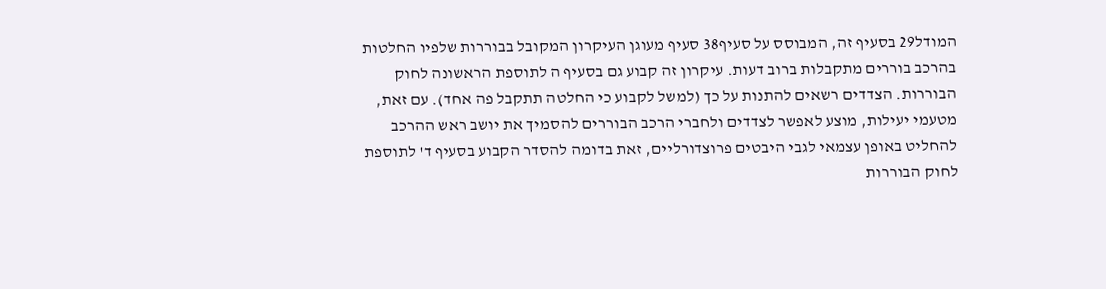המודל29 בסעיף זה, המבוסס על סעיף38 סעיף מעוגן העיקרון המקובל בבוררות שלפיו החלטות בהרכב בוררים מתקבלות ברוב דעות. עיקרון זה קבוע גם בסעיף ה לתוספת הראשונה לחוק הבוררות. הצדדים רשאים להתנות על כך (למשל לקבוע כי החלטה תתקבל פה אחד). עם זאת, מטעמי יעילות, מוצע לאפשר לצדדים ולחברי הרכב הבוררים להסמיך את יושב ראש ההרכב להחליט באופן עצמאי לגבי היבטים פרוצדורליים, זאת בדומה להסדר הקבוע בסעיף ד' לתוספת לחוק הבוררות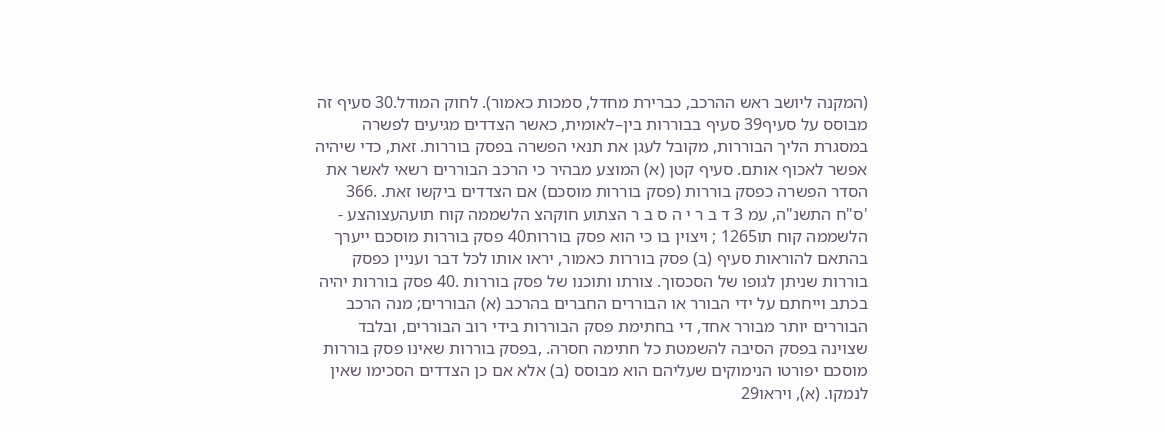(המקנה ליושב ראש ההרכב, כברירת מחדל, סמכות כאמור). לחוק המודל.30 סעיף זה מבוסס על סעיף39 סעיף בבוררות בין–לאומית, כאשר הצדדים מגיעים לפשרה במסגרת הליך הבוררות, מקובל לעגן את תנאי הפשרה בפסק בוררות. זאת, כדי שיהיה אפשר לאכוף אותם. סעיף קטן (א) המוצע מבהיר כי הרכב הבוררים רשאי לאשר את הסדר הפשרה כפסק בוררות (פסק בוררות מוסכם) אם הצדדים ביקשו זאת. .366 'ס"ח התשנ"ה, עמ 3 ד ב ר י ה ס ב ר הצתוע חוקהצ הלשממה קוח תועהעצוהצע - הלשממה קוח תו1265 ; ויצוין בו כי הוא פסק בוררות40 פסק בוררות מוסכם ייערך בהתאם להוראות סעיף (ב) פסק בוררות כאמור, יראו אותו לכל דבר ועניין כפסק בוררות שניתן לגופו של הסכסוך. צורתו ותוכנו של פסק בוררות .40 פסק בוררות יהיה בכתב וייחתם על ידי הבורר או הבוררים החברים בהרכב (א) הבוררים; מנה הרכב הבוררים יותר מבורר אחד, די בחתימת פסק הבוררות בידי רוב הבוררים, ובלבד שצוינה בפסק הסיבה להשמטת כל חתימה חסרה. ,בפסק בוררות שאינו פסק בוררות מוסכם יפורטו הנימוקים שעליהם הוא מבוסס (ב) אלא אם כן הצדדים הסכימו שאין לנמקו. (א), ויראו29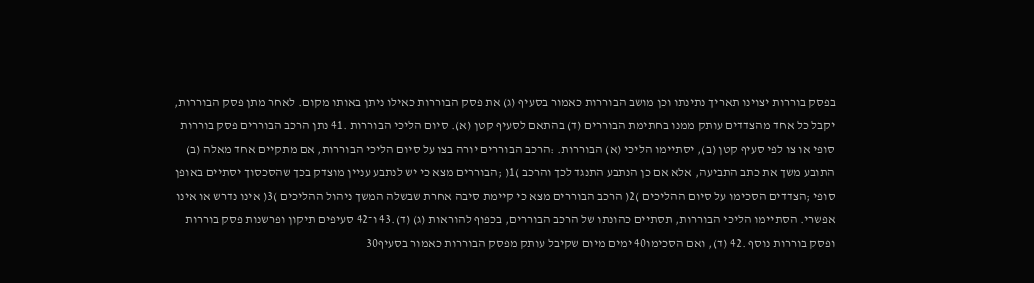בפסק בוררות יצוינו תאריך נתינתו וכן מושב הבוררות כאמור בסעיף (ג) את פסק הבוררות כאילו ניתן באותו מקום. לאחר מתן פסק הבוררות, יקבל כל אחד מהצדדים עותק ממנו בחתימת הבוררים (ד) בהתאם לסעיף קטן (א). סיום הליכי הבוררות .41 נתן הרכב הבוררים פסק בוררות סופי או צו לפי סעיף קטן (ב), יסתיימו הליכי (א) הבוררות. :הרכב הבוררים יורה בצו על סיום הליכי הבוררות, אם מתקיים אחד מאלה (ב) התובע משך את כתב התביעה, אלא אם כן הנתבע התנגד לכך והרכב )1( ;הבוררים מצא כי יש לנתבע עניין מוצדק בכך שהסכסוך יסתיים באופן סופי ;הצדדים הסכימו על סיום ההליכים )2( הרכב הבוררים מצא כי קיימת סיבה אחרת שבשלה המשך ניהול ההליכים )3( אינו נדרש או אינו אפשרי. הסתיימו הליכי הבוררות, תסתיים כהונתו של הרכב הבוררים, בכפוף להוראות (ג) (ד).43 ו־42 סעיפים תיקון ופרשנות פסק בוררות ופסק בוררות נוסף .42 (ד), ואם הסכימו40 ימים מיום שקיבל עותק מפסק הבוררות כאמור בסעיף30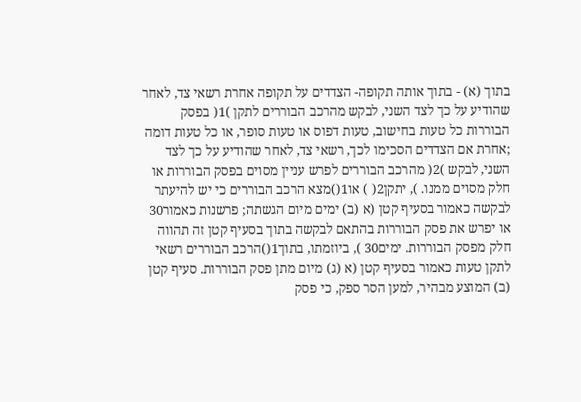בתוך (א) - בתוך אותה תקופה- הצדדים על תקופה אחרת רשאי צד, לאחר שהודיע על כך לצד השני, לבקש מהרכב הבוררים לתקן )1( בפסק הבוררות כל טעות בחישוב, טעות דפוס או טעות סופר, או כל טעות דומה ;אחרת אם הצדדים הסכימו לכך, רשאי צד, לאחר שהודיע על כך לצד השני, לבקש )2( מהרכב הבוררים לפרש עניין מסוים בפסק הבוררות או חלק מסוים ממנו. ), יתקן2( ) או1()מצא הרכב הבוררים כי יש להיעתר לבקשה כאמור בסעיף קטן (א (ב) ימים מיום הגשתה; פרשנות כאמור30 או יפרש את פסק הבוררות בהתאם לבקשה בתוך בסעיף קטן זה תהווה חלק מפסק הבוררות. ימים30 ), ביוזמתו, בתוך1()הרכב הבוררים רשאי לתקן טעות כאמור בסעיף קטן (א (ג) מיום מתן פסק הבוררות. סעיף קטן (ב) המוצע מבהיר, למען הסר ספק, כי פסק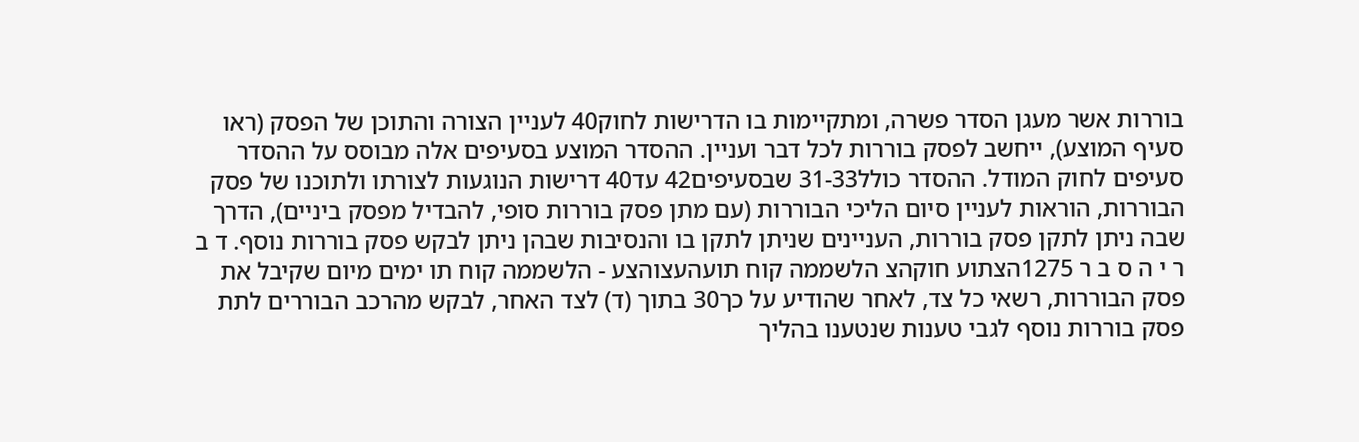בוררות אשר מעגן הסדר פשרה, ומתקיימות בו הדרישות לחוק40 לעניין הצורה והתוכן של הפסק (ראו סעיף המוצע), ייחשב לפסק בוררות לכל דבר ועניין. ההסדר המוצע בסעיפים אלה מבוסס על ההסדר סעיפים לחוק המודל. ההסדר כולל33‑31 שבסעיפים42 עד40 דרישות הנוגעות לצורתו ולתוכנו של פסק הבוררות, הוראות לעניין סיום הליכי הבוררות (עם מתן פסק בוררות סופי, להבדיל מפסק ביניים), הדרך שבה ניתן לתקן פסק בוררות, העניינים שניתן לתקן בו והנסיבות שבהן ניתן לבקש פסק בוררות נוסף. ד ב ר י ה ס ב ר 1275הצתוע חוקהצ הלשממה קוח תועהעצוהצע - הלשממה קוח תו ימים מיום שקיבל את פסק הבוררות, רשאי כל צד, לאחר שהודיע על כך30 בתוך (ד) לצד האחר, לבקש מהרכב הבוררים לתת פסק בוררות נוסף לגבי טענות שנטענו בהליך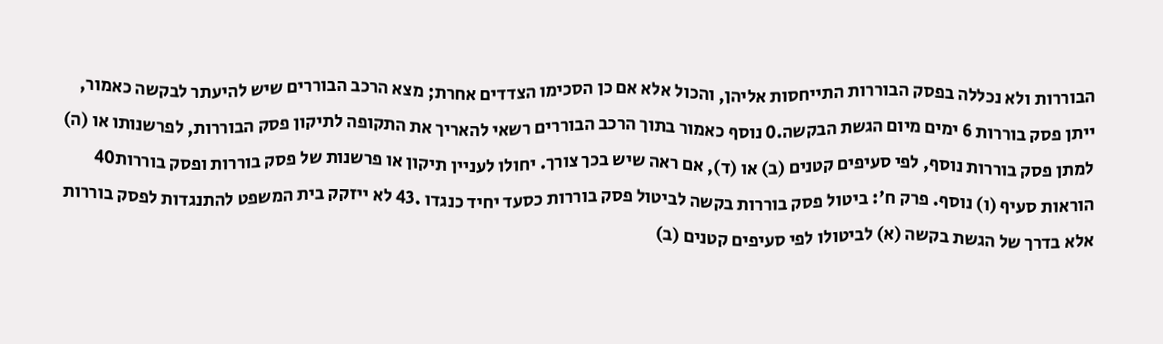הבוררות ולא נכללה בפסק הבוררות התייחסות אליהן, והכול אלא אם כן הסכימו הצדדים אחרת; מצא הרכב הבוררים שיש להיעתר לבקשה כאמור, ייתן פסק בוררות 6 ימים מיום הגשת הבקשה.0 נוסף כאמור בתוך הרכב הבוררים רשאי להאריך את התקופה לתיקון פסק הבוררות, לפרשנותו או (ה) למתן פסק בוררות נוסף, לפי סעיפים קטנים (ב) או (ד), אם ראה שיש בכך צורך. יחולו לעניין תיקון או פרשנות של פסק בוררות ופסק בוררות40 הוראות סעיף (ו) נוסף. פרק ח': ביטול פסק בוררות בקשה לביטול פסק בוררות כסעד יחיד כנגדו .43 לא ייזקק בית המשפט להתנגדות לפסק בוררות אלא בדרך של הגשת בקשה (א) לביטולו לפי סעיפים קטנים (ב)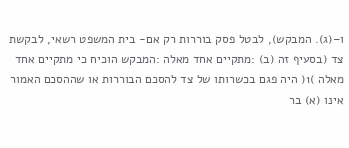ו–(ג). המבקש), לבטל פסק בוררות רק אם- בית המשפט רשאי, לבקשת צד (בסעיף זה (ב) :מתקיים אחד מאלה :המבקש הוכיח כי מתקיים אחד מאלה )1( היה פגם בכשרותו של צד להסכם הבוררות או שההסכם האמור אינו (א) בר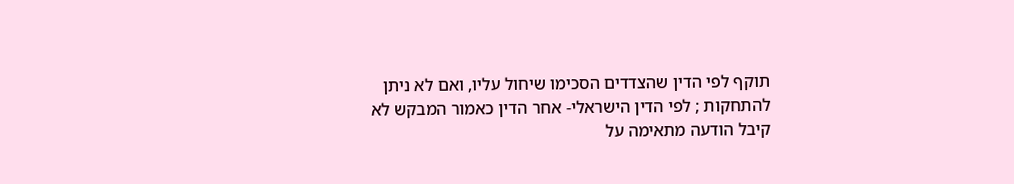תוקף לפי הדין שהצדדים הסכימו שיחול עליו, ואם לא ניתן להתחקות ; לפי הדין הישראלי- אחר הדין כאמור המבקש לא קיבל הודעה מתאימה על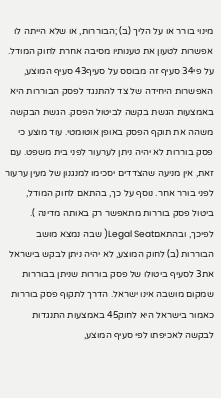מינוי בורר או על הליך (ב) ;הבוררות, או שלא הייתה לו אפשרות לטעון את טענותיו מסיבה אחרת לחוק המודל. על פי34 סעיף זה מבוסס על סעיף43 סעיף המוצע, האפשרות היחידה של צד להתנגד לפסק הבוררות היא באמצעות הגשת בקשה לביטול הפסק. הגשת הבקשה משהה את תוקף הפסק באופן אוטומטי. עוד מוצע כי פסק בוררות לא יהיה ניתן לערעור לפני בית משפט. עם זאת, אין מניעה שהצדדים יסכימו למנגנון של מעין ערעור לפני בורר אחר. נוסף על כך, בהתאם לחוק המודל, ביטול פסק בוררות מתאפשר רק באותה מדינה ). לפיכך, ובהתאםLegal Seat( שבה נמצא מושב הבוררות (ב) לחוק המוצע, לא יהיה ניתן לבקש בישראל את3 לסעיף ביטולו של פסק בוררות שניתן בבוררות שמקום מושבה אינו ישראל. הדרך לתקוף פסק בוררות כאמור בישראל היא לחוק45 באמצעות התנגדות לבקשה לאכיפתו לפי סעיף המוצע,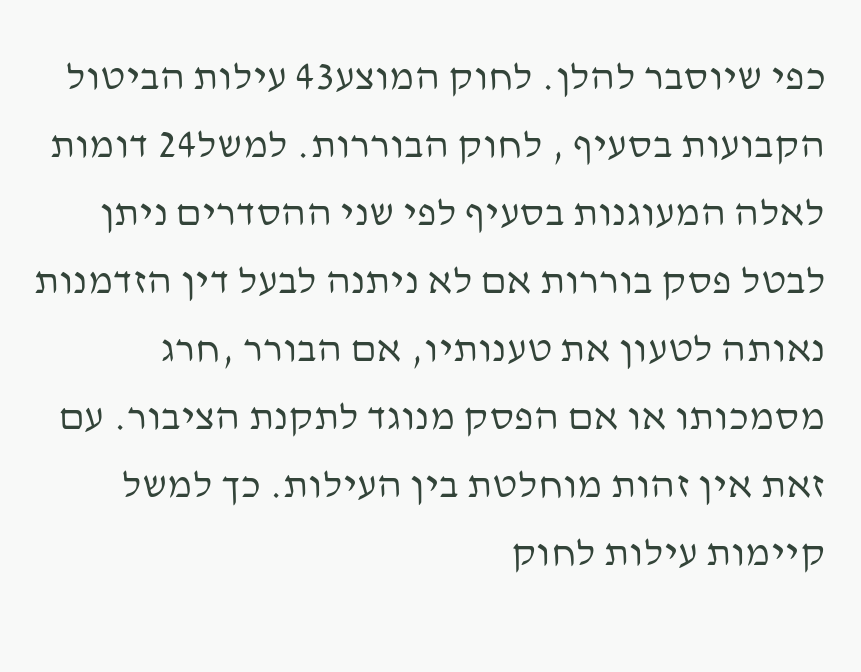כפי שיוסבר להלן. לחוק המוצע43 עילות הביטול הקבועות בסעיף , לחוק הבוררות. למשל24 דומות לאלה המעוגנות בסעיף לפי שני ההסדרים ניתן לבטל פסק בוררות אם לא ניתנה לבעל דין הזדמנות נאותה לטעון את טענותיו, אם הבורר ,חרג מסמכותו או אם הפסק מנוגד לתקנת הציבור. עם זאת אין זהות מוחלטת בין העילות. כך למשל קיימות עילות לחוק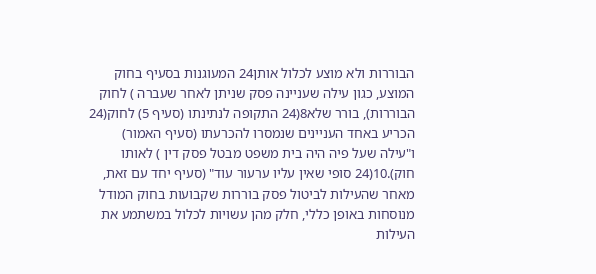הבוררות ולא מוצע לכלול אותן24 המעוגנות בסעיף בחוק המוצע, כגון עילה שעניינה פסק שניתן לאחר שעברה ) לחוק הבוררות), בורר שלא8(24 התקופה לנתינתו (סעיף 5) לחוק(24 הכריע באחד העניינים שנמסרו להכרעתו (סעיף האמור) ו"עילה שעל פיה היה בית משפט מבטל פסק דין ) לאותו חוק).10(24 סופי שאין עליו ערעור עוד" (סעיף יחד עם זאת, מאחר שהעילות לביטול פסק בוררות שקבועות בחוק המודל מנוסחות באופן כללי, חלק מהן עשויות לכלול במשתמע את העילות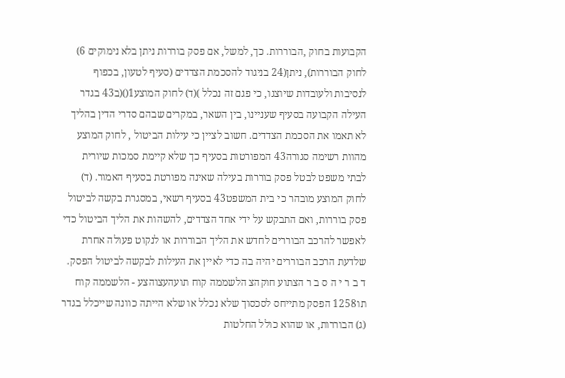הקבועות בחוק ,הבוררות. כך, למשל, אם פסק בוררות ניתן בלא נימוקים 6) לחוק הבוררות), ניתן(24 בניגוד להסכמת הצדדים (סעיף לטעון, בכפוף לנסיבות ולעובדות שיוצגו, כי פגם זה נכלל )(ד) לחוק המוצע1()(ב43 בגדר העילה הקבועה בסעיף שעניינו, בין השאר, במקרים שבהם סדרי הדין בהליך לא תאמו את הסכמת הצדדים. חשוב לציין כי עילות הביטול , לחוק המוצע מהוות רשימה סגורה43 המפורטות בסעיף כך שלא קיימת סמכות שיורית לבתי משפט לבטל פסק בוררות בעילה שאינה מפורטת בסעיף האמור. (ד) לחוק המוצע מובהר כי בית המשפט43 בסעיף רשאי, במסגרת בקשה לביטול פסק בוררות, ואם התבקש על ידי אחד הצדדים, להשהות את הליך הביטול כדי לאפשר להרכב הבוררים לחדש את הליך הבוררות או לנקוט פעולה אחרת שלדעת הרכב הבוררים יהיה בה כדי לאיין את העילות לבקשה לביטול הפסק. ד ב ר י ה ס ב ר הצתוע חוקהצ הלשממה קוח תועהעצוהצע - הלשממה קוח תו1258 הפסק מתייחס לסכסוך שלא נכלל או שלא הייתה כוונה שייכלל בגדר (ג) הבוררות, או שהוא כולל החלטות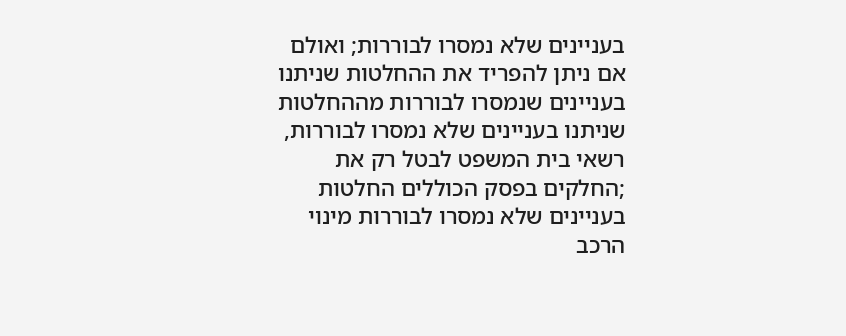בעניינים שלא נמסרו לבוררות; ואולם אם ניתן להפריד את ההחלטות שניתנו בעניינים שנמסרו לבוררות מההחלטות שניתנו בעניינים שלא נמסרו לבוררות, רשאי בית המשפט לבטל רק את ;החלקים בפסק הכוללים החלטות בעניינים שלא נמסרו לבוררות מינוי הרכב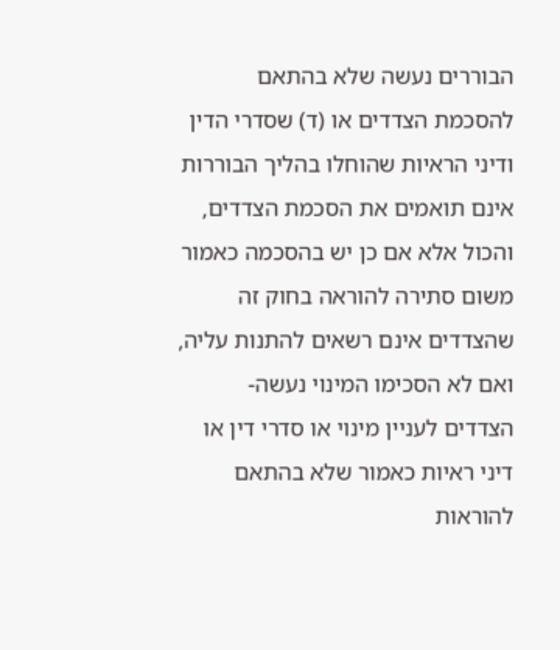הבוררים נעשה שלא בהתאם להסכמת הצדדים או (ד) שסדרי הדין ודיני הראיות שהוחלו בהליך הבוררות אינם תואמים את הסכמת הצדדים, והכול אלא אם כן יש בהסכמה כאמור משום סתירה להוראה בחוק זה שהצדדים אינם רשאים להתנות עליה, ואם לא הסכימו המינוי נעשה- הצדדים לעניין מינוי או סדרי דין או דיני ראיות כאמור שלא בהתאם להוראות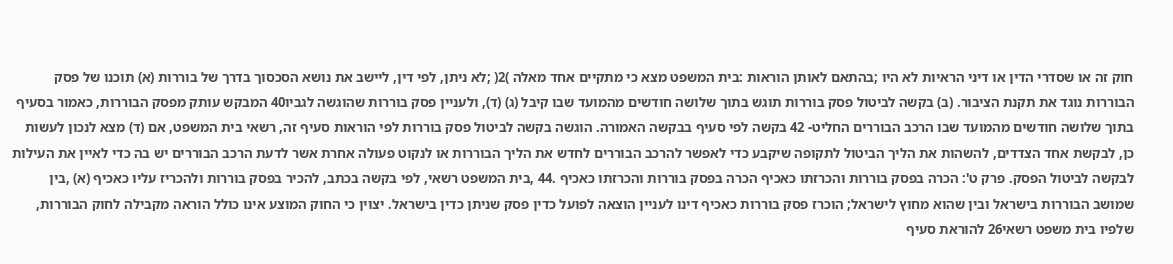חוק זה או שסדרי הדין או דיני הראיות לא היו ;בהתאם לאותן הוראות :בית המשפט מצא כי מתקיים אחד מאלה )2( ;לא ניתן, לפי דין, ליישב את נושא הסכסוך בדרך של בוררות (א) תוכנו של פסק הבוררות נוגד את תקנת הציבור. (ב) בקשה לביטול פסק בוררות תוגש בתוך שלושה חודשים מהמועד שבו קיבל (ג) (ד), ולעניין פסק בוררות שהוגשה לגביו40 המבקש עותק מפסק הבוררות, כאמור בסעיף בתוך שלושה חודשים מהמועד שבו הרכב הבוררים החליט- 42 בקשה לפי סעיף בבקשה האמורה. הוגשה בקשה לביטול פסק בוררות לפי הוראות סעיף זה, רשאי בית המשפט, אם (ד) מצא לנכון לעשות כן, לבקשת אחד הצדדים, להשהות את הליך הביטול לתקופה שיקבע כדי לאפשר להרכב הבוררים לחדש את הליך הבוררות או לנקוט פעולה אחרת אשר לדעת הרכב הבוררים יש בה כדי לאיין את העילות לבקשה לביטול הפסק. פרק ט': הכרה בפסק בוררות והכרזתו כאכיף הכרה בפסק בוררות והכרזתו כאכיף .44 ,בית המשפט רשאי, לפי בקשה בכתב, להכיר בפסק בוררות ולהכריז עליו כאכיף (א) ,בין שמושב הבוררות בישראל ובין שהוא מחוץ לישראל; הוכרז פסק בוררות כאכיף דינו לעניין הוצאה לפועל כדין פסק שניתן כדין בישראל. יצוין כי החוק המוצע אינו כולל הוראה מקבילה לחוק הבוררות, שלפיו בית משפט רשאי26 להוראת סעיף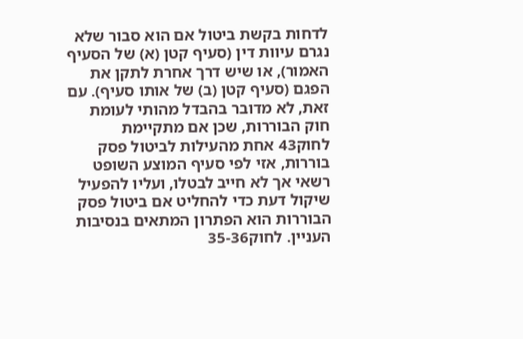לדחות בקשת ביטול אם הוא סבור שלא נגרם עיוות דין (סעיף קטן (א) של הסעיף האמור), או שיש דרך אחרת לתקן את הפגם (סעיף קטן (ב) של אותו סעיף). עם זאת, לא מדובר בהבדל מהותי לעומת חוק הבוררות, שכן אם מתקיימת לחוק43 אחת מהעילות לביטול פסק בוררות, אזי לפי סעיף המוצע השופט רשאי אך לא חייב לבטלו, ועליו להפעיל שיקול דעת כדי להחליט אם ביטול פסק הבוררות הוא הפתרון המתאים בנסיבות העניין. לחוק36‑35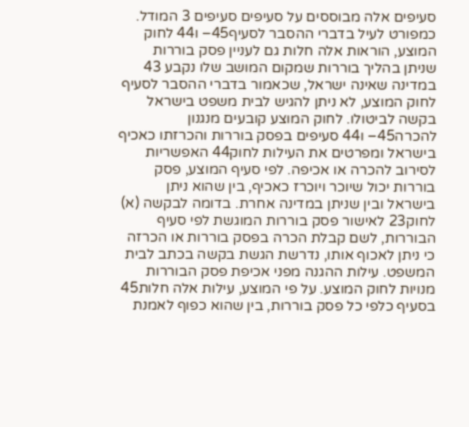סעיפים אלה מבוססים על סעיפים סעיפים 3 המודל. כמפורט לעיל בדברי ההסבר לסעיף45– ו44 לחוק המוצע, הוראות אלה חלות גם לעניין פסק בוררות שניתן בהליך בוררות שמקום המושב שלו נקבע 43 במדינה שאינה ישראל, שכאמור בדברי ההסבר לסעיף לחוק המוצע, לא ניתן להגיש לבית משפט בישראל בקשה לביטולו. לחוק המוצע קובעים מנגנון להכרה45– ו44 סעיפים בפסק בוררות והכרזתו כאכיף בישראל ומפרטים את העילות לחוק44 האפשריות לסירוב להכרה או אכיפה. לפי סעיף המוצע, פסק בוררות יכול שיוכר ויוכרז כאכיף, בין שהוא ניתן בישראל ובין שניתן במדינה אחרת. בדומה לבקשה (א) לחוק23 לאישור פסק בוררות המוגשת לפי סעיף הבוררות, לשם קבלת הכרה בפסק בוררות או הכרזה כי ניתן לאכוף אותו, נדרשת הגשת בקשה בכתב לבית המשפט. עילות ההגנה מפני אכיפת פסק הבוררות מנויות לחוק המוצע. על פי המוצע, עילות אלה חלות45 בסעיף כלפי כל פסק בוררות, בין שהוא כפוף לאמנת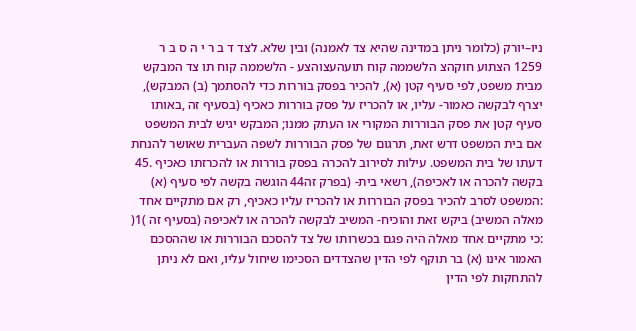ניו–יורק (כלומר ניתן במדינה שהיא צד לאמנה) ובין שלא. לצד ד ב ר י ה ס ב ר 1259 הצתוע חוקהצ הלשממה קוח תועהעצוהצע - הלשממה קוח תו צד המבקש מבית משפט, לפי סעיף קטן (א), להכיר בפסק בוררות כדי להסתמך (ב) המבקש), יצרף לבקשה כאמור- עליו, או להכריז על פסק בוררות כאכיף (בסעיף זה ,באותו סעיף קטן את פסק הבוררות המקורי או העתק ממנו; המבקש יגיש לבית המשפט אם בית המשפט דרש זאת, תרגום של פסק הבוררות לשפה העברית שאושר להנחת דעתו של בית המשפט. עילות לסירוב להכרה בפסק בוררות או להכרזתו כאכיף .45 בקשה להכרה או לאכיפה), רשאי בית- (בפרק זה44 הוגשה בקשה לפי סעיף (א) :המשפט לסרב להכיר בפסק הבוררות או להכריז עליו כאכיף, רק אם מתקיים אחד מאלה המשיב) ביקש זאת והוכיח- המשיב לבקשה להכרה או לאכיפה (בסעיף זה )1( :כי מתקיים אחד מאלה היה פגם בכשרותו של צד להסכם הבוררות או שההסכם האמור אינו (א) בר תוקף לפי הדין שהצדדים הסכימו שיחול עליו, ואם לא ניתן להתחקות לפי הדין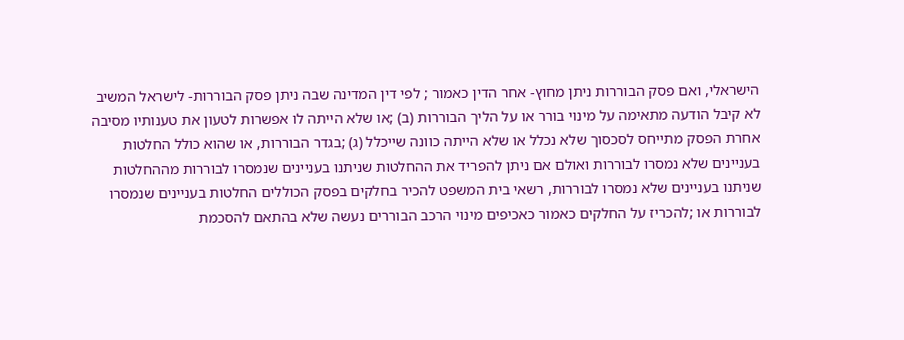הישראלי, ואם פסק הבוררות ניתן מחוץ- אחר הדין כאמור ; לפי דין המדינה שבה ניתן פסק הבוררות- לישראל המשיב לא קיבל הודעה מתאימה על מינוי בורר או על הליך הבוררות (ב) ;או שלא הייתה לו אפשרות לטעון את טענותיו מסיבה אחרת הפסק מתייחס לסכסוך שלא נכלל או שלא הייתה כוונה שייכלל (ג) ;בגדר הבוררות, או שהוא כולל החלטות בעניינים שלא נמסרו לבוררות ואולם אם ניתן להפריד את ההחלטות שניתנו בעניינים שנמסרו לבוררות מההחלטות שניתנו בעניינים שלא נמסרו לבוררות, רשאי בית המשפט להכיר בחלקים בפסק הכוללים החלטות בעניינים שנמסרו לבוררות או ;להכריז על החלקים כאמור כאכיפים מינוי הרכב הבוררים נעשה שלא בהתאם להסכמת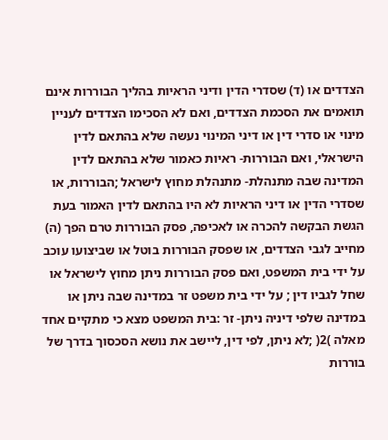הצדדים או (ד) שסדרי הדין ודיני הראיות בהליך הבוררות אינם תואמים את הסכמת הצדדים, ואם לא הסכימו הצדדים לעניין מינוי או סדרי דין או דיני המינוי נעשה שלא בהתאם לדין הישראלי, ואם הבוררות- ראיות כאמור שלא בהתאם לדין המדינה שבה מתנהלת- מתנהלת מחוץ לישראל ;הבוררות, או שסדרי הדין או דיני הראיות לא היו בהתאם לדין האמור בעת הגשת הבקשה להכרה או לאכיפה, פסק הבוררות טרם הפך (ה) מחייב לגבי הצדדים, או שפסק הבוררות בוטל או שביצועו עוכב על ידי בית המשפט, ואם פסק הבוררות ניתן מחוץ לישראל או שחל לגביו דין ; על ידי בית משפט זר במדינה שבה ניתן או במדינה שלפי דיניה ניתן- זר :בית המשפט מצא כי מתקיים אחד מאלה )2( ;לא ניתן, לפי דין, ליישב את נושא הסכסוך בדרך של בוררות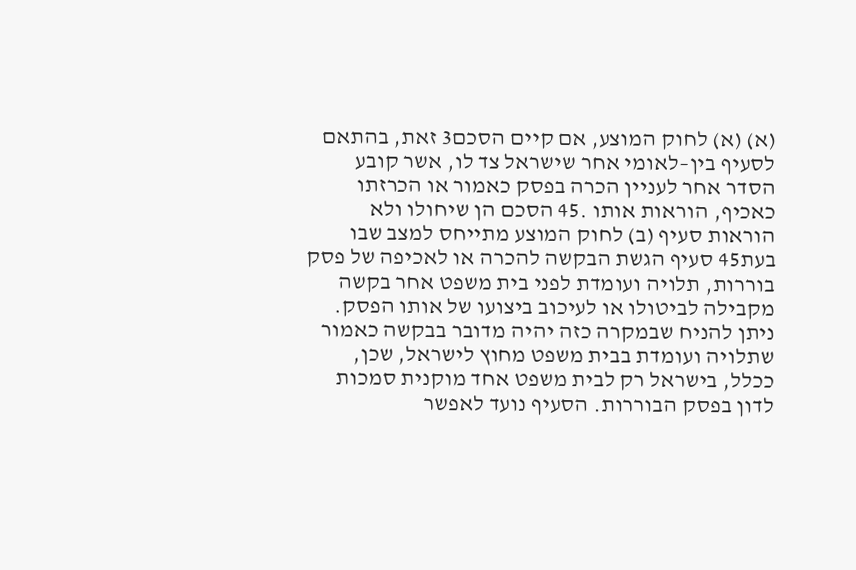(א) (א) לחוק המוצע, אם קיים הסכם3 זאת, בהתאם לסעיף בין–לאומי אחר שישראל צד לו, אשר קובע הסדר אחר לעניין הכרה בפסק כאמור או הכרזתו כאכיף, הוראות אותו .45 הסכם הן שיחולו ולא הוראות סעיף (ב) לחוק המוצע מתייחס למצב שבו בעת45 סעיף הגשת הבקשה להכרה או לאכיפה של פסק בוררות, תלויה ועומדת לפני בית משפט אחר בקשה מקבילה לביטולו או לעיכוב ביצועו של אותו הפסק. ניתן להניח שבמקרה כזה יהיה מדובר בבקשה כאמור שתלויה ועומדת בבית משפט מחוץ לישראל, שכן, ככלל, בישראל רק לבית משפט אחד מוקנית סמכות לדון בפסק הבוררות. הסעיף נועד לאפשר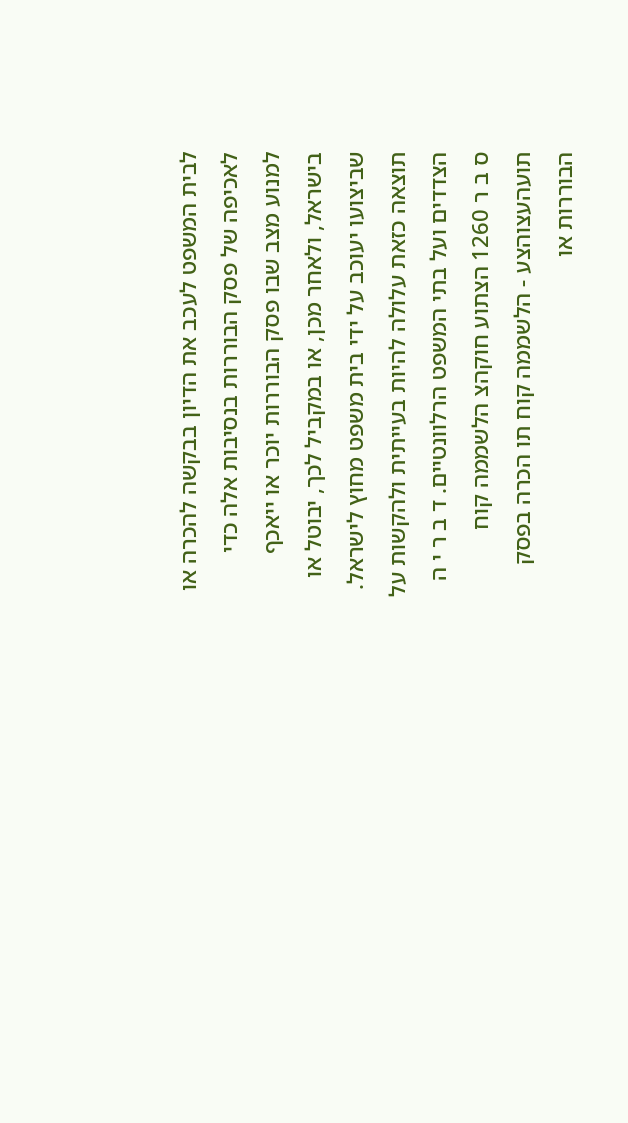לבית המשפט לעכב את הדיון בבקשה להכרה או לאכיפה של פסק הבוררות בנסיבות אלה כדי למנוע מצב שבו פסק הבוררות יוכר או ייאכף בישראל, ולאחר מכן, או במקביל לכך, יבוטל או שביצועו יעוכב על ידי בית משפט מחוץ לישראל. תוצאה כזאת עלולה להיות בעייתית ולהקשות על הצדדים ועל בתי המשפט הרלוונטיים. ד ב ר י ה ס ב ר 1260 הצתוע חוקהצ הלשממה קוח תועהעצוהצע - הלשממה קוח תו הכרה בפסק הבוררות או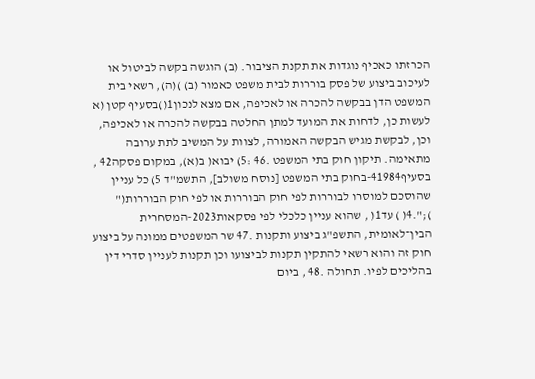הכרזתו כאכיף נוגדות את תקנת הציבור. (ב) הוגשה בקשה לביטול או לעיכוב ביצוע של פסק בוררות לבית משפט כאמור (ב) )(ה), רשאי בית המשפט הדן בבקשה להכרה או לאכיפה, אם מצא לנכון1()בסעיף קטן (א לעשות כן, לדחות את המועד למתן החלטה בבקשה להכרה או לאכיפה, וכן, לבקשת מגיש הבקשה האמורה, לצוות על המשיב לתת ערובה מתאימה. תיקון חוק בתי המשפט .46 :5) יבוא( ב(א), במקום פסקה42 , בסעיף41984-בחוק בתי המשפט [נוסח משולב], התשמ"ד 5) כל עניין שהוסכם למוסרו לבוררות לפי חוק הבוררות או לפי חוק הבוררות(" );".4( ) עד1( , שהוא עניין כלכלי לפי פסקאות2023-המסחרית הבין־לאומית, התשפ"ג ביצוע ותקנות .47 שר המשפטים ממונה על ביצוע חוק זה והוא רשאי להתקין תקנות לביצועו וכן תקנות לעניין סדרי דין בהליכים לפיו. תחולה .48 , ביום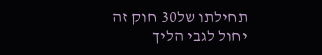תחילתו של30 חוק זה יחול לגבי הליך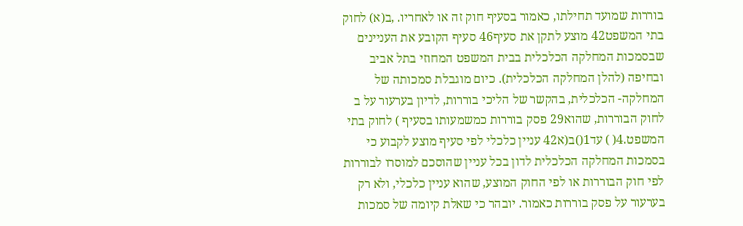בוררות שמועד תחילתו, כאמור בסעיף חוק זה או לאחריו. ,ב(א) לחוק בתי המשפט42 מוצע לתקן את סעיף46 סעיף הקובע את העניינים שבסמכות המחלקה הכלכלית בבית המשפט המחוזי בתל אביב ובחיפה (להלן המחלקה הכלכלית). כיום מוגבלת סמכותה של המחלקה- הכלכלית, בהקשר של הליכי בוררות, לדיון בערעור על ב לחוק הבוררות, שהוא29 פסק בוררות כמשמעותו בסעיף ) לחוק בתי המשפט.4( ) עד1()ב(א42 עניין כלכלי לפי סעיף מוצע לקבוע כי בסמכות המחלקה הכלכלית לדון בכל עניין שהוסכם למוסרו לבוררות לפי חוק הבוררות או לפי החוק המוצע, שהוא עניין כלכלי, ולא רק בערעור על פסק בוררות כאמור. יובהר כי שאלת קיומה של סמכות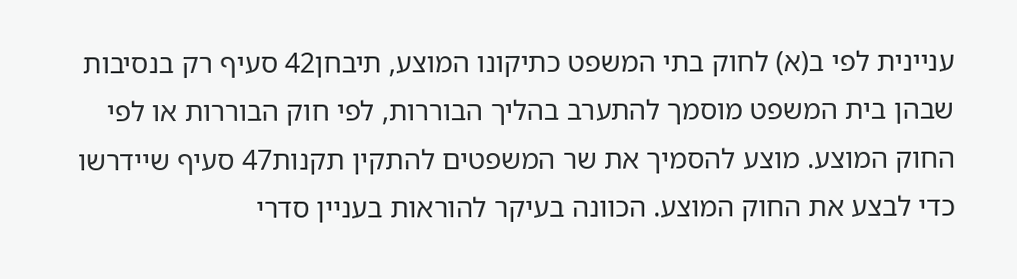עניינית לפי ב(א) לחוק בתי המשפט כתיקונו המוצע, תיבחן42 סעיף רק בנסיבות שבהן בית המשפט מוסמך להתערב בהליך הבוררות, לפי חוק הבוררות או לפי החוק המוצע. מוצע להסמיך את שר המשפטים להתקין תקנות47 סעיף שיידרשו כדי לבצע את החוק המוצע. הכוונה בעיקר להוראות בעניין סדרי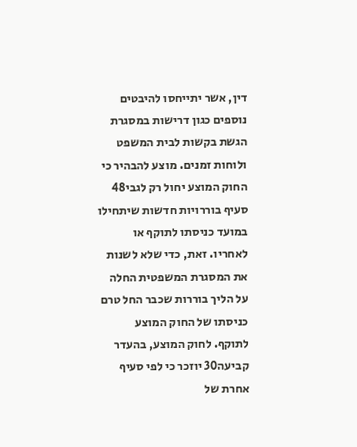דין, אשר יתייחסו להיבטים נוספים כגון דרישות במסגרת הגשת בקשות לבית המשפט ולוחות זמנים. מוצע להבהיר כי החוק המוצע יחול רק לגבי48 סעיף בוררויות חדשות שיתחילו במועד כניסתו לתוקף או לאחריו. זאת, כדי שלא לשנות את המסגרת המשפטית החלה על הליך בוררות שכבר החל טרם כניסתו של החוק המוצע לתוקף. לחוק המוצע, בהעדר קביעה30 יוזכר כי לפי סעיף אחרת של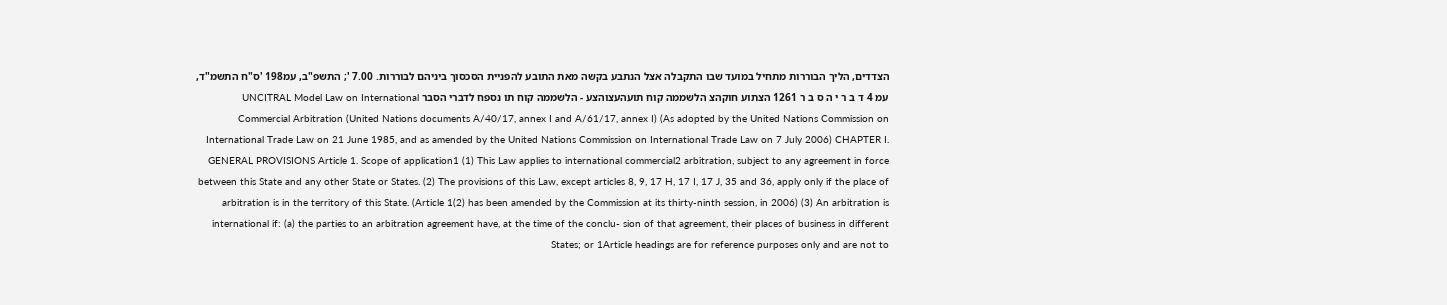הצדדים, הליך הבוררות מתחיל במועד שבו התקבלה אצל הנתבע בקשה מאת התובע להפניית הסכסוך ביניהם לבוררות. 7.00 '; התשפ"ב, עמ198 'ס"ח התשמ"ד, עמ 4 ד ב ר י ה ס ב ר 1261 הצתוע חוקהצ הלשממה קוח תועהעצוהצע - הלשממה קוח תו נספח לדברי הסבר UNCITRAL Model Law on International Commercial Arbitration (United Nations documents A/40/17, annex I and A/61/17, annex I) (As adopted by the United Nations Commission on International Trade Law on 21 June 1985, and as amended by the United Nations Commission on International Trade Law on 7 July 2006) CHAPTER I. GENERAL PROVISIONS Article 1. Scope of application1 (1) This Law applies to international commercial2 arbitration, subject to any agreement in force between this State and any other State or States. (2) The provisions of this Law, except articles 8, 9, 17 H, 17 I, 17 J, 35 and 36, apply only if the place of arbitration is in the territory of this State. (Article 1(2) has been amended by the Commission at its thirty-ninth session, in 2006) (3) An arbitration is international if: (a) the parties to an arbitration agreement have, at the time of the conclu- sion of that agreement, their places of business in different States; or 1Article headings are for reference purposes only and are not to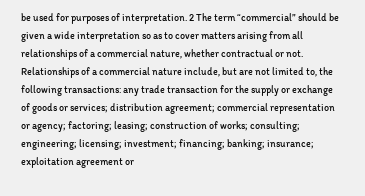be used for purposes of interpretation. 2 The term “commercial” should be given a wide interpretation so as to cover matters arising from all relationships of a commercial nature, whether contractual or not. Relationships of a commercial nature include, but are not limited to, the following transactions: any trade transaction for the supply or exchange of goods or services; distribution agreement; commercial representation or agency; factoring; leasing; construction of works; consulting; engineering; licensing; investment; financing; banking; insurance; exploitation agreement or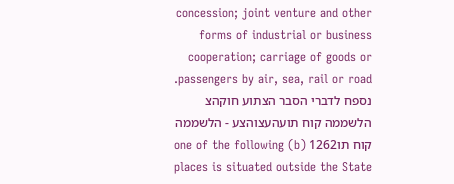concession; joint venture and other forms of industrial or business cooperation; carriage of goods or passengers by air, sea, rail or road. נספח לדברי הסבר הצתוע חוקהצ הלשממה קוח תועהעצוהצע - הלשממה קוח תו1262 (b) one of the following places is situated outside the State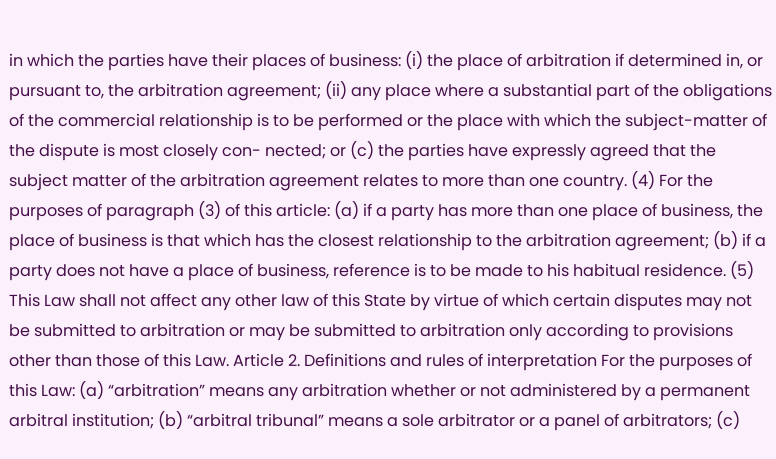in which the parties have their places of business: (i) the place of arbitration if determined in, or pursuant to, the arbitration agreement; (ii) any place where a substantial part of the obligations of the commercial relationship is to be performed or the place with which the subject-matter of the dispute is most closely con- nected; or (c) the parties have expressly agreed that the subject matter of the arbitration agreement relates to more than one country. (4) For the purposes of paragraph (3) of this article: (a) if a party has more than one place of business, the place of business is that which has the closest relationship to the arbitration agreement; (b) if a party does not have a place of business, reference is to be made to his habitual residence. (5) This Law shall not affect any other law of this State by virtue of which certain disputes may not be submitted to arbitration or may be submitted to arbitration only according to provisions other than those of this Law. Article 2. Definitions and rules of interpretation For the purposes of this Law: (a) “arbitration” means any arbitration whether or not administered by a permanent arbitral institution; (b) “arbitral tribunal” means a sole arbitrator or a panel of arbitrators; (c)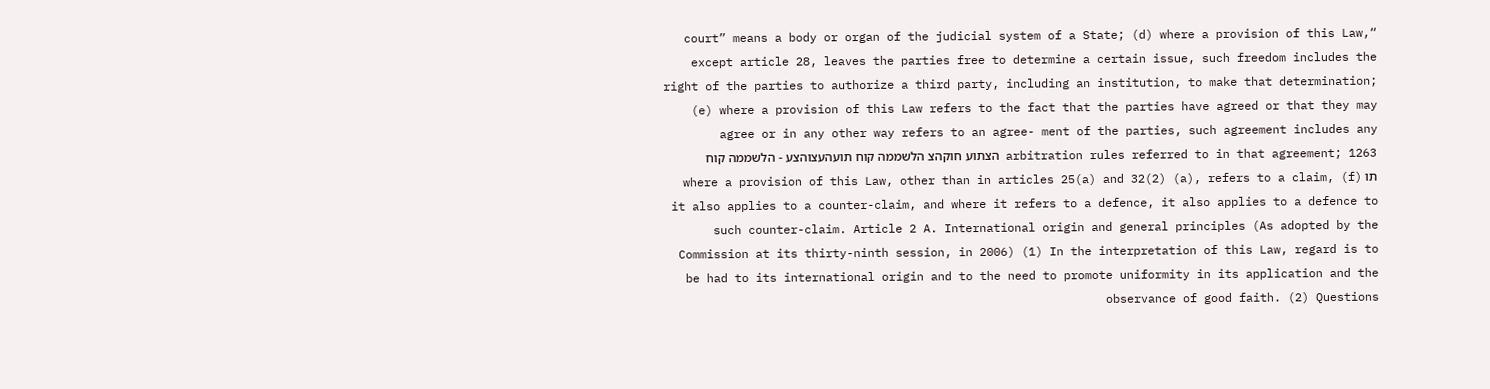“court” means a body or organ of the judicial system of a State; (d) where a provision of this Law, except article 28, leaves the parties free to determine a certain issue, such freedom includes the right of the parties to authorize a third party, including an institution, to make that determination; (e) where a provision of this Law refers to the fact that the parties have agreed or that they may agree or in any other way refers to an agree- ment of the parties, such agreement includes any arbitration rules referred to in that agreement; 1263 הצתוע חוקהצ הלשממה קוח תועהעצוהצע - הלשממה קוח תו (f) where a provision of this Law, other than in articles 25(a) and 32(2) (a), refers to a claim, it also applies to a counter-claim, and where it refers to a defence, it also applies to a defence to such counter-claim. Article 2 A. International origin and general principles (As adopted by the Commission at its thirty-ninth session, in 2006) (1) In the interpretation of this Law, regard is to be had to its international origin and to the need to promote uniformity in its application and the observance of good faith. (2) Questions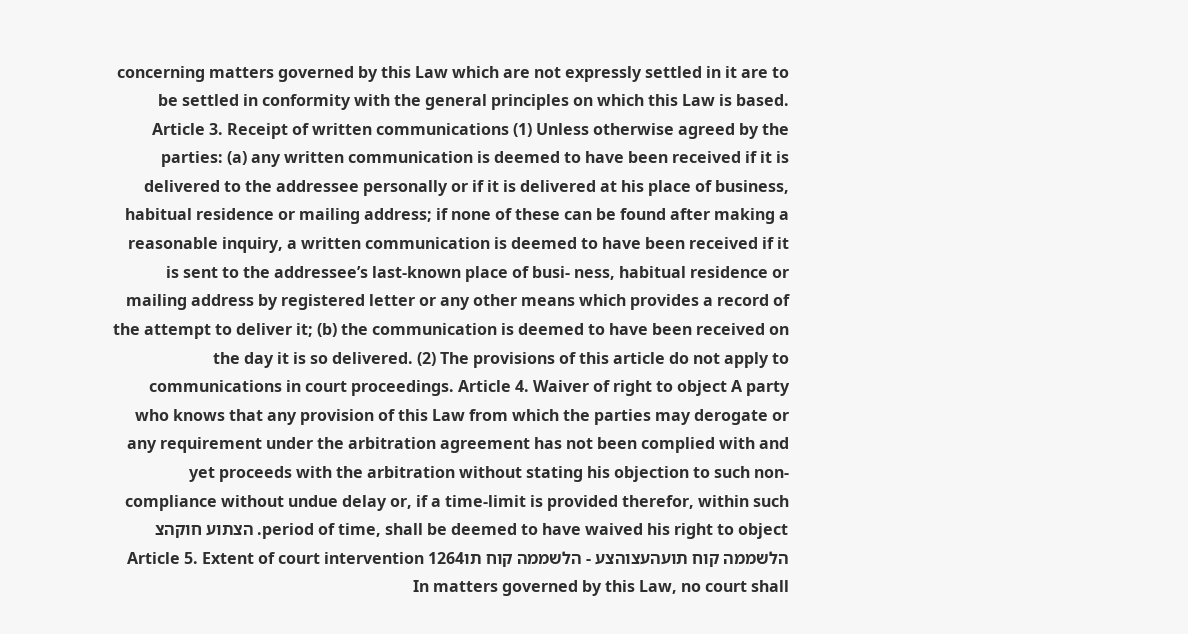concerning matters governed by this Law which are not expressly settled in it are to be settled in conformity with the general principles on which this Law is based. Article 3. Receipt of written communications (1) Unless otherwise agreed by the parties: (a) any written communication is deemed to have been received if it is delivered to the addressee personally or if it is delivered at his place of business, habitual residence or mailing address; if none of these can be found after making a reasonable inquiry, a written communication is deemed to have been received if it is sent to the addressee’s last-known place of busi- ness, habitual residence or mailing address by registered letter or any other means which provides a record of the attempt to deliver it; (b) the communication is deemed to have been received on the day it is so delivered. (2) The provisions of this article do not apply to communications in court proceedings. Article 4. Waiver of right to object A party who knows that any provision of this Law from which the parties may derogate or any requirement under the arbitration agreement has not been complied with and yet proceeds with the arbitration without stating his objection to such non-compliance without undue delay or, if a time-limit is provided therefor, within such period of time, shall be deemed to have waived his right to object. הצתוע חוקהצ הלשממה קוח תועהעצוהצע - הלשממה קוח תו1264 Article 5. Extent of court intervention In matters governed by this Law, no court shall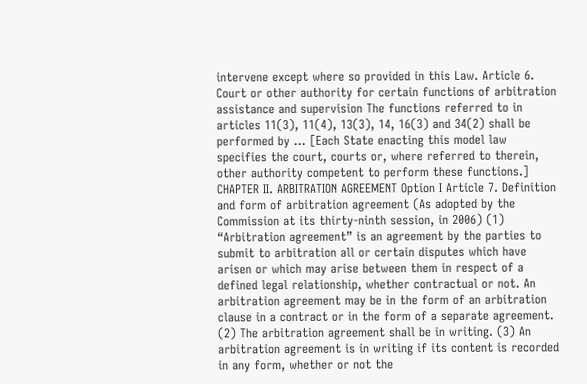intervene except where so provided in this Law. Article 6. Court or other authority for certain functions of arbitration assistance and supervision The functions referred to in articles 11(3), 11(4), 13(3), 14, 16(3) and 34(2) shall be performed by ... [Each State enacting this model law specifies the court, courts or, where referred to therein, other authority competent to perform these functions.] CHAPTER II. ARBITRATION AGREEMENT Option I Article 7. Definition and form of arbitration agreement (As adopted by the Commission at its thirty-ninth session, in 2006) (1) “Arbitration agreement” is an agreement by the parties to submit to arbitration all or certain disputes which have arisen or which may arise between them in respect of a defined legal relationship, whether contractual or not. An arbitration agreement may be in the form of an arbitration clause in a contract or in the form of a separate agreement. (2) The arbitration agreement shall be in writing. (3) An arbitration agreement is in writing if its content is recorded in any form, whether or not the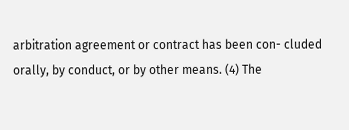arbitration agreement or contract has been con- cluded orally, by conduct, or by other means. (4) The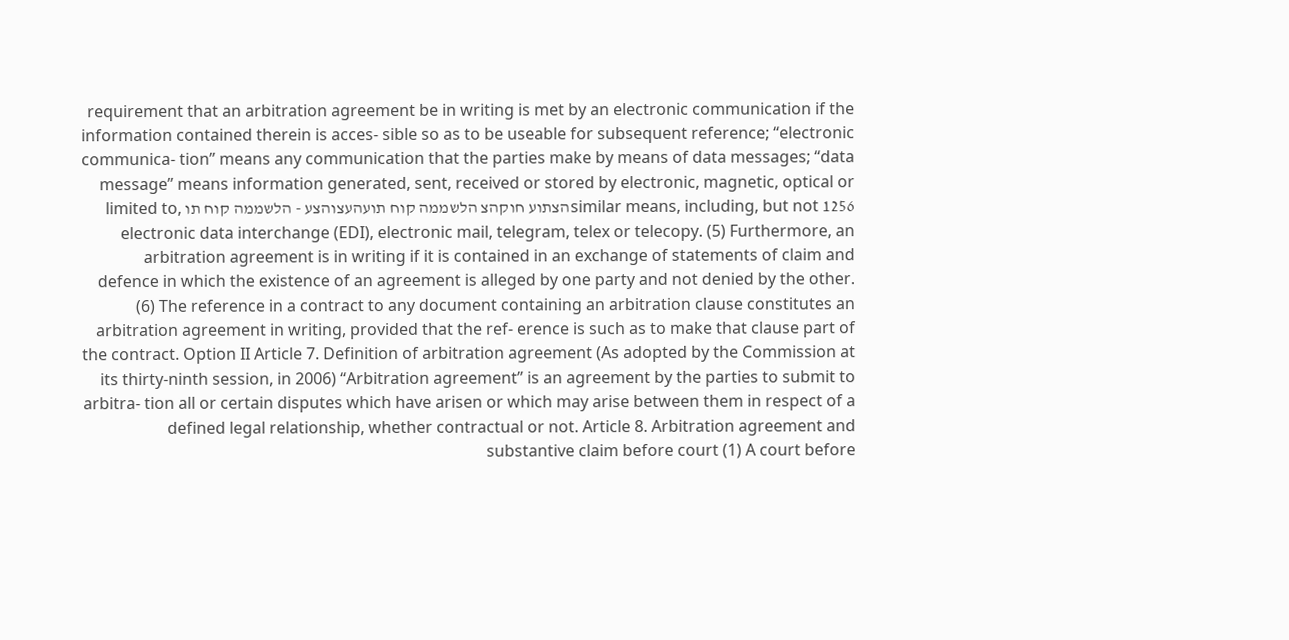requirement that an arbitration agreement be in writing is met by an electronic communication if the information contained therein is acces- sible so as to be useable for subsequent reference; “electronic communica- tion” means any communication that the parties make by means of data messages; “data message” means information generated, sent, received or stored by electronic, magnetic, optical or similar means, including, but not 1256הצתוע חוקהצ הלשממה קוח תועהעצוהצע - הלשממה קוח תו limited to, electronic data interchange (EDI), electronic mail, telegram, telex or telecopy. (5) Furthermore, an arbitration agreement is in writing if it is contained in an exchange of statements of claim and defence in which the existence of an agreement is alleged by one party and not denied by the other. (6) The reference in a contract to any document containing an arbitration clause constitutes an arbitration agreement in writing, provided that the ref- erence is such as to make that clause part of the contract. Option II Article 7. Definition of arbitration agreement (As adopted by the Commission at its thirty-ninth session, in 2006) “Arbitration agreement” is an agreement by the parties to submit to arbitra- tion all or certain disputes which have arisen or which may arise between them in respect of a defined legal relationship, whether contractual or not. Article 8. Arbitration agreement and substantive claim before court (1) A court before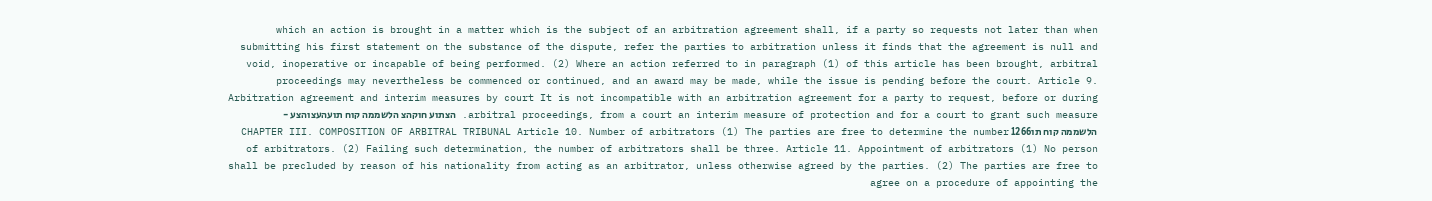which an action is brought in a matter which is the subject of an arbitration agreement shall, if a party so requests not later than when submitting his first statement on the substance of the dispute, refer the parties to arbitration unless it finds that the agreement is null and void, inoperative or incapable of being performed. (2) Where an action referred to in paragraph (1) of this article has been brought, arbitral proceedings may nevertheless be commenced or continued, and an award may be made, while the issue is pending before the court. Article 9. Arbitration agreement and interim measures by court It is not incompatible with an arbitration agreement for a party to request, before or during arbitral proceedings, from a court an interim measure of protection and for a court to grant such measure. הצתוע חוקהצ הלשממה קוח תועהעצוהצע - הלשממה קוח תו1266 CHAPTER III. COMPOSITION OF ARBITRAL TRIBUNAL Article 10. Number of arbitrators (1) The parties are free to determine the number of arbitrators. (2) Failing such determination, the number of arbitrators shall be three. Article 11. Appointment of arbitrators (1) No person shall be precluded by reason of his nationality from acting as an arbitrator, unless otherwise agreed by the parties. (2) The parties are free to agree on a procedure of appointing the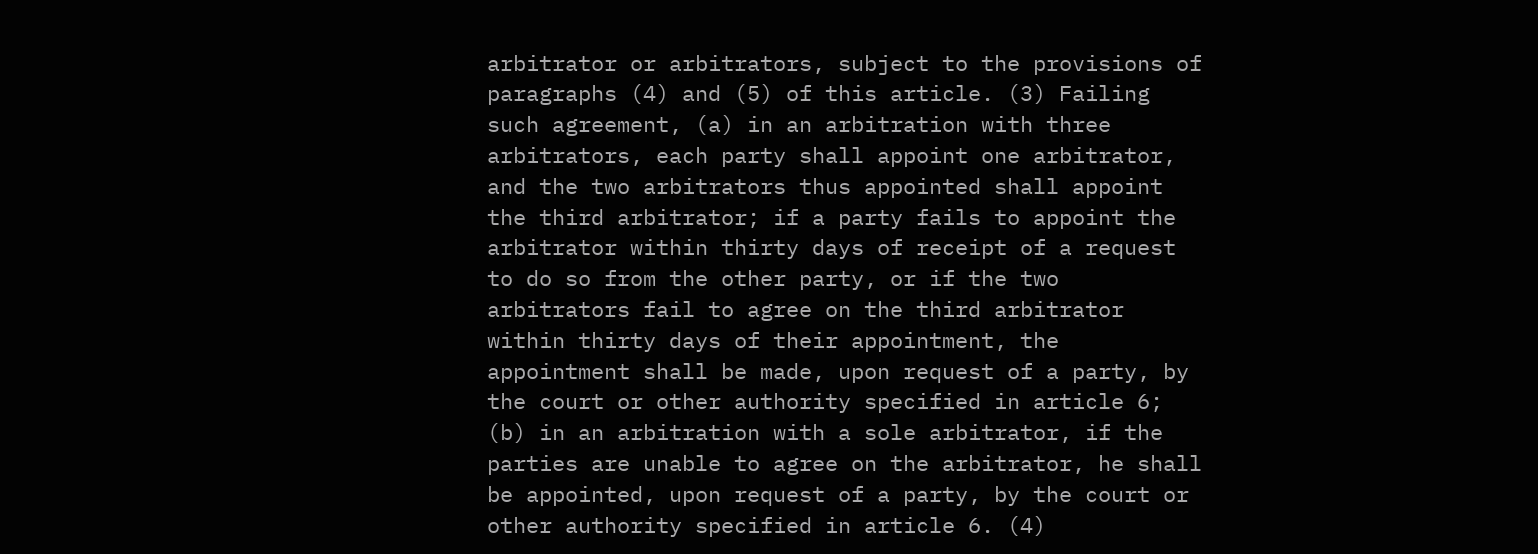arbitrator or arbitrators, subject to the provisions of paragraphs (4) and (5) of this article. (3) Failing such agreement, (a) in an arbitration with three arbitrators, each party shall appoint one arbitrator, and the two arbitrators thus appointed shall appoint the third arbitrator; if a party fails to appoint the arbitrator within thirty days of receipt of a request to do so from the other party, or if the two arbitrators fail to agree on the third arbitrator within thirty days of their appointment, the appointment shall be made, upon request of a party, by the court or other authority specified in article 6; (b) in an arbitration with a sole arbitrator, if the parties are unable to agree on the arbitrator, he shall be appointed, upon request of a party, by the court or other authority specified in article 6. (4)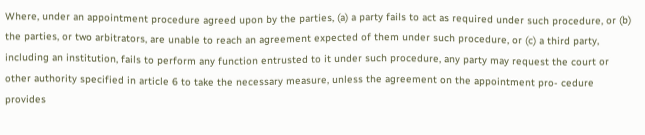Where, under an appointment procedure agreed upon by the parties, (a) a party fails to act as required under such procedure, or (b) the parties, or two arbitrators, are unable to reach an agreement expected of them under such procedure, or (c) a third party, including an institution, fails to perform any function entrusted to it under such procedure, any party may request the court or other authority specified in article 6 to take the necessary measure, unless the agreement on the appointment pro- cedure provides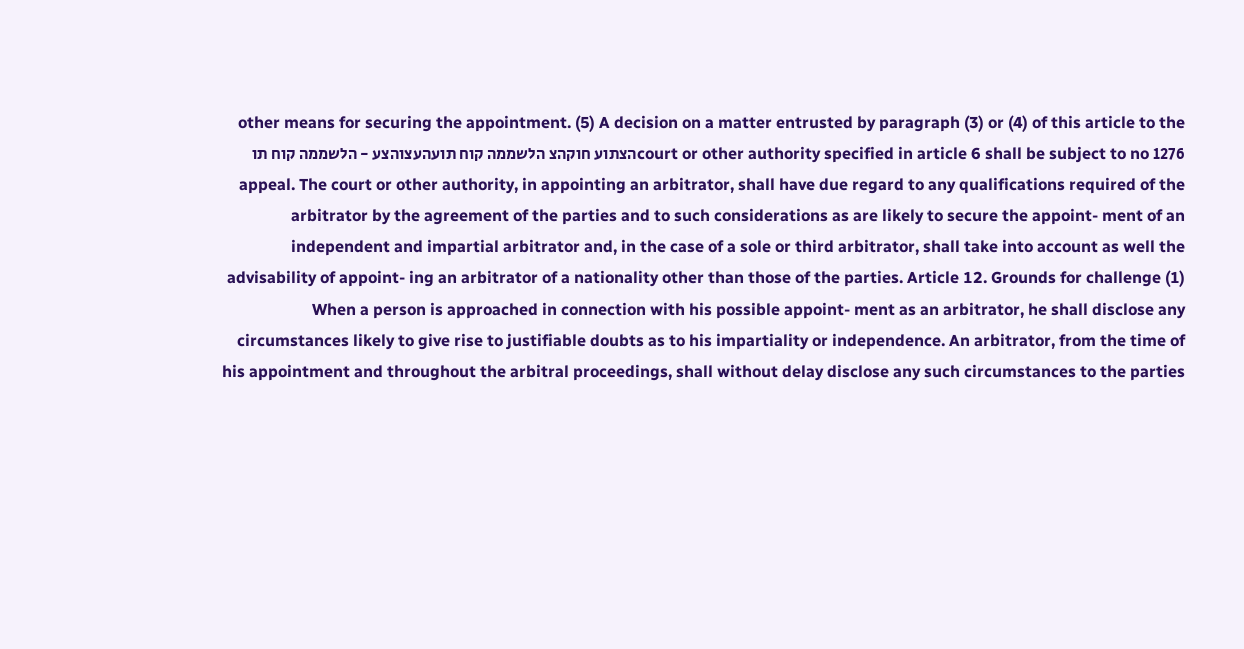other means for securing the appointment. (5) A decision on a matter entrusted by paragraph (3) or (4) of this article to the court or other authority specified in article 6 shall be subject to no 1276הצתוע חוקהצ הלשממה קוח תועהעצוהצע - הלשממה קוח תו appeal. The court or other authority, in appointing an arbitrator, shall have due regard to any qualifications required of the arbitrator by the agreement of the parties and to such considerations as are likely to secure the appoint- ment of an independent and impartial arbitrator and, in the case of a sole or third arbitrator, shall take into account as well the advisability of appoint- ing an arbitrator of a nationality other than those of the parties. Article 12. Grounds for challenge (1) When a person is approached in connection with his possible appoint- ment as an arbitrator, he shall disclose any circumstances likely to give rise to justifiable doubts as to his impartiality or independence. An arbitrator, from the time of his appointment and throughout the arbitral proceedings, shall without delay disclose any such circumstances to the parties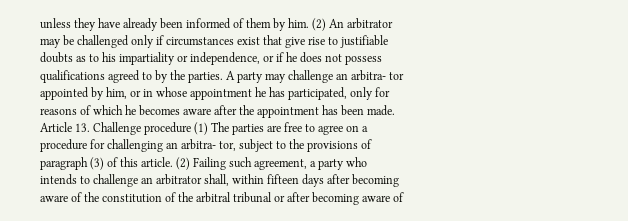unless they have already been informed of them by him. (2) An arbitrator may be challenged only if circumstances exist that give rise to justifiable doubts as to his impartiality or independence, or if he does not possess qualifications agreed to by the parties. A party may challenge an arbitra- tor appointed by him, or in whose appointment he has participated, only for reasons of which he becomes aware after the appointment has been made. Article 13. Challenge procedure (1) The parties are free to agree on a procedure for challenging an arbitra- tor, subject to the provisions of paragraph (3) of this article. (2) Failing such agreement, a party who intends to challenge an arbitrator shall, within fifteen days after becoming aware of the constitution of the arbitral tribunal or after becoming aware of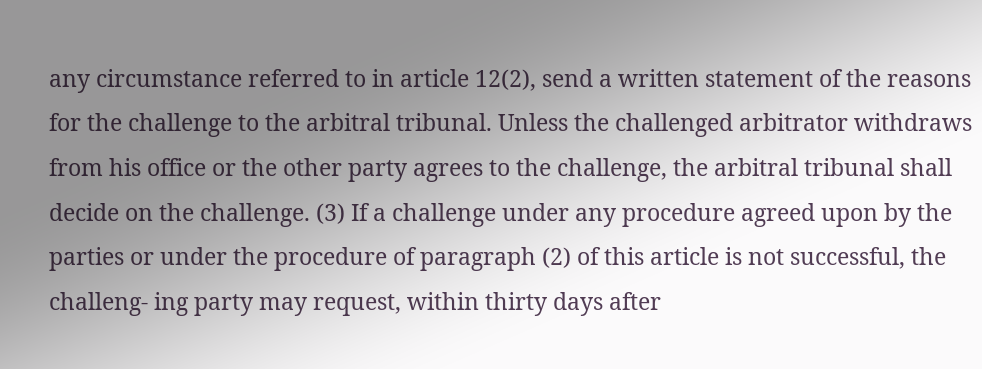any circumstance referred to in article 12(2), send a written statement of the reasons for the challenge to the arbitral tribunal. Unless the challenged arbitrator withdraws from his office or the other party agrees to the challenge, the arbitral tribunal shall decide on the challenge. (3) If a challenge under any procedure agreed upon by the parties or under the procedure of paragraph (2) of this article is not successful, the challeng- ing party may request, within thirty days after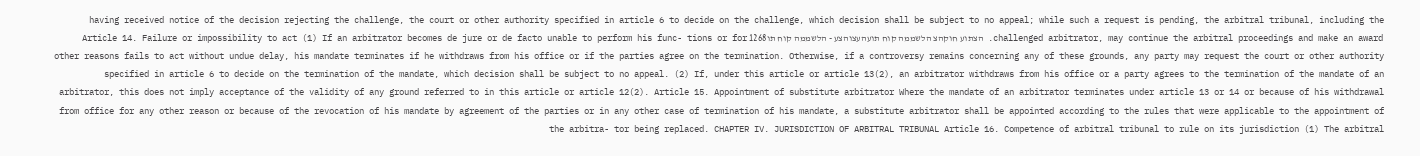having received notice of the decision rejecting the challenge, the court or other authority specified in article 6 to decide on the challenge, which decision shall be subject to no appeal; while such a request is pending, the arbitral tribunal, including the challenged arbitrator, may continue the arbitral proceedings and make an award. הצתוע חוקהצ הלשממה קוח תועהעצוהצע - הלשממה קוח תו1268 Article 14. Failure or impossibility to act (1) If an arbitrator becomes de jure or de facto unable to perform his func- tions or for other reasons fails to act without undue delay, his mandate terminates if he withdraws from his office or if the parties agree on the termination. Otherwise, if a controversy remains concerning any of these grounds, any party may request the court or other authority specified in article 6 to decide on the termination of the mandate, which decision shall be subject to no appeal. (2) If, under this article or article 13(2), an arbitrator withdraws from his office or a party agrees to the termination of the mandate of an arbitrator, this does not imply acceptance of the validity of any ground referred to in this article or article 12(2). Article 15. Appointment of substitute arbitrator Where the mandate of an arbitrator terminates under article 13 or 14 or because of his withdrawal from office for any other reason or because of the revocation of his mandate by agreement of the parties or in any other case of termination of his mandate, a substitute arbitrator shall be appointed according to the rules that were applicable to the appointment of the arbitra- tor being replaced. CHAPTER IV. JURISDICTION OF ARBITRAL TRIBUNAL Article 16. Competence of arbitral tribunal to rule on its jurisdiction (1) The arbitral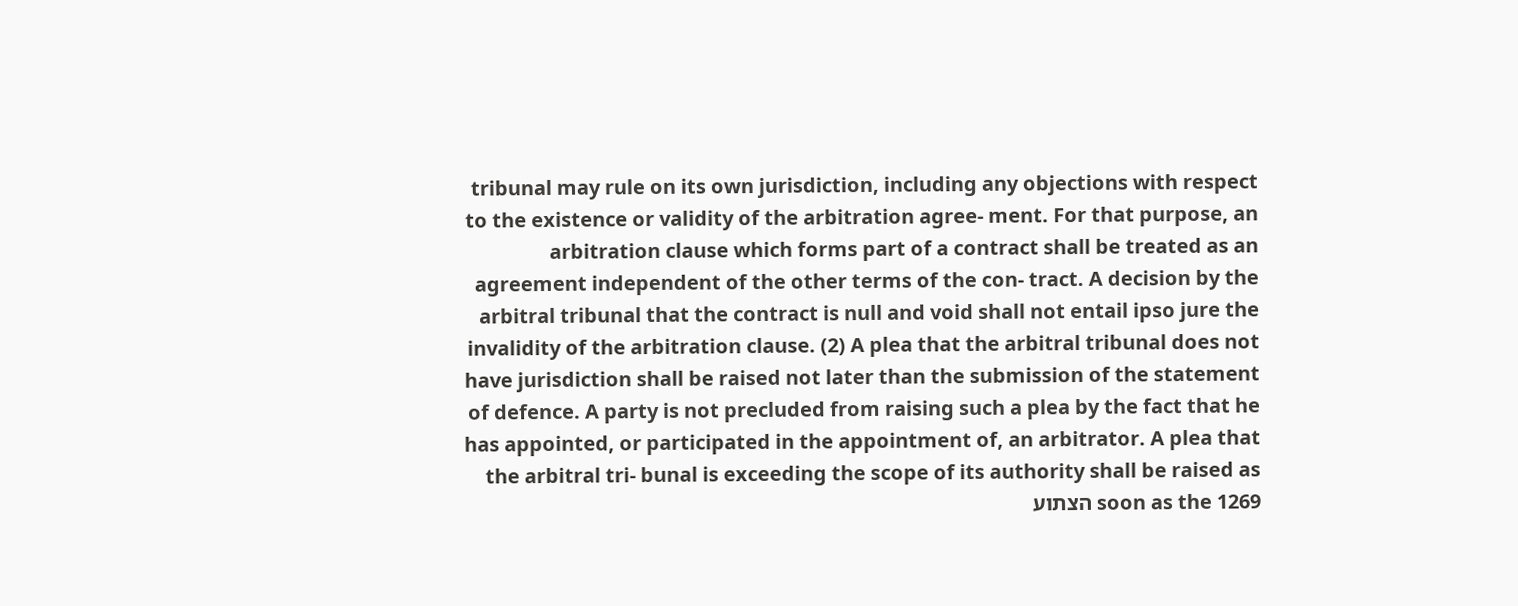tribunal may rule on its own jurisdiction, including any objections with respect to the existence or validity of the arbitration agree- ment. For that purpose, an arbitration clause which forms part of a contract shall be treated as an agreement independent of the other terms of the con- tract. A decision by the arbitral tribunal that the contract is null and void shall not entail ipso jure the invalidity of the arbitration clause. (2) A plea that the arbitral tribunal does not have jurisdiction shall be raised not later than the submission of the statement of defence. A party is not precluded from raising such a plea by the fact that he has appointed, or participated in the appointment of, an arbitrator. A plea that the arbitral tri- bunal is exceeding the scope of its authority shall be raised as soon as the 1269 הצתוע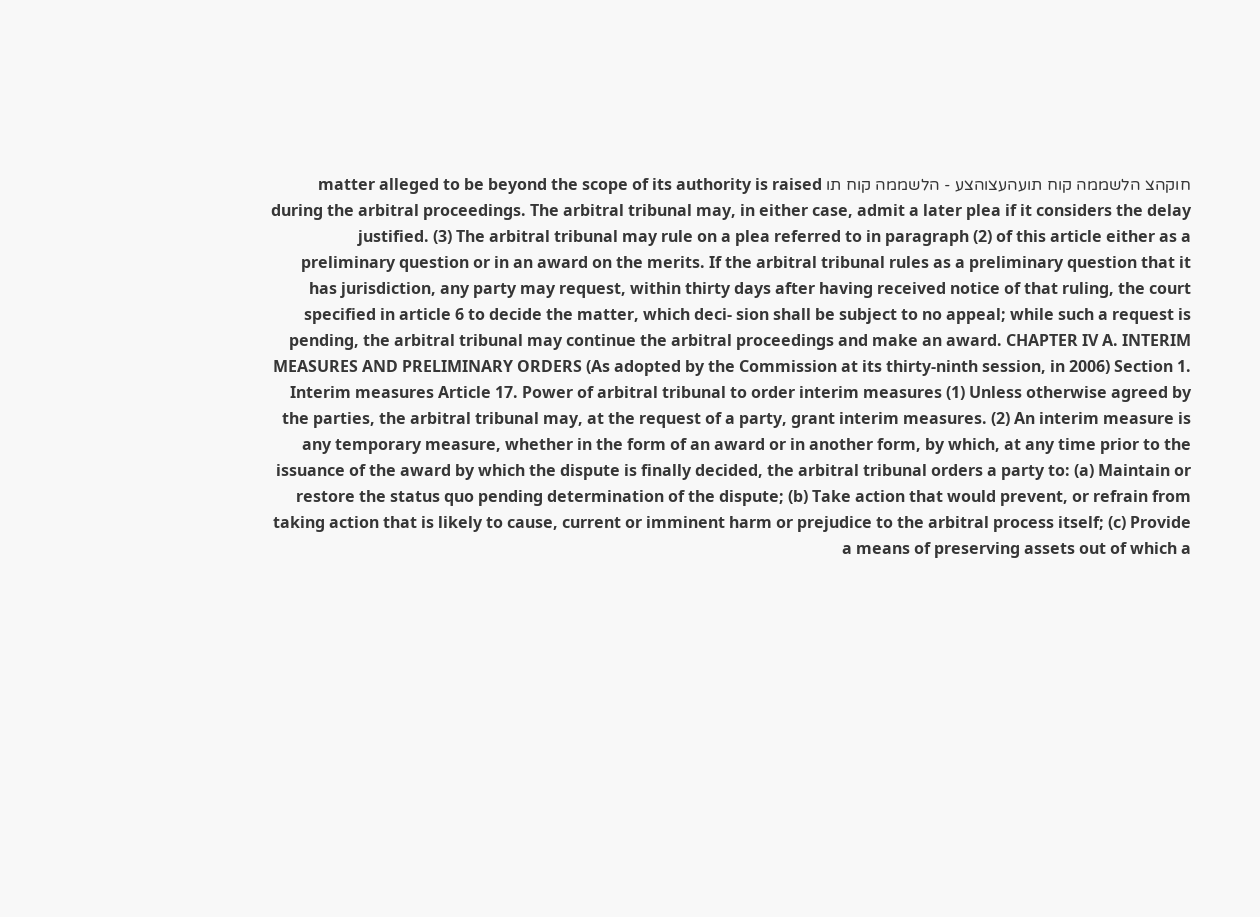חוקהצ הלשממה קוח תועהעצוהצע - הלשממה קוח תו matter alleged to be beyond the scope of its authority is raised during the arbitral proceedings. The arbitral tribunal may, in either case, admit a later plea if it considers the delay justified. (3) The arbitral tribunal may rule on a plea referred to in paragraph (2) of this article either as a preliminary question or in an award on the merits. If the arbitral tribunal rules as a preliminary question that it has jurisdiction, any party may request, within thirty days after having received notice of that ruling, the court specified in article 6 to decide the matter, which deci- sion shall be subject to no appeal; while such a request is pending, the arbitral tribunal may continue the arbitral proceedings and make an award. CHAPTER IV A. INTERIM MEASURES AND PRELIMINARY ORDERS (As adopted by the Commission at its thirty-ninth session, in 2006) Section 1. Interim measures Article 17. Power of arbitral tribunal to order interim measures (1) Unless otherwise agreed by the parties, the arbitral tribunal may, at the request of a party, grant interim measures. (2) An interim measure is any temporary measure, whether in the form of an award or in another form, by which, at any time prior to the issuance of the award by which the dispute is finally decided, the arbitral tribunal orders a party to: (a) Maintain or restore the status quo pending determination of the dispute; (b) Take action that would prevent, or refrain from taking action that is likely to cause, current or imminent harm or prejudice to the arbitral process itself; (c) Provide a means of preserving assets out of which a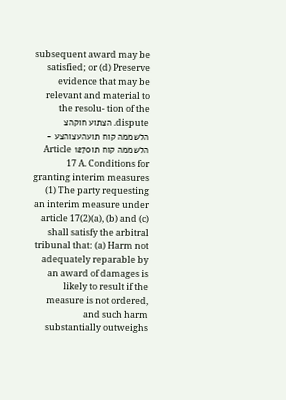subsequent award may be satisfied; or (d) Preserve evidence that may be relevant and material to the resolu- tion of the dispute. הצתוע חוקהצ הלשממה קוח תועהעצוהצע - הלשממה קוח תו1270 Article 17 A. Conditions for granting interim measures (1) The party requesting an interim measure under article 17(2)(a), (b) and (c) shall satisfy the arbitral tribunal that: (a) Harm not adequately reparable by an award of damages is likely to result if the measure is not ordered, and such harm substantially outweighs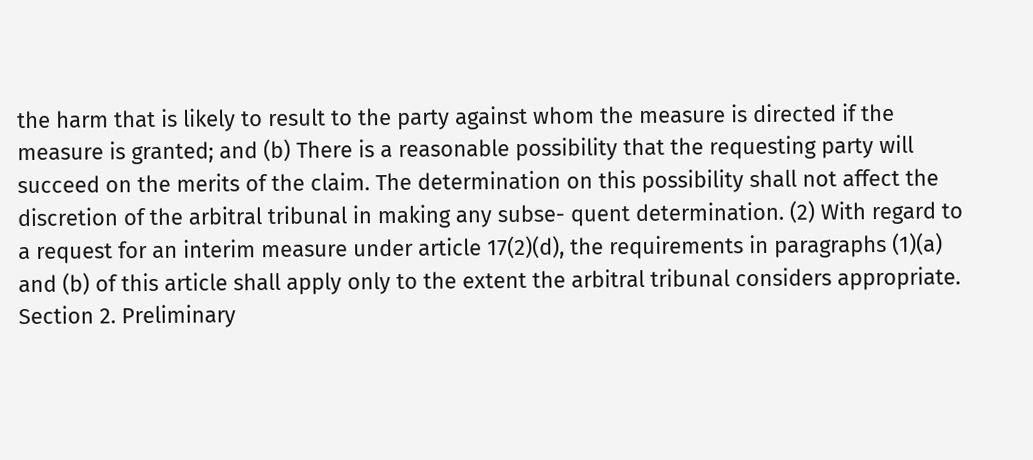the harm that is likely to result to the party against whom the measure is directed if the measure is granted; and (b) There is a reasonable possibility that the requesting party will succeed on the merits of the claim. The determination on this possibility shall not affect the discretion of the arbitral tribunal in making any subse- quent determination. (2) With regard to a request for an interim measure under article 17(2)(d), the requirements in paragraphs (1)(a) and (b) of this article shall apply only to the extent the arbitral tribunal considers appropriate. Section 2. Preliminary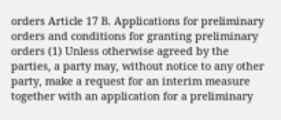orders Article 17 B. Applications for preliminary orders and conditions for granting preliminary orders (1) Unless otherwise agreed by the parties, a party may, without notice to any other party, make a request for an interim measure together with an application for a preliminary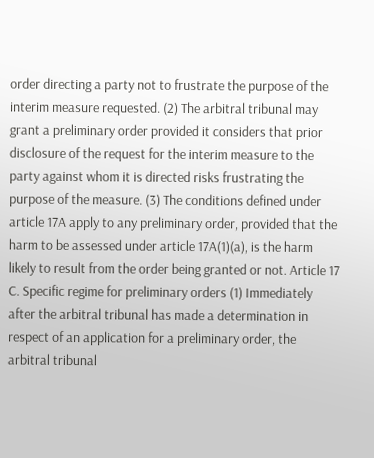order directing a party not to frustrate the purpose of the interim measure requested. (2) The arbitral tribunal may grant a preliminary order provided it considers that prior disclosure of the request for the interim measure to the party against whom it is directed risks frustrating the purpose of the measure. (3) The conditions defined under article 17A apply to any preliminary order, provided that the harm to be assessed under article 17A(1)(a), is the harm likely to result from the order being granted or not. Article 17 C. Specific regime for preliminary orders (1) Immediately after the arbitral tribunal has made a determination in respect of an application for a preliminary order, the arbitral tribunal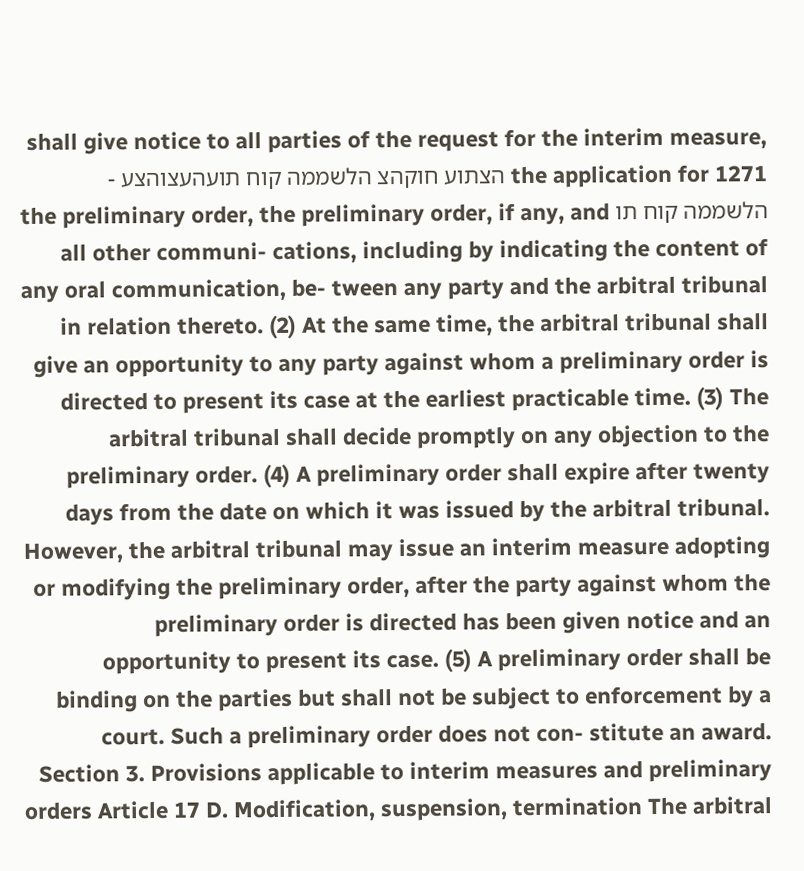shall give notice to all parties of the request for the interim measure, the application for 1271 הצתוע חוקהצ הלשממה קוח תועהעצוהצע - הלשממה קוח תו the preliminary order, the preliminary order, if any, and all other communi- cations, including by indicating the content of any oral communication, be- tween any party and the arbitral tribunal in relation thereto. (2) At the same time, the arbitral tribunal shall give an opportunity to any party against whom a preliminary order is directed to present its case at the earliest practicable time. (3) The arbitral tribunal shall decide promptly on any objection to the preliminary order. (4) A preliminary order shall expire after twenty days from the date on which it was issued by the arbitral tribunal. However, the arbitral tribunal may issue an interim measure adopting or modifying the preliminary order, after the party against whom the preliminary order is directed has been given notice and an opportunity to present its case. (5) A preliminary order shall be binding on the parties but shall not be subject to enforcement by a court. Such a preliminary order does not con- stitute an award. Section 3. Provisions applicable to interim measures and preliminary orders Article 17 D. Modification, suspension, termination The arbitral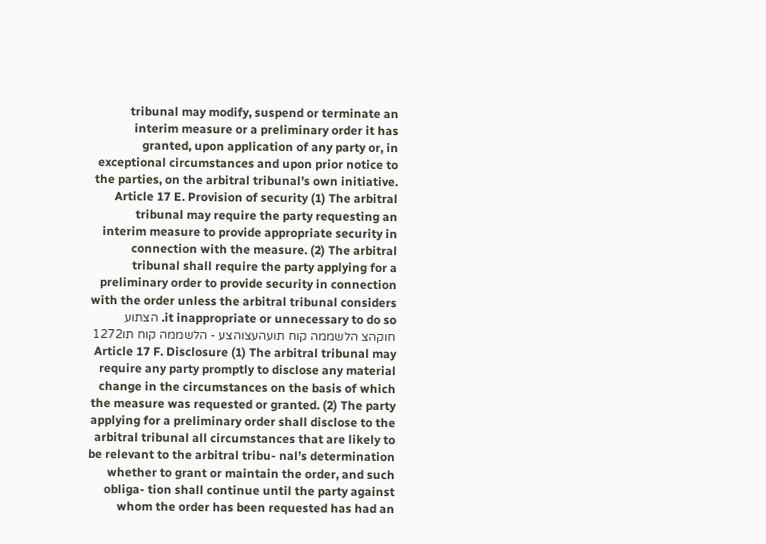tribunal may modify, suspend or terminate an interim measure or a preliminary order it has granted, upon application of any party or, in exceptional circumstances and upon prior notice to the parties, on the arbitral tribunal’s own initiative. Article 17 E. Provision of security (1) The arbitral tribunal may require the party requesting an interim measure to provide appropriate security in connection with the measure. (2) The arbitral tribunal shall require the party applying for a preliminary order to provide security in connection with the order unless the arbitral tribunal considers it inappropriate or unnecessary to do so. הצתוע חוקהצ הלשממה קוח תועהעצוהצע - הלשממה קוח תו1272 Article 17 F. Disclosure (1) The arbitral tribunal may require any party promptly to disclose any material change in the circumstances on the basis of which the measure was requested or granted. (2) The party applying for a preliminary order shall disclose to the arbitral tribunal all circumstances that are likely to be relevant to the arbitral tribu- nal’s determination whether to grant or maintain the order, and such obliga- tion shall continue until the party against whom the order has been requested has had an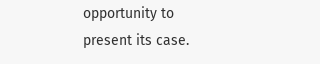opportunity to present its case.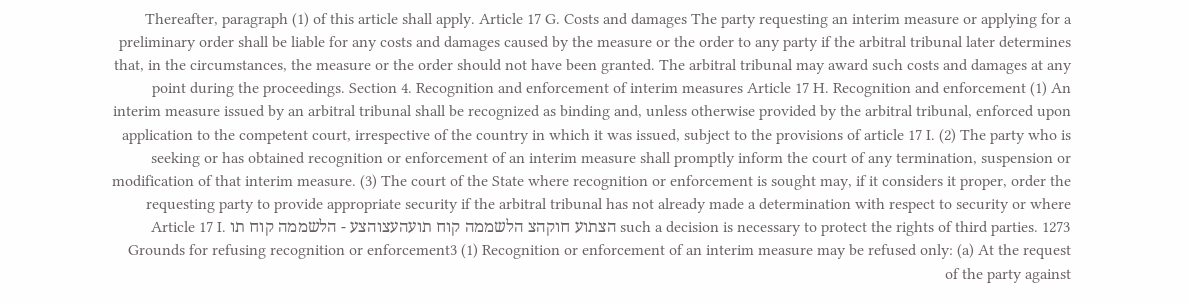Thereafter, paragraph (1) of this article shall apply. Article 17 G. Costs and damages The party requesting an interim measure or applying for a preliminary order shall be liable for any costs and damages caused by the measure or the order to any party if the arbitral tribunal later determines that, in the circumstances, the measure or the order should not have been granted. The arbitral tribunal may award such costs and damages at any point during the proceedings. Section 4. Recognition and enforcement of interim measures Article 17 H. Recognition and enforcement (1) An interim measure issued by an arbitral tribunal shall be recognized as binding and, unless otherwise provided by the arbitral tribunal, enforced upon application to the competent court, irrespective of the country in which it was issued, subject to the provisions of article 17 I. (2) The party who is seeking or has obtained recognition or enforcement of an interim measure shall promptly inform the court of any termination, suspension or modification of that interim measure. (3) The court of the State where recognition or enforcement is sought may, if it considers it proper, order the requesting party to provide appropriate security if the arbitral tribunal has not already made a determination with respect to security or where such a decision is necessary to protect the rights of third parties. 1273 הצתוע חוקהצ הלשממה קוח תועהעצוהצע - הלשממה קוח תו Article 17 I. Grounds for refusing recognition or enforcement3 (1) Recognition or enforcement of an interim measure may be refused only: (a) At the request of the party against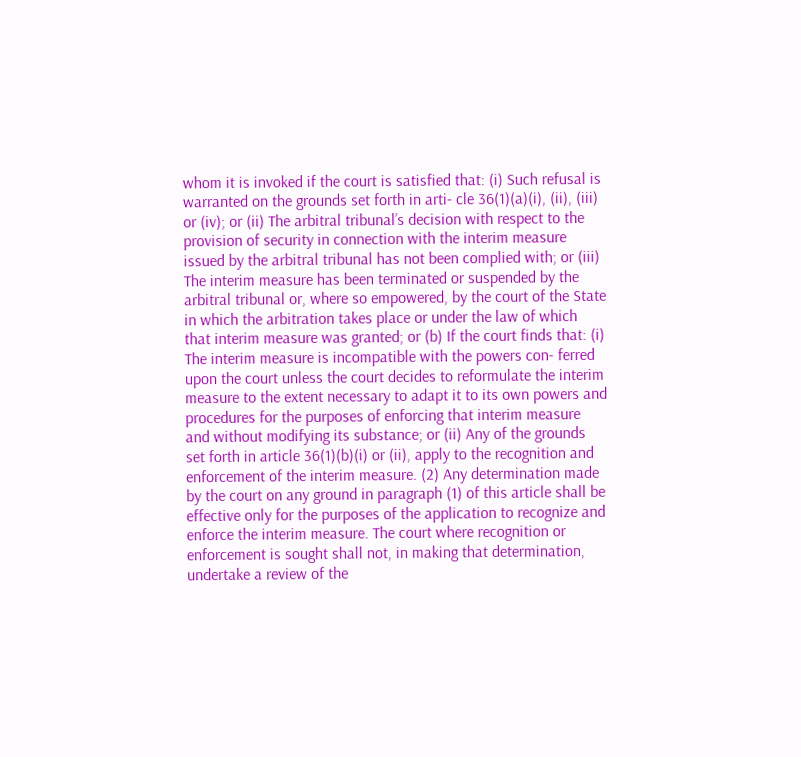whom it is invoked if the court is satisfied that: (i) Such refusal is warranted on the grounds set forth in arti- cle 36(1)(a)(i), (ii), (iii) or (iv); or (ii) The arbitral tribunal’s decision with respect to the provision of security in connection with the interim measure issued by the arbitral tribunal has not been complied with; or (iii) The interim measure has been terminated or suspended by the arbitral tribunal or, where so empowered, by the court of the State in which the arbitration takes place or under the law of which that interim measure was granted; or (b) If the court finds that: (i) The interim measure is incompatible with the powers con- ferred upon the court unless the court decides to reformulate the interim measure to the extent necessary to adapt it to its own powers and procedures for the purposes of enforcing that interim measure and without modifying its substance; or (ii) Any of the grounds set forth in article 36(1)(b)(i) or (ii), apply to the recognition and enforcement of the interim measure. (2) Any determination made by the court on any ground in paragraph (1) of this article shall be effective only for the purposes of the application to recognize and enforce the interim measure. The court where recognition or enforcement is sought shall not, in making that determination, undertake a review of the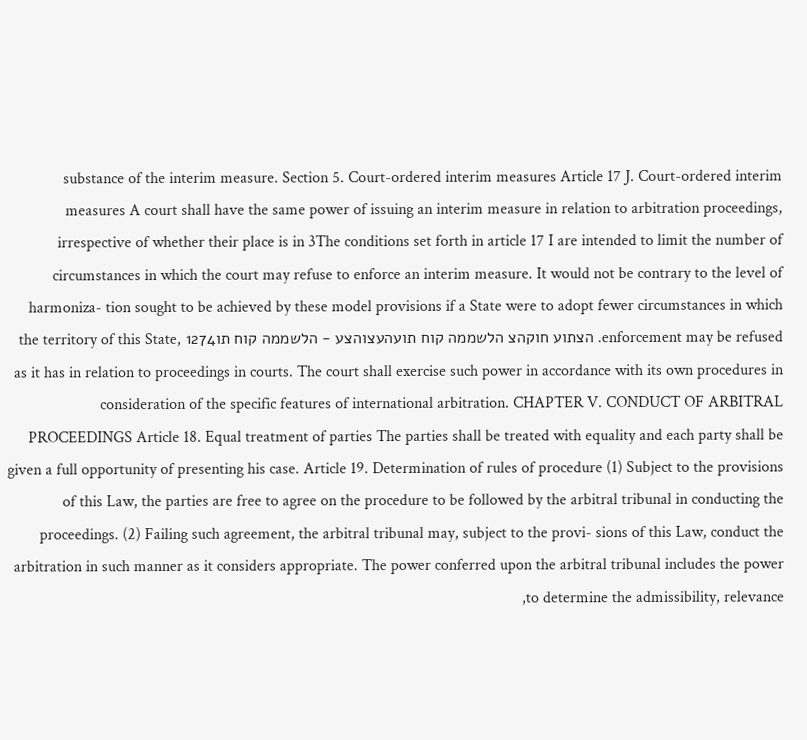substance of the interim measure. Section 5. Court-ordered interim measures Article 17 J. Court-ordered interim measures A court shall have the same power of issuing an interim measure in relation to arbitration proceedings, irrespective of whether their place is in 3The conditions set forth in article 17 I are intended to limit the number of circumstances in which the court may refuse to enforce an interim measure. It would not be contrary to the level of harmoniza- tion sought to be achieved by these model provisions if a State were to adopt fewer circumstances in which enforcement may be refused. הצתוע חוקהצ הלשממה קוח תועהעצוהצע - הלשממה קוח תו1274 the territory of this State, as it has in relation to proceedings in courts. The court shall exercise such power in accordance with its own procedures in consideration of the specific features of international arbitration. CHAPTER V. CONDUCT OF ARBITRAL PROCEEDINGS Article 18. Equal treatment of parties The parties shall be treated with equality and each party shall be given a full opportunity of presenting his case. Article 19. Determination of rules of procedure (1) Subject to the provisions of this Law, the parties are free to agree on the procedure to be followed by the arbitral tribunal in conducting the proceedings. (2) Failing such agreement, the arbitral tribunal may, subject to the provi- sions of this Law, conduct the arbitration in such manner as it considers appropriate. The power conferred upon the arbitral tribunal includes the power to determine the admissibility, relevance,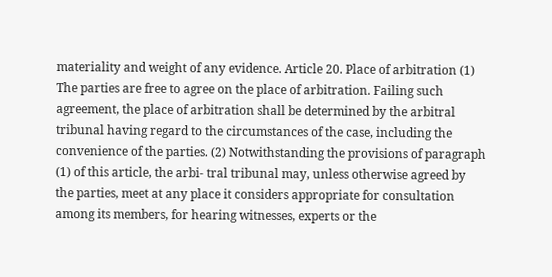materiality and weight of any evidence. Article 20. Place of arbitration (1) The parties are free to agree on the place of arbitration. Failing such agreement, the place of arbitration shall be determined by the arbitral tribunal having regard to the circumstances of the case, including the convenience of the parties. (2) Notwithstanding the provisions of paragraph (1) of this article, the arbi- tral tribunal may, unless otherwise agreed by the parties, meet at any place it considers appropriate for consultation among its members, for hearing witnesses, experts or the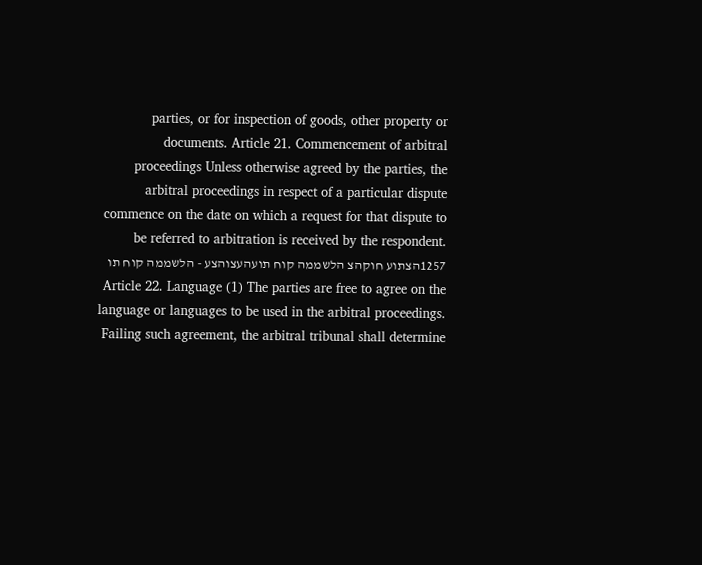parties, or for inspection of goods, other property or documents. Article 21. Commencement of arbitral proceedings Unless otherwise agreed by the parties, the arbitral proceedings in respect of a particular dispute commence on the date on which a request for that dispute to be referred to arbitration is received by the respondent. 1257הצתוע חוקהצ הלשממה קוח תועהעצוהצע - הלשממה קוח תו Article 22. Language (1) The parties are free to agree on the language or languages to be used in the arbitral proceedings. Failing such agreement, the arbitral tribunal shall determine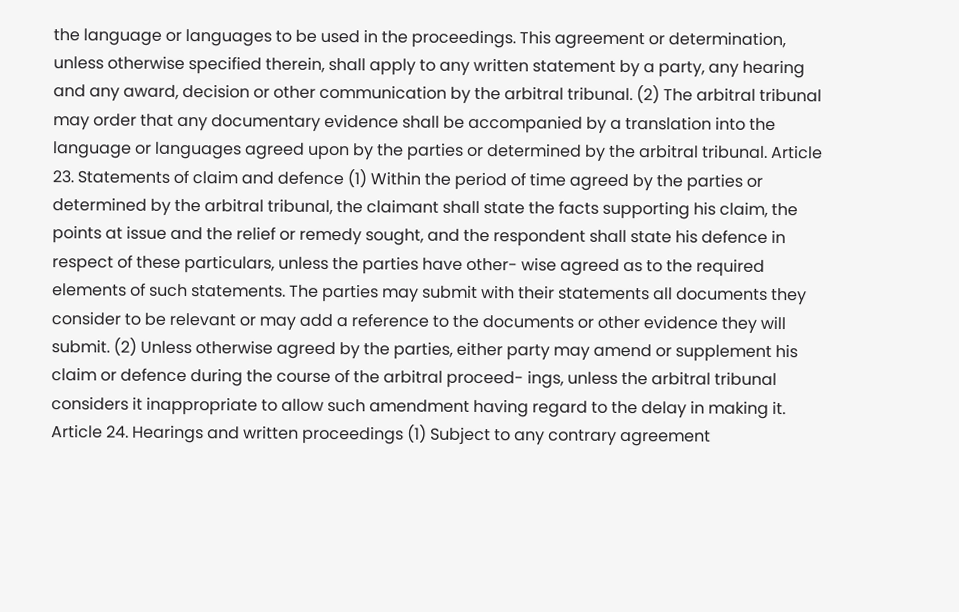the language or languages to be used in the proceedings. This agreement or determination, unless otherwise specified therein, shall apply to any written statement by a party, any hearing and any award, decision or other communication by the arbitral tribunal. (2) The arbitral tribunal may order that any documentary evidence shall be accompanied by a translation into the language or languages agreed upon by the parties or determined by the arbitral tribunal. Article 23. Statements of claim and defence (1) Within the period of time agreed by the parties or determined by the arbitral tribunal, the claimant shall state the facts supporting his claim, the points at issue and the relief or remedy sought, and the respondent shall state his defence in respect of these particulars, unless the parties have other- wise agreed as to the required elements of such statements. The parties may submit with their statements all documents they consider to be relevant or may add a reference to the documents or other evidence they will submit. (2) Unless otherwise agreed by the parties, either party may amend or supplement his claim or defence during the course of the arbitral proceed- ings, unless the arbitral tribunal considers it inappropriate to allow such amendment having regard to the delay in making it. Article 24. Hearings and written proceedings (1) Subject to any contrary agreement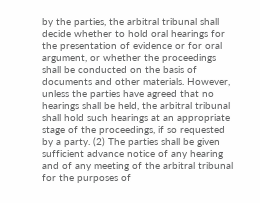by the parties, the arbitral tribunal shall decide whether to hold oral hearings for the presentation of evidence or for oral argument, or whether the proceedings shall be conducted on the basis of documents and other materials. However, unless the parties have agreed that no hearings shall be held, the arbitral tribunal shall hold such hearings at an appropriate stage of the proceedings, if so requested by a party. (2) The parties shall be given sufficient advance notice of any hearing and of any meeting of the arbitral tribunal for the purposes of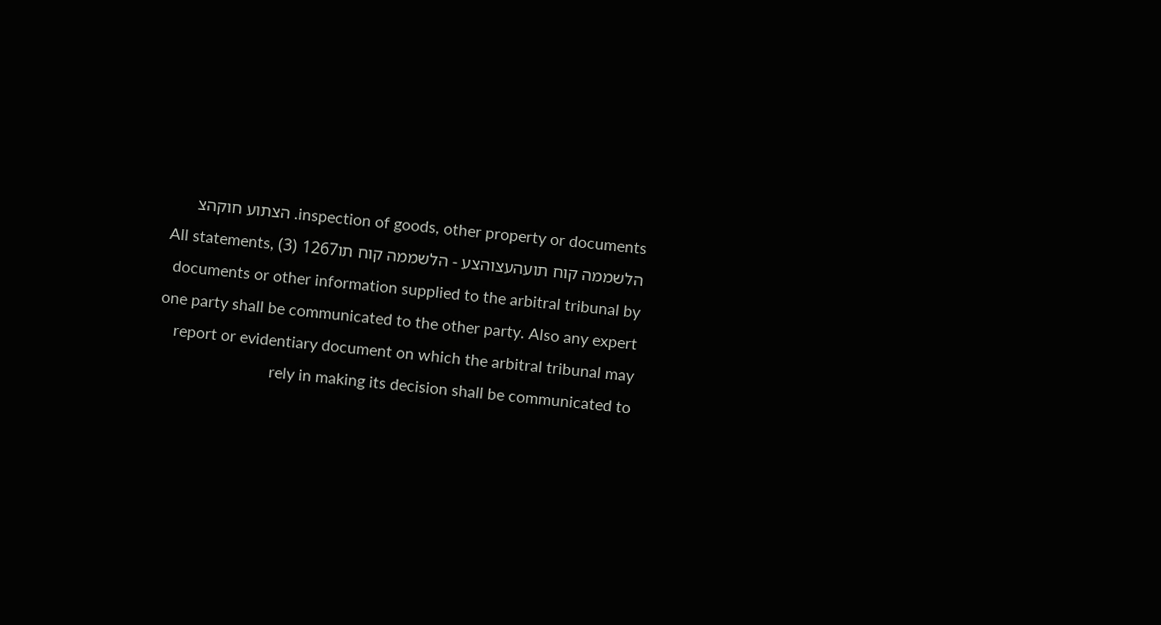inspection of goods, other property or documents. הצתוע חוקהצ הלשממה קוח תועהעצוהצע - הלשממה קוח תו1267 (3) All statements, documents or other information supplied to the arbitral tribunal by one party shall be communicated to the other party. Also any expert report or evidentiary document on which the arbitral tribunal may rely in making its decision shall be communicated to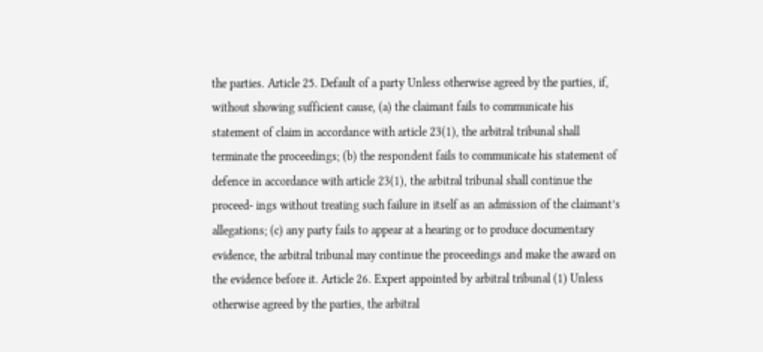the parties. Article 25. Default of a party Unless otherwise agreed by the parties, if, without showing sufficient cause, (a) the claimant fails to communicate his statement of claim in accordance with article 23(1), the arbitral tribunal shall terminate the proceedings; (b) the respondent fails to communicate his statement of defence in accordance with article 23(1), the arbitral tribunal shall continue the proceed- ings without treating such failure in itself as an admission of the claimant’s allegations; (c) any party fails to appear at a hearing or to produce documentary evidence, the arbitral tribunal may continue the proceedings and make the award on the evidence before it. Article 26. Expert appointed by arbitral tribunal (1) Unless otherwise agreed by the parties, the arbitral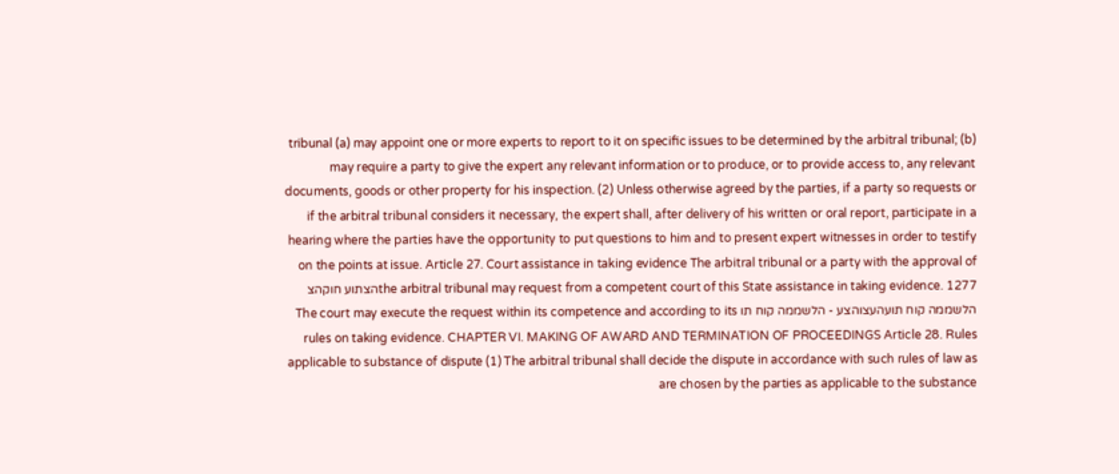tribunal (a) may appoint one or more experts to report to it on specific issues to be determined by the arbitral tribunal; (b) may require a party to give the expert any relevant information or to produce, or to provide access to, any relevant documents, goods or other property for his inspection. (2) Unless otherwise agreed by the parties, if a party so requests or if the arbitral tribunal considers it necessary, the expert shall, after delivery of his written or oral report, participate in a hearing where the parties have the opportunity to put questions to him and to present expert witnesses in order to testify on the points at issue. Article 27. Court assistance in taking evidence The arbitral tribunal or a party with the approval of the arbitral tribunal may request from a competent court of this State assistance in taking evidence. 1277הצתוע חוקהצ הלשממה קוח תועהעצוהצע - הלשממה קוח תו The court may execute the request within its competence and according to its rules on taking evidence. CHAPTER VI. MAKING OF AWARD AND TERMINATION OF PROCEEDINGS Article 28. Rules applicable to substance of dispute (1) The arbitral tribunal shall decide the dispute in accordance with such rules of law as are chosen by the parties as applicable to the substance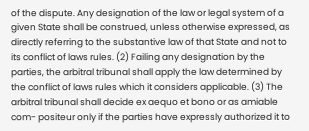of the dispute. Any designation of the law or legal system of a given State shall be construed, unless otherwise expressed, as directly referring to the substantive law of that State and not to its conflict of laws rules. (2) Failing any designation by the parties, the arbitral tribunal shall apply the law determined by the conflict of laws rules which it considers applicable. (3) The arbitral tribunal shall decide ex aequo et bono or as amiable com- positeur only if the parties have expressly authorized it to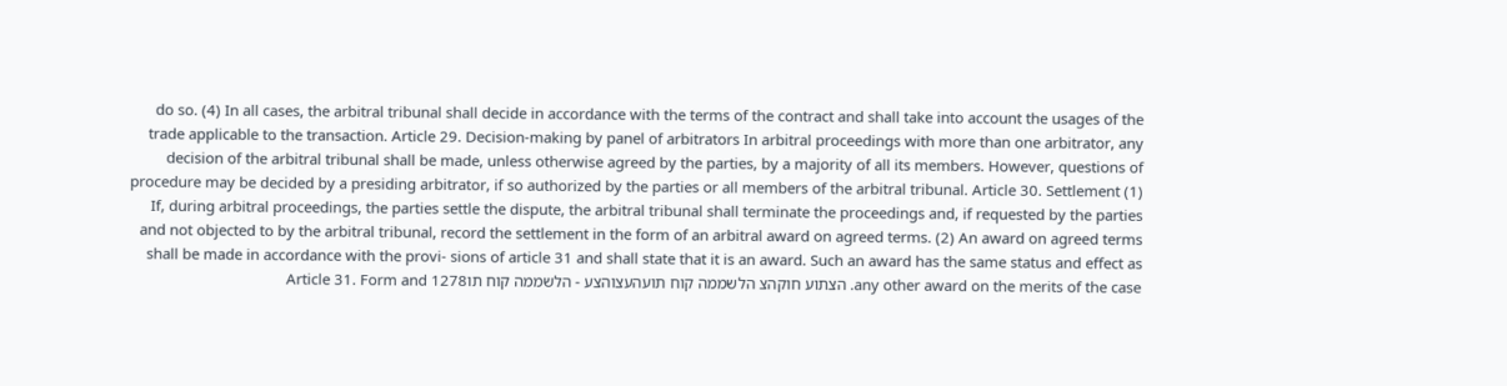do so. (4) In all cases, the arbitral tribunal shall decide in accordance with the terms of the contract and shall take into account the usages of the trade applicable to the transaction. Article 29. Decision-making by panel of arbitrators In arbitral proceedings with more than one arbitrator, any decision of the arbitral tribunal shall be made, unless otherwise agreed by the parties, by a majority of all its members. However, questions of procedure may be decided by a presiding arbitrator, if so authorized by the parties or all members of the arbitral tribunal. Article 30. Settlement (1) If, during arbitral proceedings, the parties settle the dispute, the arbitral tribunal shall terminate the proceedings and, if requested by the parties and not objected to by the arbitral tribunal, record the settlement in the form of an arbitral award on agreed terms. (2) An award on agreed terms shall be made in accordance with the provi- sions of article 31 and shall state that it is an award. Such an award has the same status and effect as any other award on the merits of the case. הצתוע חוקהצ הלשממה קוח תועהעצוהצע - הלשממה קוח תו1278 Article 31. Form and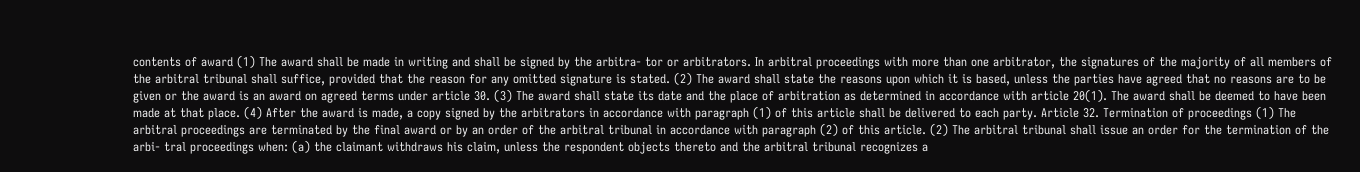contents of award (1) The award shall be made in writing and shall be signed by the arbitra- tor or arbitrators. In arbitral proceedings with more than one arbitrator, the signatures of the majority of all members of the arbitral tribunal shall suffice, provided that the reason for any omitted signature is stated. (2) The award shall state the reasons upon which it is based, unless the parties have agreed that no reasons are to be given or the award is an award on agreed terms under article 30. (3) The award shall state its date and the place of arbitration as determined in accordance with article 20(1). The award shall be deemed to have been made at that place. (4) After the award is made, a copy signed by the arbitrators in accordance with paragraph (1) of this article shall be delivered to each party. Article 32. Termination of proceedings (1) The arbitral proceedings are terminated by the final award or by an order of the arbitral tribunal in accordance with paragraph (2) of this article. (2) The arbitral tribunal shall issue an order for the termination of the arbi- tral proceedings when: (a) the claimant withdraws his claim, unless the respondent objects thereto and the arbitral tribunal recognizes a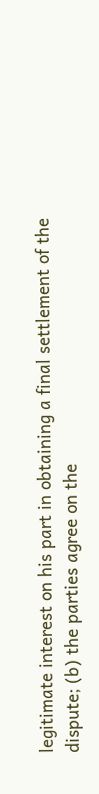legitimate interest on his part in obtaining a final settlement of the dispute; (b) the parties agree on the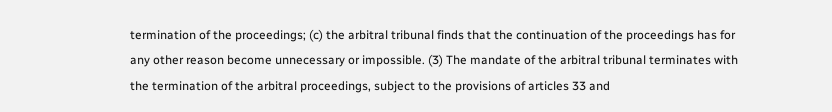termination of the proceedings; (c) the arbitral tribunal finds that the continuation of the proceedings has for any other reason become unnecessary or impossible. (3) The mandate of the arbitral tribunal terminates with the termination of the arbitral proceedings, subject to the provisions of articles 33 and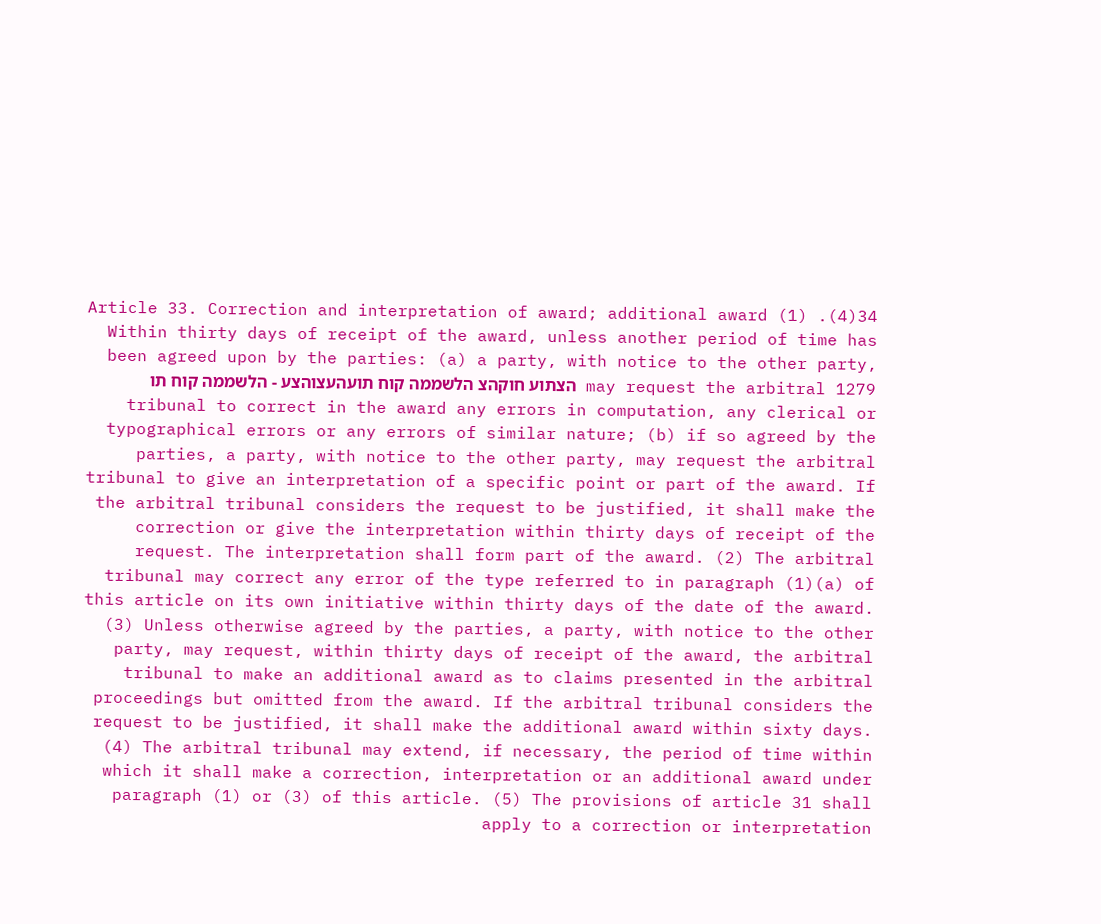34(4). Article 33. Correction and interpretation of award; additional award (1) Within thirty days of receipt of the award, unless another period of time has been agreed upon by the parties: (a) a party, with notice to the other party, may request the arbitral 1279 הצתוע חוקהצ הלשממה קוח תועהעצוהצע - הלשממה קוח תו tribunal to correct in the award any errors in computation, any clerical or typographical errors or any errors of similar nature; (b) if so agreed by the parties, a party, with notice to the other party, may request the arbitral tribunal to give an interpretation of a specific point or part of the award. If the arbitral tribunal considers the request to be justified, it shall make the correction or give the interpretation within thirty days of receipt of the request. The interpretation shall form part of the award. (2) The arbitral tribunal may correct any error of the type referred to in paragraph (1)(a) of this article on its own initiative within thirty days of the date of the award. (3) Unless otherwise agreed by the parties, a party, with notice to the other party, may request, within thirty days of receipt of the award, the arbitral tribunal to make an additional award as to claims presented in the arbitral proceedings but omitted from the award. If the arbitral tribunal considers the request to be justified, it shall make the additional award within sixty days. (4) The arbitral tribunal may extend, if necessary, the period of time within which it shall make a correction, interpretation or an additional award under paragraph (1) or (3) of this article. (5) The provisions of article 31 shall apply to a correction or interpretation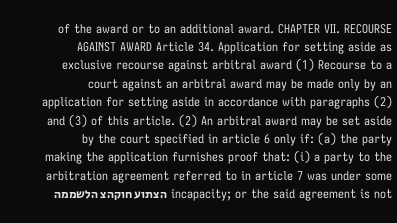of the award or to an additional award. CHAPTER VII. RECOURSE AGAINST AWARD Article 34. Application for setting aside as exclusive recourse against arbitral award (1) Recourse to a court against an arbitral award may be made only by an application for setting aside in accordance with paragraphs (2) and (3) of this article. (2) An arbitral award may be set aside by the court specified in article 6 only if: (a) the party making the application furnishes proof that: (i) a party to the arbitration agreement referred to in article 7 was under some incapacity; or the said agreement is not הצתוע חוקהצ הלשממה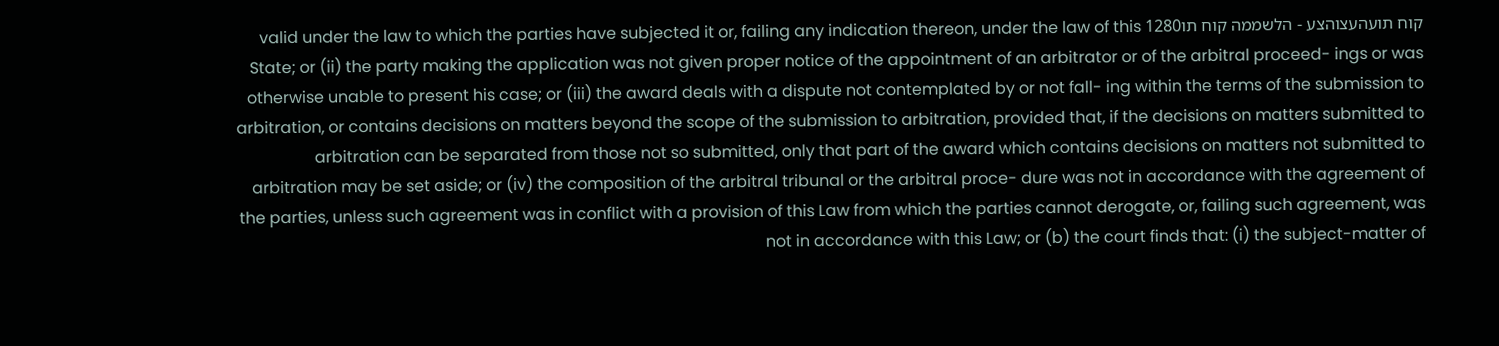קוח תועהעצוהצע - הלשממה קוח תו1280 valid under the law to which the parties have subjected it or, failing any indication thereon, under the law of this State; or (ii) the party making the application was not given proper notice of the appointment of an arbitrator or of the arbitral proceed- ings or was otherwise unable to present his case; or (iii) the award deals with a dispute not contemplated by or not fall- ing within the terms of the submission to arbitration, or contains decisions on matters beyond the scope of the submission to arbitration, provided that, if the decisions on matters submitted to arbitration can be separated from those not so submitted, only that part of the award which contains decisions on matters not submitted to arbitration may be set aside; or (iv) the composition of the arbitral tribunal or the arbitral proce- dure was not in accordance with the agreement of the parties, unless such agreement was in conflict with a provision of this Law from which the parties cannot derogate, or, failing such agreement, was not in accordance with this Law; or (b) the court finds that: (i) the subject-matter of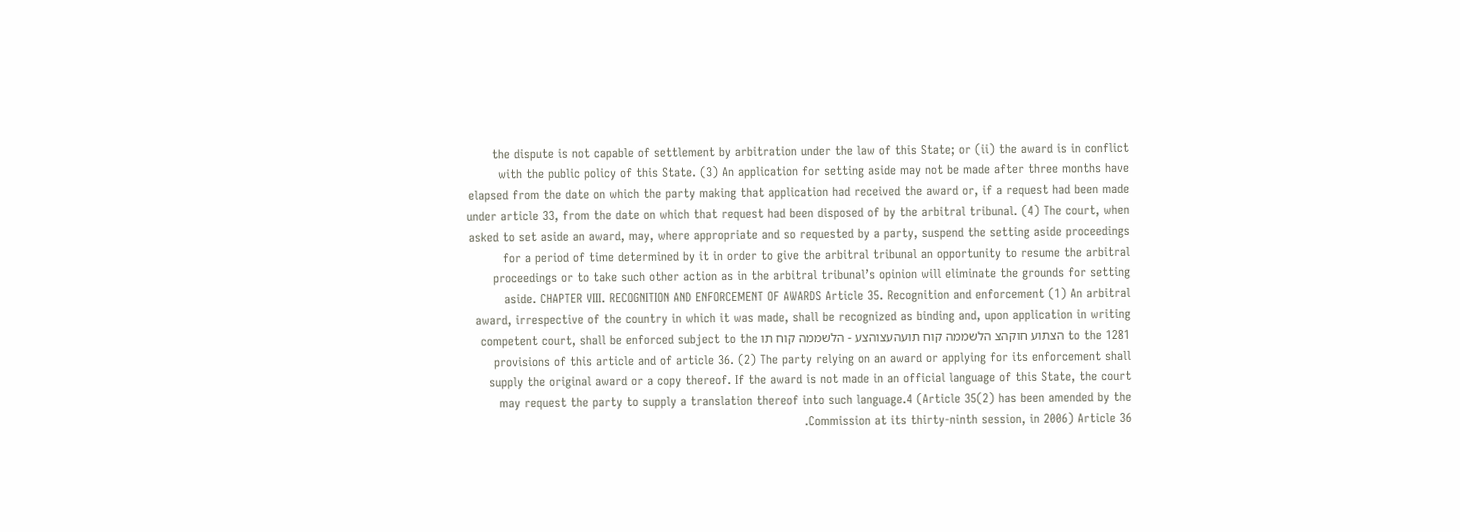the dispute is not capable of settlement by arbitration under the law of this State; or (ii) the award is in conflict with the public policy of this State. (3) An application for setting aside may not be made after three months have elapsed from the date on which the party making that application had received the award or, if a request had been made under article 33, from the date on which that request had been disposed of by the arbitral tribunal. (4) The court, when asked to set aside an award, may, where appropriate and so requested by a party, suspend the setting aside proceedings for a period of time determined by it in order to give the arbitral tribunal an opportunity to resume the arbitral proceedings or to take such other action as in the arbitral tribunal’s opinion will eliminate the grounds for setting aside. CHAPTER VIII. RECOGNITION AND ENFORCEMENT OF AWARDS Article 35. Recognition and enforcement (1) An arbitral award, irrespective of the country in which it was made, shall be recognized as binding and, upon application in writing to the 1281 הצתוע חוקהצ הלשממה קוח תועהעצוהצע - הלשממה קוח תו competent court, shall be enforced subject to the provisions of this article and of article 36. (2) The party relying on an award or applying for its enforcement shall supply the original award or a copy thereof. If the award is not made in an official language of this State, the court may request the party to supply a translation thereof into such language.4 (Article 35(2) has been amended by the Commission at its thirty-ninth session, in 2006) Article 36.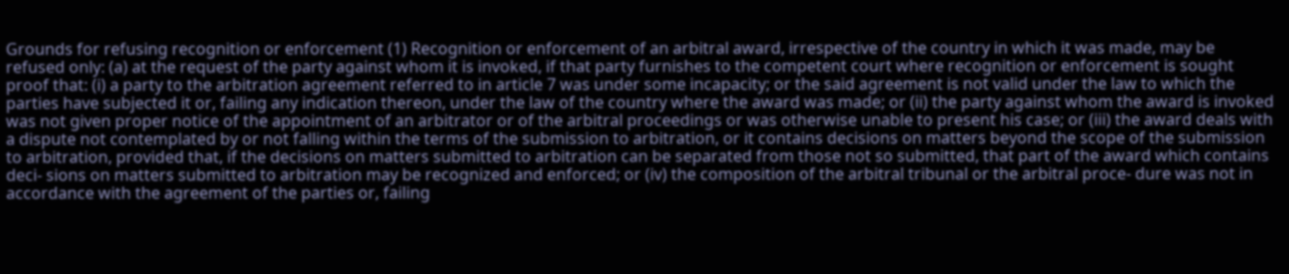Grounds for refusing recognition or enforcement (1) Recognition or enforcement of an arbitral award, irrespective of the country in which it was made, may be refused only: (a) at the request of the party against whom it is invoked, if that party furnishes to the competent court where recognition or enforcement is sought proof that: (i) a party to the arbitration agreement referred to in article 7 was under some incapacity; or the said agreement is not valid under the law to which the parties have subjected it or, failing any indication thereon, under the law of the country where the award was made; or (ii) the party against whom the award is invoked was not given proper notice of the appointment of an arbitrator or of the arbitral proceedings or was otherwise unable to present his case; or (iii) the award deals with a dispute not contemplated by or not falling within the terms of the submission to arbitration, or it contains decisions on matters beyond the scope of the submission to arbitration, provided that, if the decisions on matters submitted to arbitration can be separated from those not so submitted, that part of the award which contains deci- sions on matters submitted to arbitration may be recognized and enforced; or (iv) the composition of the arbitral tribunal or the arbitral proce- dure was not in accordance with the agreement of the parties or, failing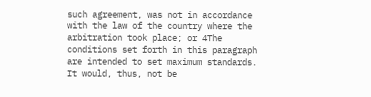such agreement, was not in accordance with the law of the country where the arbitration took place; or 4The conditions set forth in this paragraph are intended to set maximum standards. It would, thus, not be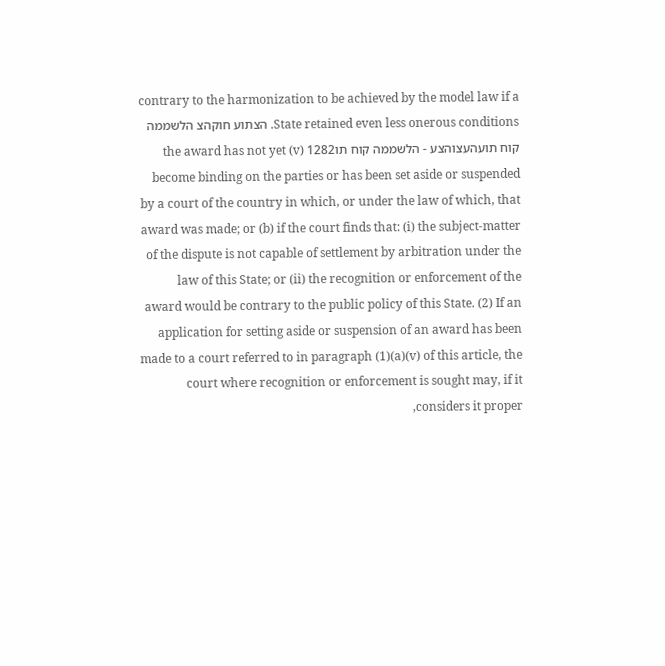contrary to the harmonization to be achieved by the model law if a State retained even less onerous conditions. הצתוע חוקהצ הלשממה קוח תועהעצוהצע - הלשממה קוח תו1282 (v) the award has not yet become binding on the parties or has been set aside or suspended by a court of the country in which, or under the law of which, that award was made; or (b) if the court finds that: (i) the subject-matter of the dispute is not capable of settlement by arbitration under the law of this State; or (ii) the recognition or enforcement of the award would be contrary to the public policy of this State. (2) If an application for setting aside or suspension of an award has been made to a court referred to in paragraph (1)(a)(v) of this article, the court where recognition or enforcement is sought may, if it considers it proper,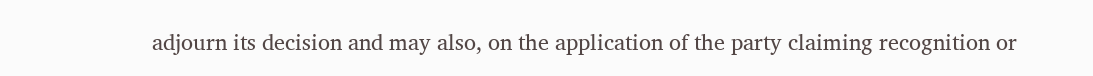adjourn its decision and may also, on the application of the party claiming recognition or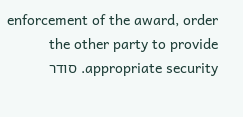enforcement of the award, order the other party to provide appropriate security. סודר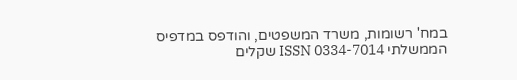במח' רשומות, משרד המשפטים, והודפס במדפיס הממשלתי ISSN 0334-7014 שקלים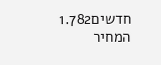חדשים1.782 המחיר